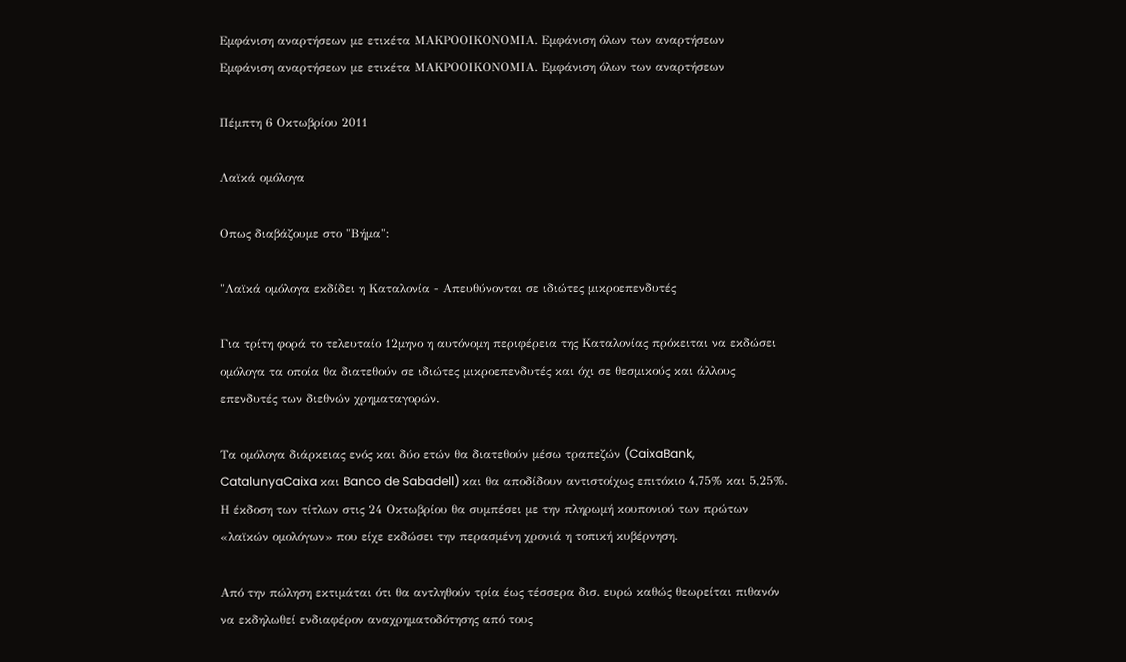Εμφάνιση αναρτήσεων με ετικέτα ΜΑΚΡΟΟΙΚΟΝΟΜΙΑ. Εμφάνιση όλων των αναρτήσεων
Εμφάνιση αναρτήσεων με ετικέτα ΜΑΚΡΟΟΙΚΟΝΟΜΙΑ. Εμφάνιση όλων των αναρτήσεων

Πέμπτη 6 Οκτωβρίου 2011

Λαϊκά ομόλογα

Οπως διαβάζουμε στο "Βήμα":

"Λαϊκά ομόλογα εκδίδει η Καταλονία - Απευθύνονται σε ιδιώτες μικροεπενδυτές

Για τρίτη φορά το τελευταίο 12μηνο η αυτόνομη περιφέρεια της Καταλονίας πρόκειται να εκδώσει ομόλογα τα οποία θα διατεθούν σε ιδιώτες μικροεπενδυτές και όχι σε θεσμικούς και άλλους επενδυτές των διεθνών χρηματαγορών.

Τα ομόλογα διάρκειας ενός και δύο ετών θα διατεθούν μέσω τραπεζών (CaixaBank, CatalunyaCaixa και Banco de Sabadell) και θα αποδίδουν αντιστοίχως επιτόκιο 4,75% και 5,25%. Η έκδοση των τίτλων στις 24 Οκτωβρίου θα συμπέσει με την πληρωμή κουπονιού των πρώτων «λαϊκών ομολόγων» που είχε εκδώσει την περασμένη χρονιά η τοπική κυβέρνηση.

Από την πώληση εκτιμάται ότι θα αντληθούν τρία έως τέσσερα δισ. ευρώ καθώς θεωρείται πιθανόν να εκδηλωθεί ενδιαφέρον αναχρηματοδότησης από τους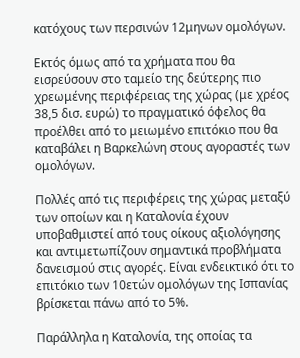κατόχους των περσινών 12μηνων ομολόγων.

Εκτός όμως από τα χρήματα που θα εισρεύσουν στο ταμείο της δεύτερης πιο χρεωμένης περιφέρειας της χώρας (με χρέος 38,5 δισ. ευρώ) το πραγματικό όφελος θα προέλθει από το μειωμένο επιτόκιο που θα καταβάλει η Βαρκελώνη στους αγοραστές των ομολόγων.

Πολλές από τις περιφέρεις της χώρας μεταξύ των οποίων και η Καταλονία έχουν υποβαθμιστεί από τους οίκους αξιολόγησης και αντιμετωπίζουν σημαντικά προβλήματα δανεισμού στις αγορές. Είναι ενδεικτικό ότι το επιτόκιο των 10ετών ομολόγων της Ισπανίας βρίσκεται πάνω από το 5%.

Παράλληλα η Καταλονία, της οποίας τα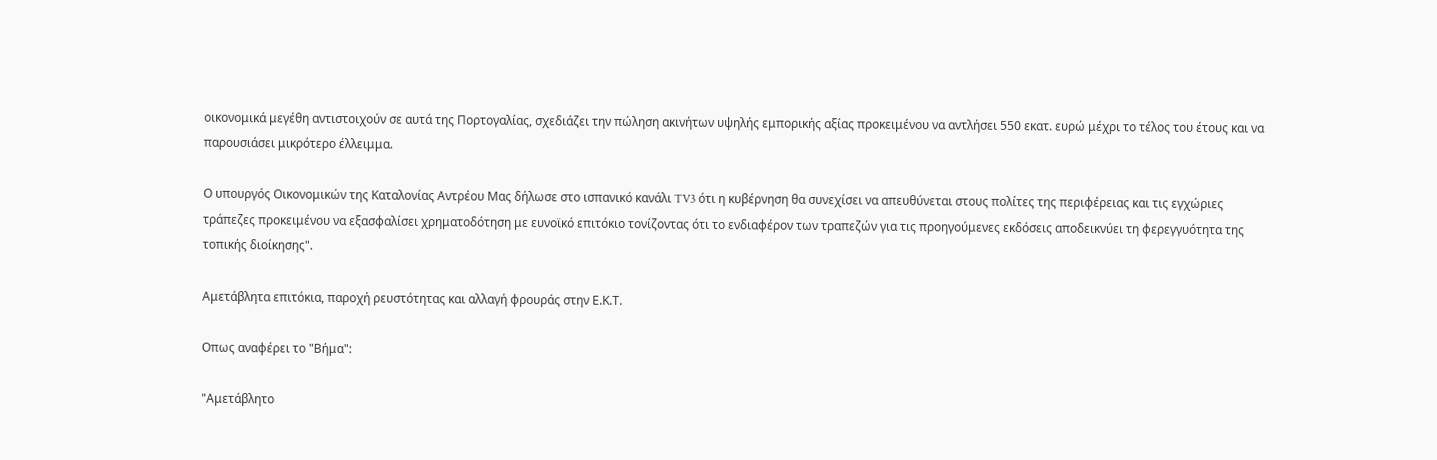οικονομικά μεγέθη αντιστοιχούν σε αυτά της Πορτογαλίας, σχεδιάζει την πώληση ακινήτων υψηλής εμπορικής αξίας προκειμένου να αντλήσει 550 εκατ. ευρώ μέχρι το τέλος του έτους και να παρουσιάσει μικρότερο έλλειμμα.

Ο υπουργός Οικονομικών της Καταλονίας Αντρέου Μας δήλωσε στο ισπανικό κανάλι TV3 ότι η κυβέρνηση θα συνεχίσει να απευθύνεται στους πολίτες της περιφέρειας και τις εγχώριες τράπεζες προκειμένου να εξασφαλίσει χρηματοδότηση με ευνοϊκό επιτόκιο τονίζοντας ότι το ενδιαφέρον των τραπεζών για τις προηγούμενες εκδόσεις αποδεικνύει τη φερεγγυότητα της τοπικής διοίκησης".

Αμετάβλητα επιτόκια, παροχή ρευστότητας και αλλαγή φρουράς στην Ε.Κ.Τ.

Οπως αναφέρει το "Βήμα":

"Αμετάβλητο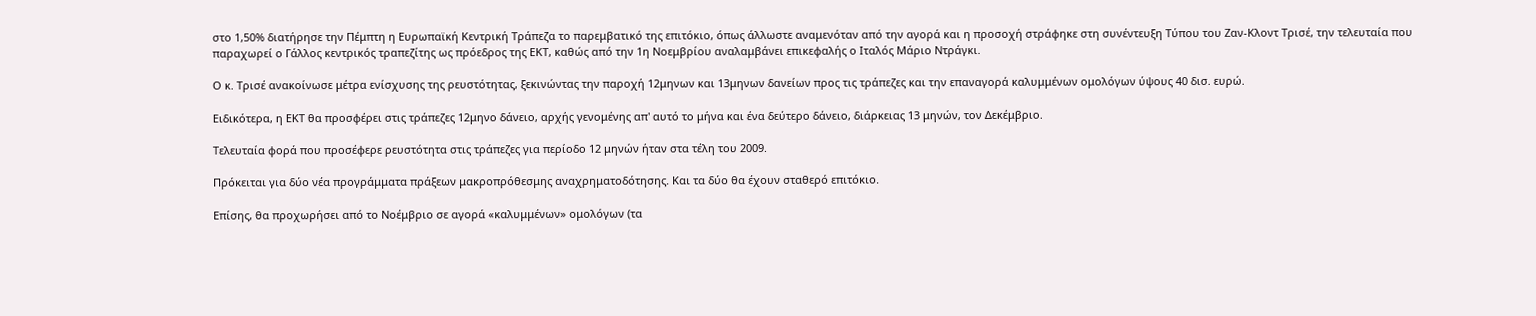στο 1,50% διατήρησε την Πέμπτη η Ευρωπαϊκή Κεντρική Τράπεζα το παρεμβατικό της επιτόκιο, όπως άλλωστε αναμενόταν από την αγορά και η προσοχή στράφηκε στη συνέντευξη Τύπου του Ζαν-Κλοντ Τρισέ, την τελευταία που παραχωρεί ο Γάλλος κεντρικός τραπεζίτης ως πρόεδρος της ΕΚΤ, καθώς από την 1η Νοεμβρίου αναλαμβάνει επικεφαλής ο Ιταλός Μάριο Ντράγκι.

Ο κ. Τρισέ ανακοίνωσε μέτρα ενίσχυσης της ρευστότητας, ξεκινώντας την παροχή 12μηνων και 13μηνων δανείων προς τις τράπεζες και την επαναγορά καλυμμένων ομολόγων ύψους 40 δισ. ευρώ.

Ειδικότερα, η ΕΚΤ θα προσφέρει στις τράπεζες 12μηνο δάνειο, αρχής γενομένης απ' αυτό το μήνα και ένα δεύτερο δάνειο, διάρκειας 13 μηνών, τον Δεκέμβριο.

Τελευταία φορά που προσέφερε ρευστότητα στις τράπεζες για περίοδο 12 μηνών ήταν στα τέλη του 2009.

Πρόκειται για δύο νέα προγράμματα πράξεων μακροπρόθεσμης αναχρηματοδότησης. Και τα δύο θα έχουν σταθερό επιτόκιο.

Επίσης, θα προχωρήσει από το Νοέμβριο σε αγορά «καλυμμένων» ομολόγων (τα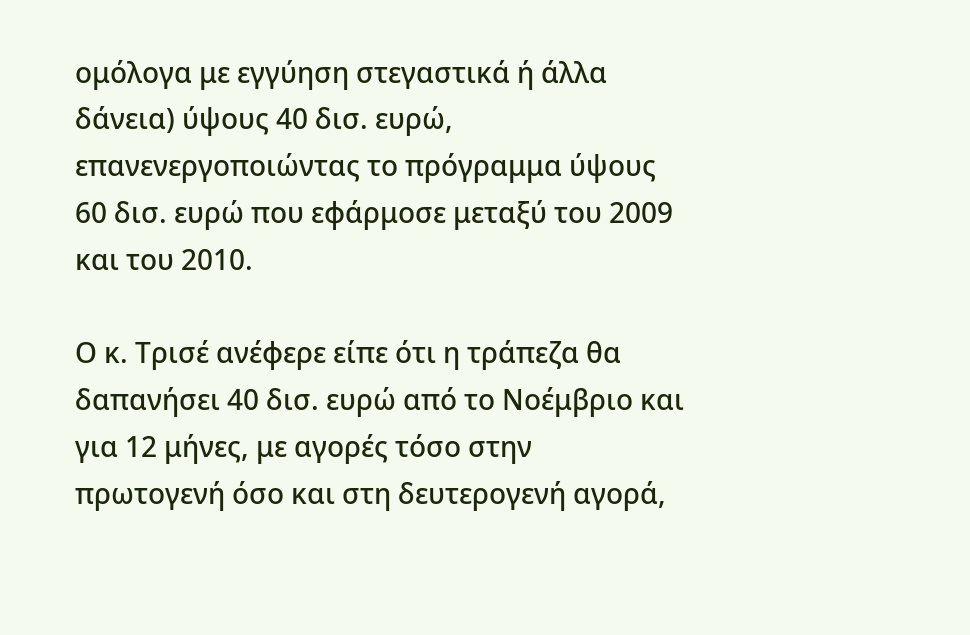ομόλογα με εγγύηση στεγαστικά ή άλλα δάνεια) ύψους 40 δισ. ευρώ, επανενεργοποιώντας το πρόγραμμα ύψους 60 δισ. ευρώ που εφάρμοσε μεταξύ του 2009 και του 2010.

Ο κ. Τρισέ ανέφερε είπε ότι η τράπεζα θα δαπανήσει 40 δισ. ευρώ από το Νοέμβριο και για 12 μήνες, με αγορές τόσο στην πρωτογενή όσο και στη δευτερογενή αγορά,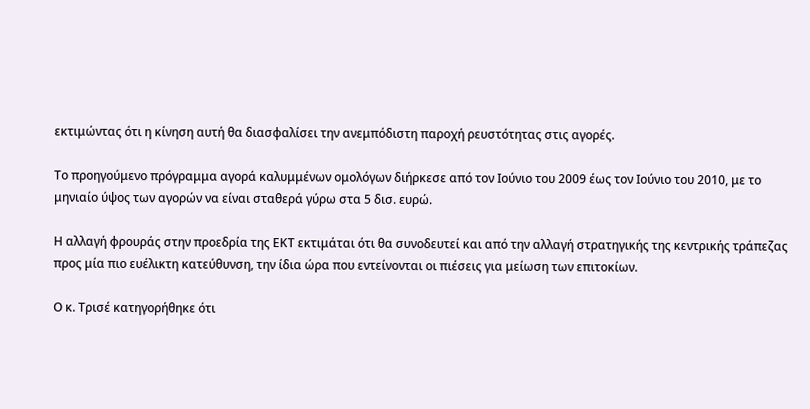εκτιμώντας ότι η κίνηση αυτή θα διασφαλίσει την ανεμπόδιστη παροχή ρευστότητας στις αγορές.

Το προηγούμενο πρόγραμμα αγορά καλυμμένων ομολόγων διήρκεσε από τον Ιούνιο του 2009 έως τον Ιούνιο του 2010, με το μηνιαίο ύψος των αγορών να είναι σταθερά γύρω στα 5 δισ. ευρώ.

Η αλλαγή φρουράς στην προεδρία της ΕΚΤ εκτιμάται ότι θα συνοδευτεί και από την αλλαγή στρατηγικής της κεντρικής τράπεζας προς μία πιο ευέλικτη κατεύθυνση, την ίδια ώρα που εντείνονται οι πιέσεις για μείωση των επιτοκίων.

Ο κ. Τρισέ κατηγορήθηκε ότι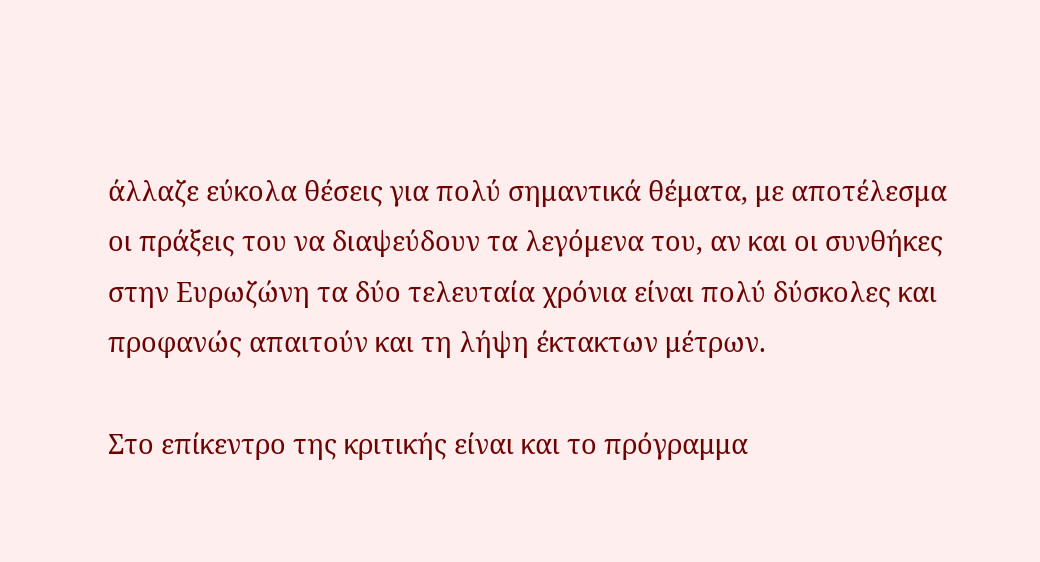άλλαζε εύκολα θέσεις για πολύ σημαντικά θέματα, με αποτέλεσμα οι πράξεις του να διαψεύδουν τα λεγόμενα του, αν και οι συνθήκες στην Ευρωζώνη τα δύο τελευταία χρόνια είναι πολύ δύσκολες και προφανώς απαιτούν και τη λήψη έκτακτων μέτρων.

Στο επίκεντρο της κριτικής είναι και το πρόγραμμα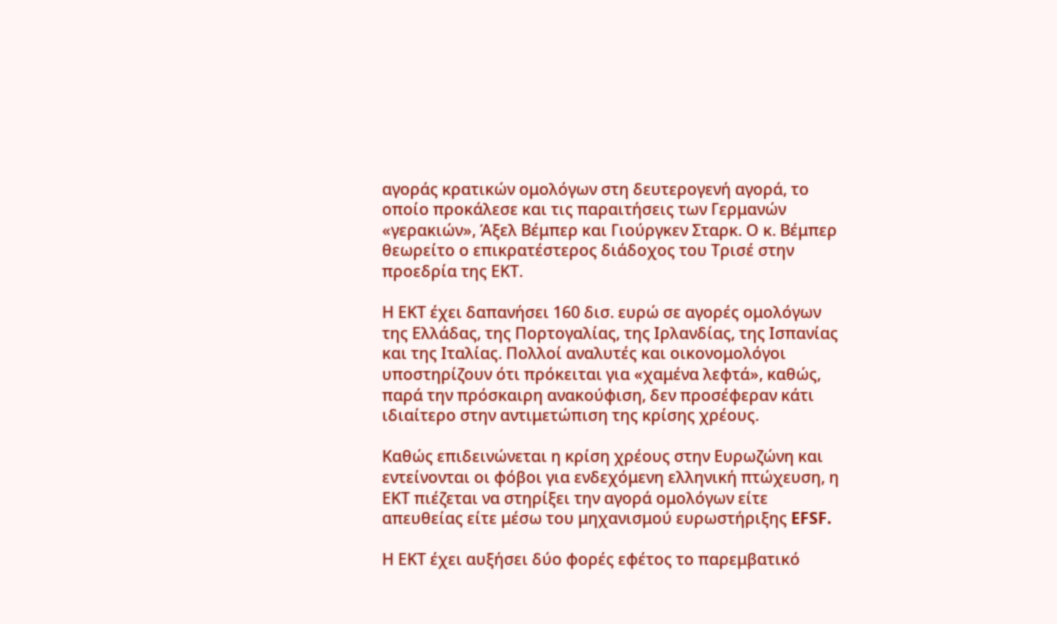αγοράς κρατικών ομολόγων στη δευτερογενή αγορά, το οποίο προκάλεσε και τις παραιτήσεις των Γερμανών «γερακιών», Άξελ Βέμπερ και Γιούργκεν Σταρκ. Ο κ. Βέμπερ θεωρείτο ο επικρατέστερος διάδοχος του Τρισέ στην προεδρία της ΕΚΤ.

Η ΕΚΤ έχει δαπανήσει 160 δισ. ευρώ σε αγορές ομολόγων της Ελλάδας, της Πορτογαλίας, της Ιρλανδίας, της Ισπανίας και της Ιταλίας. Πολλοί αναλυτές και οικονομολόγοι υποστηρίζουν ότι πρόκειται για «χαμένα λεφτά», καθώς, παρά την πρόσκαιρη ανακούφιση, δεν προσέφεραν κάτι ιδιαίτερο στην αντιμετώπιση της κρίσης χρέους.

Καθώς επιδεινώνεται η κρίση χρέους στην Ευρωζώνη και εντείνονται οι φόβοι για ενδεχόμενη ελληνική πτώχευση, η ΕΚΤ πιέζεται να στηρίξει την αγορά ομολόγων είτε απευθείας είτε μέσω του μηχανισμού ευρωστήριξης EFSF.

Η ΕΚΤ έχει αυξήσει δύο φορές εφέτος το παρεμβατικό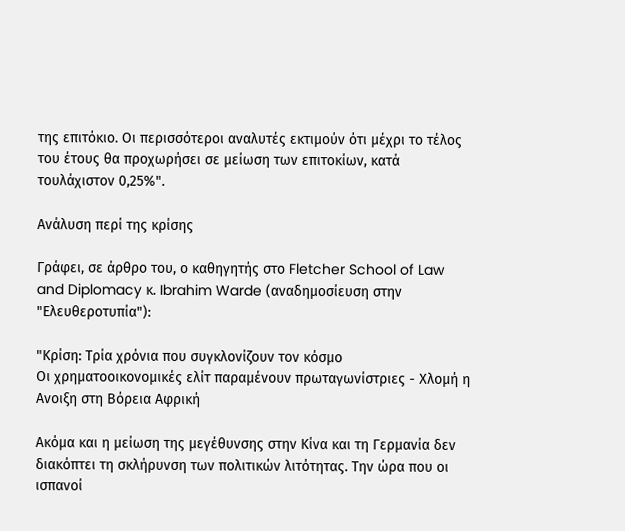της επιτόκιο. Οι περισσότεροι αναλυτές εκτιμούν ότι μέχρι το τέλος του έτους θα προχωρήσει σε μείωση των επιτοκίων, κατά τουλάχιστον 0,25%".

Ανάλυση περί της κρίσης

Γράφει, σε άρθρο του, ο καθηγητής στο Fletcher School of Law and Diplomacy κ. Ibrahim Warde (αναδημοσίευση στην "Ελευθεροτυπία"):

"Κρίση: Τρία χρόνια που συγκλονίζουν τον κόσμο
Οι χρηματοοικονομικές ελίτ παραμένουν πρωταγωνίστριες - Χλομή η Ανοιξη στη Βόρεια Αφρική

Ακόμα και η μείωση της μεγέθυνσης στην Κίνα και τη Γερμανία δεν διακόπτει τη σκλήρυνση των πολιτικών λιτότητας. Την ώρα που οι ισπανοί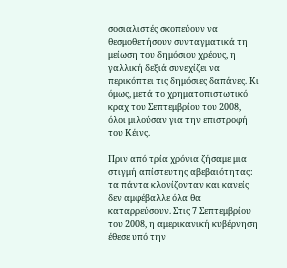σοσιαλιστές σκοπεύουν να θεσμοθετήσουν συνταγματικά τη μείωση του δημόσιου χρέους, η γαλλική δεξιά συνεχίζει να περικόπτει τις δημόσιες δαπάνες. Κι όμως, μετά το χρηματοπιστωτικό κραχ του Σεπτεμβρίου του 2008, όλοι μιλούσαν για την επιστροφή του Κέινς.

Πριν από τρία χρόνια ζήσαμε μια στιγμή απίστευτης αβεβαιότητας: τα πάντα κλονίζονταν και κανείς δεν αμφέβαλλε όλα θα καταρρεύσουν. Στις 7 Σεπτεμβρίου του 2008, η αμερικανική κυβέρνηση έθεσε υπό την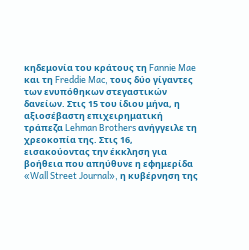κηδεμονία του κράτους τη Fannie Mae και τη Freddie Mac, τους δύο γίγαντες των ενυπόθηκων στεγαστικών δανείων. Στις 15 του ίδιου μήνα, η αξιοσέβαστη επιχειρηματική τράπεζα Lehman Brothers ανήγγειλε τη χρεοκοπία της. Στις 16, εισακούοντας την έκκληση για βοήθεια που απηύθυνε η εφημερίδα «Wall Street Journal», η κυβέρνηση της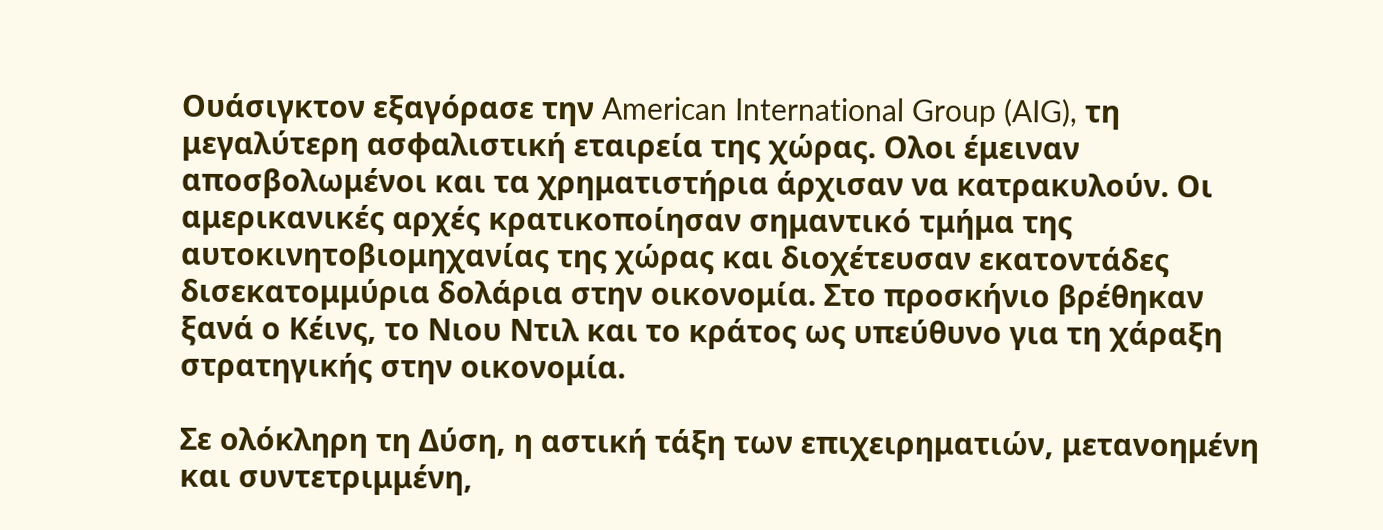Ουάσιγκτον εξαγόρασε την American International Group (AIG), τη μεγαλύτερη ασφαλιστική εταιρεία της χώρας. Ολοι έμειναν αποσβολωμένοι και τα χρηματιστήρια άρχισαν να κατρακυλούν. Οι αμερικανικές αρχές κρατικοποίησαν σημαντικό τμήμα της αυτοκινητοβιομηχανίας της χώρας και διοχέτευσαν εκατοντάδες δισεκατομμύρια δολάρια στην οικονομία. Στο προσκήνιο βρέθηκαν ξανά ο Κέινς, το Νιου Ντιλ και το κράτος ως υπεύθυνο για τη χάραξη στρατηγικής στην οικονομία.

Σε ολόκληρη τη Δύση, η αστική τάξη των επιχειρηματιών, μετανοημένη και συντετριμμένη,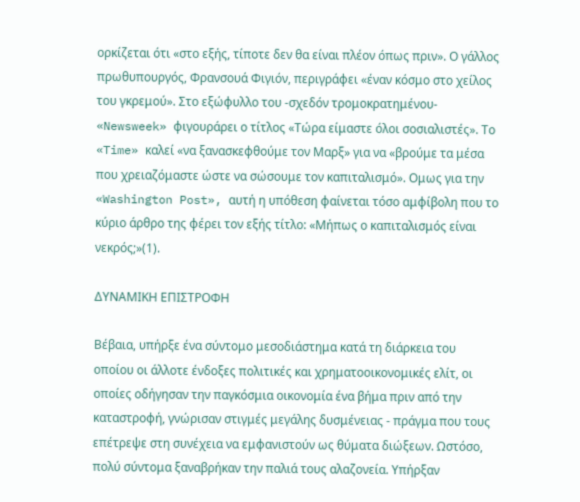ορκίζεται ότι «στο εξής, τίποτε δεν θα είναι πλέον όπως πριν». Ο γάλλος πρωθυπουργός, Φρανσουά Φιγιόν, περιγράφει «έναν κόσμο στο χείλος του γκρεμού». Στο εξώφυλλο του -σχεδόν τρομοκρατημένου- «Newsweek» φιγουράρει ο τίτλος «Τώρα είμαστε όλοι σοσιαλιστές». Το «Time» καλεί «να ξανασκεφθούμε τον Μαρξ» για να «βρούμε τα μέσα που χρειαζόμαστε ώστε να σώσουμε τον καπιταλισμό». Ομως για την «Washington Post», αυτή η υπόθεση φαίνεται τόσο αμφίβολη που το κύριο άρθρο της φέρει τον εξής τίτλο: «Μήπως ο καπιταλισμός είναι νεκρός;»(1).

ΔΥΝΑΜΙΚΗ ΕΠΙΣΤΡΟΦΗ

Βέβαια, υπήρξε ένα σύντομο μεσοδιάστημα κατά τη διάρκεια του οποίου οι άλλοτε ένδοξες πολιτικές και χρηματοοικονομικές ελίτ, οι οποίες οδήγησαν την παγκόσμια οικονομία ένα βήμα πριν από την καταστροφή, γνώρισαν στιγμές μεγάλης δυσμένειας - πράγμα που τους επέτρεψε στη συνέχεια να εμφανιστούν ως θύματα διώξεων. Ωστόσο, πολύ σύντομα ξαναβρήκαν την παλιά τους αλαζονεία. Υπήρξαν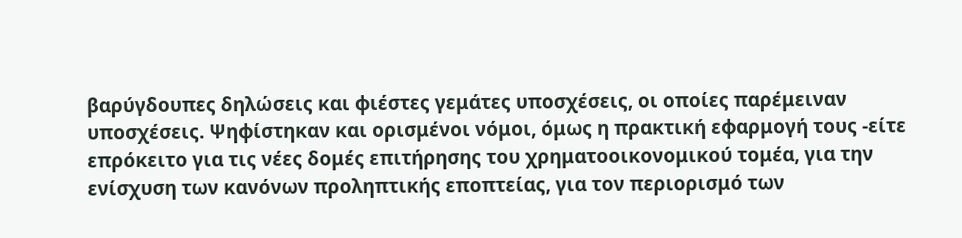βαρύγδουπες δηλώσεις και φιέστες γεμάτες υποσχέσεις, οι οποίες παρέμειναν υποσχέσεις. Ψηφίστηκαν και ορισμένοι νόμοι, όμως η πρακτική εφαρμογή τους -είτε επρόκειτο για τις νέες δομές επιτήρησης του χρηματοοικονομικού τομέα, για την ενίσχυση των κανόνων προληπτικής εποπτείας, για τον περιορισμό των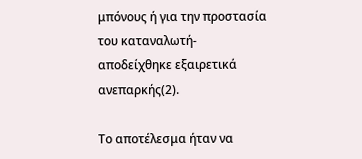μπόνους ή για την προστασία του καταναλωτή- αποδείχθηκε εξαιρετικά ανεπαρκής(2).

Το αποτέλεσμα ήταν να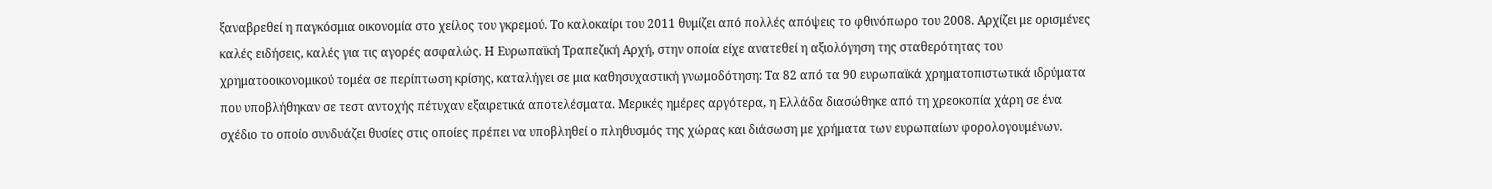ξαναβρεθεί η παγκόσμια οικονομία στο χείλος του γκρεμού. Το καλοκαίρι του 2011 θυμίζει από πολλές απόψεις το φθινόπωρο του 2008. Αρχίζει με ορισμένες καλές ειδήσεις, καλές για τις αγορές ασφαλώς. Η Ευρωπαϊκή Τραπεζική Αρχή, στην οποία είχε ανατεθεί η αξιολόγηση της σταθερότητας του χρηματοοικονομικού τομέα σε περίπτωση κρίσης, καταλήγει σε μια καθησυχαστική γνωμοδότηση: Τα 82 από τα 90 ευρωπαϊκά χρηματοπιστωτικά ιδρύματα που υποβλήθηκαν σε τεστ αντοχής πέτυχαν εξαιρετικά αποτελέσματα. Μερικές ημέρες αργότερα, η Ελλάδα διασώθηκε από τη χρεοκοπία χάρη σε ένα σχέδιο το οποίο συνδυάζει θυσίες στις οποίες πρέπει να υποβληθεί ο πληθυσμός της χώρας και διάσωση με χρήματα των ευρωπαίων φορολογουμένων.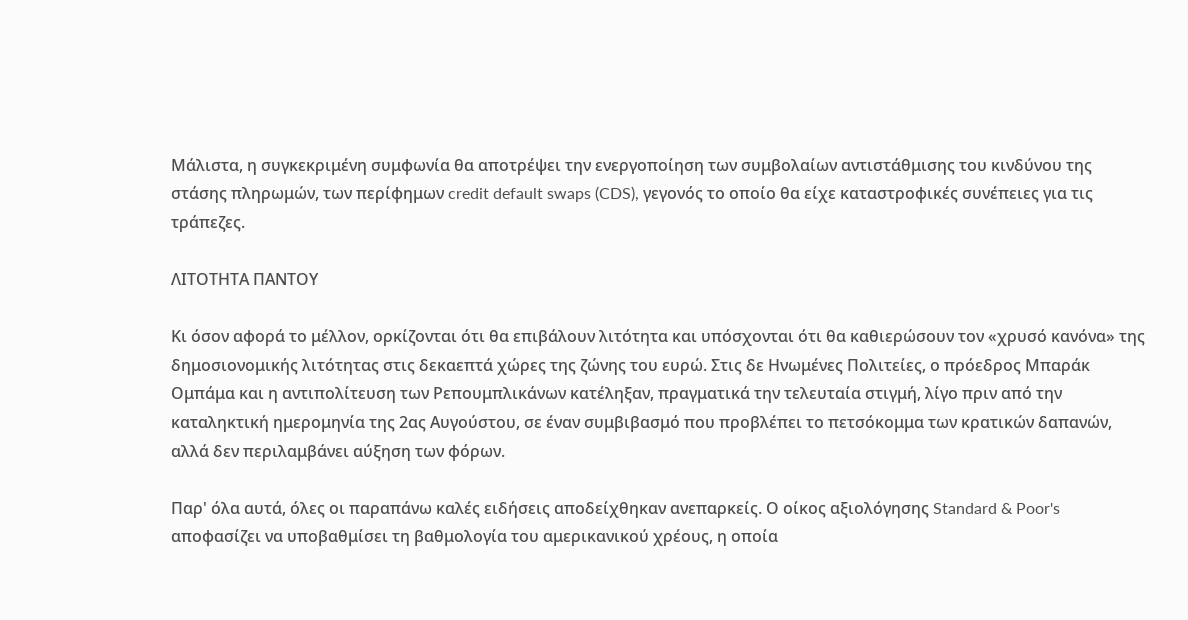Μάλιστα, η συγκεκριμένη συμφωνία θα αποτρέψει την ενεργοποίηση των συμβολαίων αντιστάθμισης του κινδύνου της στάσης πληρωμών, των περίφημων credit default swaps (CDS), γεγονός το οποίο θα είχε καταστροφικές συνέπειες για τις τράπεζες.

ΛΙΤΟΤΗΤΑ ΠΑΝΤΟΥ

Κι όσον αφορά το μέλλον, ορκίζονται ότι θα επιβάλουν λιτότητα και υπόσχονται ότι θα καθιερώσουν τον «χρυσό κανόνα» της δημοσιονομικής λιτότητας στις δεκαεπτά χώρες της ζώνης του ευρώ. Στις δε Ηνωμένες Πολιτείες, ο πρόεδρος Μπαράκ Ομπάμα και η αντιπολίτευση των Ρεπουμπλικάνων κατέληξαν, πραγματικά την τελευταία στιγμή, λίγο πριν από την καταληκτική ημερομηνία της 2ας Αυγούστου, σε έναν συμβιβασμό που προβλέπει το πετσόκομμα των κρατικών δαπανών, αλλά δεν περιλαμβάνει αύξηση των φόρων.

Παρ' όλα αυτά, όλες οι παραπάνω καλές ειδήσεις αποδείχθηκαν ανεπαρκείς. Ο οίκος αξιολόγησης Standard & Poor's αποφασίζει να υποβαθμίσει τη βαθμολογία του αμερικανικού χρέους, η οποία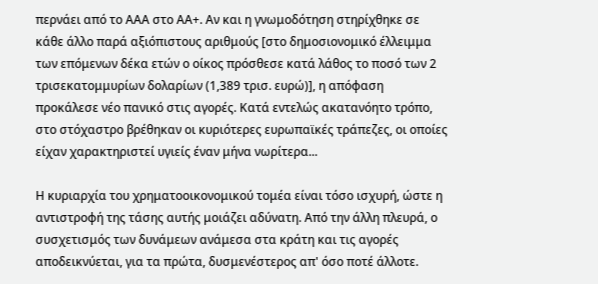περνάει από το ΑΑΑ στο ΑΑ+. Αν και η γνωμοδότηση στηρίχθηκε σε κάθε άλλο παρά αξιόπιστους αριθμούς [στο δημοσιονομικό έλλειμμα των επόμενων δέκα ετών ο οίκος πρόσθεσε κατά λάθος το ποσό των 2 τρισεκατομμυρίων δολαρίων (1,389 τρισ. ευρώ)], η απόφαση προκάλεσε νέο πανικό στις αγορές. Κατά εντελώς ακατανόητο τρόπο, στο στόχαστρο βρέθηκαν οι κυριότερες ευρωπαϊκές τράπεζες, οι οποίες είχαν χαρακτηριστεί υγιείς έναν μήνα νωρίτερα...

Η κυριαρχία του χρηματοοικονομικού τομέα είναι τόσο ισχυρή, ώστε η αντιστροφή της τάσης αυτής μοιάζει αδύνατη. Από την άλλη πλευρά, ο συσχετισμός των δυνάμεων ανάμεσα στα κράτη και τις αγορές αποδεικνύεται, για τα πρώτα, δυσμενέστερος απ' όσο ποτέ άλλοτε.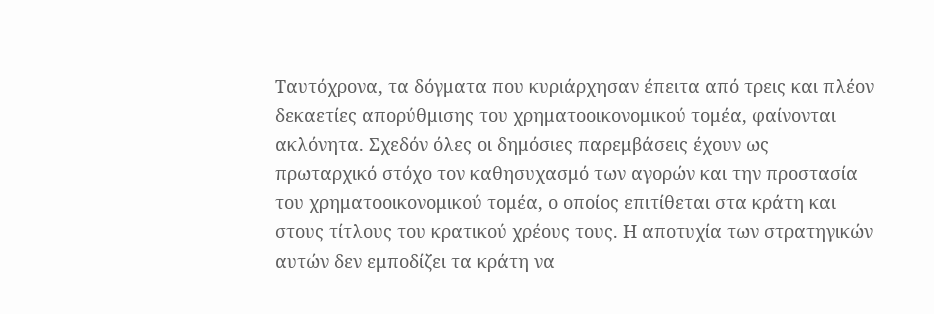Ταυτόχρονα, τα δόγματα που κυριάρχησαν έπειτα από τρεις και πλέον δεκαετίες απορύθμισης του χρηματοοικονομικού τομέα, φαίνονται ακλόνητα. Σχεδόν όλες οι δημόσιες παρεμβάσεις έχουν ως πρωταρχικό στόχο τον καθησυχασμό των αγορών και την προστασία του χρηματοοικονομικού τομέα, ο οποίος επιτίθεται στα κράτη και στους τίτλους του κρατικού χρέους τους. Η αποτυχία των στρατηγικών αυτών δεν εμποδίζει τα κράτη να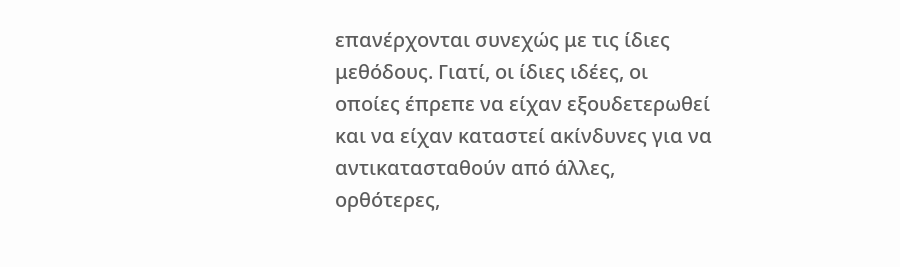επανέρχονται συνεχώς με τις ίδιες μεθόδους. Γιατί, οι ίδιες ιδέες, οι οποίες έπρεπε να είχαν εξουδετερωθεί και να είχαν καταστεί ακίνδυνες για να αντικατασταθούν από άλλες, ορθότερες,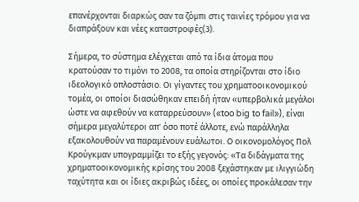επανέρχονται διαρκώς σαν τα ζόμπι στις ταινίες τρόμου για να διαπράξουν και νέες καταστροφές(3).

Σήμερα, το σύστημα ελέγχεται από τα ίδια άτομα που κρατούσαν το τιμόνι το 2008, τα οποία στηρίζονται στο ίδιο ιδεολογικό οπλοστάσιο. Οι γίγαντες του χρηματοοικονομικού τομέα, οι οποίοι διασώθηκαν επειδή ήταν «υπερβολικά μεγάλοι ώστε να αφεθούν να καταρρεύσουν» («too big to fail»), είναι σήμερα μεγαλύτεροι απ' όσο ποτέ άλλοτε, ενώ παράλληλα εξακολουθούν να παραμένουν ευάλωτοι. Ο οικονομολόγος Πολ Κρούγκμαν υπογραμμίζει το εξής γεγονός: «Τα διδάγματα της χρηματοοικονομικής κρίσης του 2008 ξεχάστηκαν με ιλιγγιώδη ταχύτητα και οι ίδιες ακριβώς ιδέες, οι οποίες προκάλεσαν την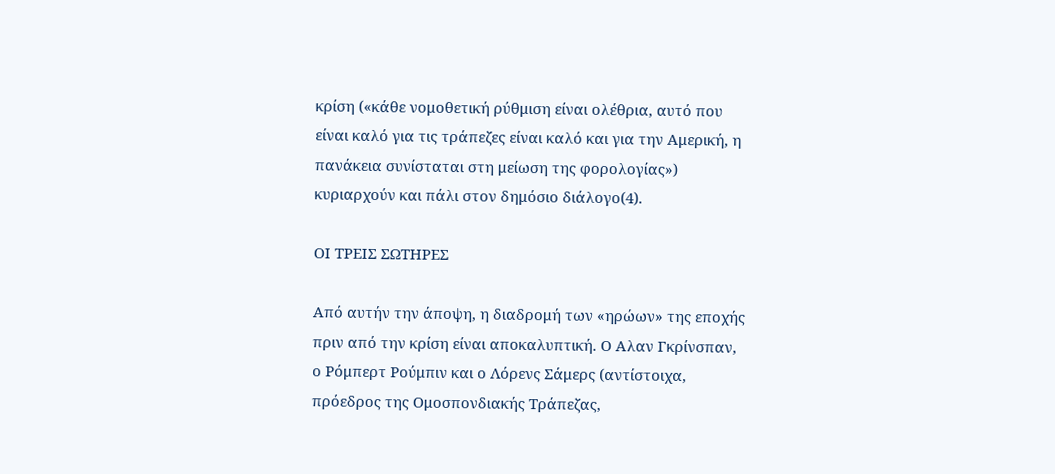κρίση («κάθε νομοθετική ρύθμιση είναι ολέθρια, αυτό που είναι καλό για τις τράπεζες είναι καλό και για την Αμερική, η πανάκεια συνίσταται στη μείωση της φορολογίας») κυριαρχούν και πάλι στον δημόσιο διάλογο(4).

ΟΙ ΤΡΕΙΣ ΣΩΤΗΡΕΣ

Από αυτήν την άποψη, η διαδρομή των «ηρώων» της εποχής πριν από την κρίση είναι αποκαλυπτική. Ο Αλαν Γκρίνσπαν, ο Ρόμπερτ Ρούμπιν και ο Λόρενς Σάμερς (αντίστοιχα, πρόεδρος της Ομοσπονδιακής Τράπεζας,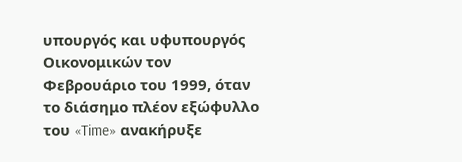υπουργός και υφυπουργός Οικονομικών τον Φεβρουάριο του 1999, όταν το διάσημο πλέον εξώφυλλο του «Time» ανακήρυξε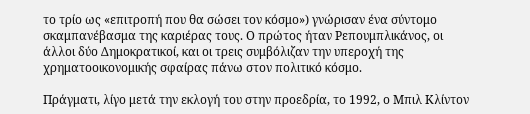το τρίο ως «επιτροπή που θα σώσει τον κόσμο») γνώρισαν ένα σύντομο σκαμπανέβασμα της καριέρας τους. Ο πρώτος ήταν Ρεπουμπλικάνος, οι άλλοι δύο Δημοκρατικοί, και οι τρεις συμβόλιζαν την υπεροχή της χρηματοοικονομικής σφαίρας πάνω στον πολιτικό κόσμο.

Πράγματι, λίγο μετά την εκλογή του στην προεδρία, το 1992, ο Μπιλ Κλίντον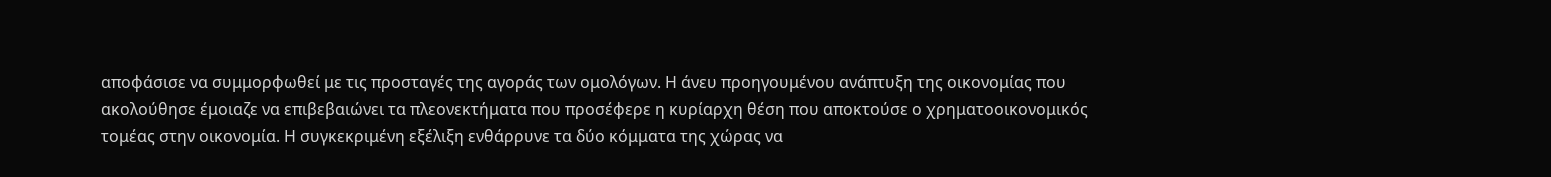αποφάσισε να συμμορφωθεί με τις προσταγές της αγοράς των ομολόγων. Η άνευ προηγουμένου ανάπτυξη της οικονομίας που ακολούθησε έμοιαζε να επιβεβαιώνει τα πλεονεκτήματα που προσέφερε η κυρίαρχη θέση που αποκτούσε ο χρηματοοικονομικός τομέας στην οικονομία. Η συγκεκριμένη εξέλιξη ενθάρρυνε τα δύο κόμματα της χώρας να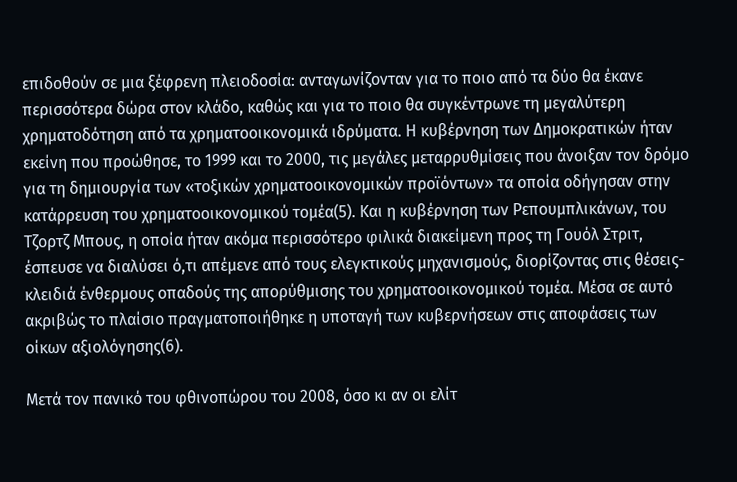επιδοθούν σε μια ξέφρενη πλειοδοσία: ανταγωνίζονταν για το ποιο από τα δύο θα έκανε περισσότερα δώρα στον κλάδο, καθώς και για το ποιο θα συγκέντρωνε τη μεγαλύτερη χρηματοδότηση από τα χρηματοοικονομικά ιδρύματα. Η κυβέρνηση των Δημοκρατικών ήταν εκείνη που προώθησε, το 1999 και το 2000, τις μεγάλες μεταρρυθμίσεις που άνοιξαν τον δρόμο για τη δημιουργία των «τοξικών χρηματοοικονομικών προϊόντων» τα οποία οδήγησαν στην κατάρρευση του χρηματοοικονομικού τομέα(5). Και η κυβέρνηση των Ρεπουμπλικάνων, του Τζορτζ Μπους, η οποία ήταν ακόμα περισσότερο φιλικά διακείμενη προς τη Γουόλ Στριτ, έσπευσε να διαλύσει ό,τι απέμενε από τους ελεγκτικούς μηχανισμούς, διορίζοντας στις θέσεις-κλειδιά ένθερμους οπαδούς της απορύθμισης του χρηματοοικονομικού τομέα. Μέσα σε αυτό ακριβώς το πλαίσιο πραγματοποιήθηκε η υποταγή των κυβερνήσεων στις αποφάσεις των οίκων αξιολόγησης(6).

Μετά τον πανικό του φθινοπώρου του 2008, όσο κι αν οι ελίτ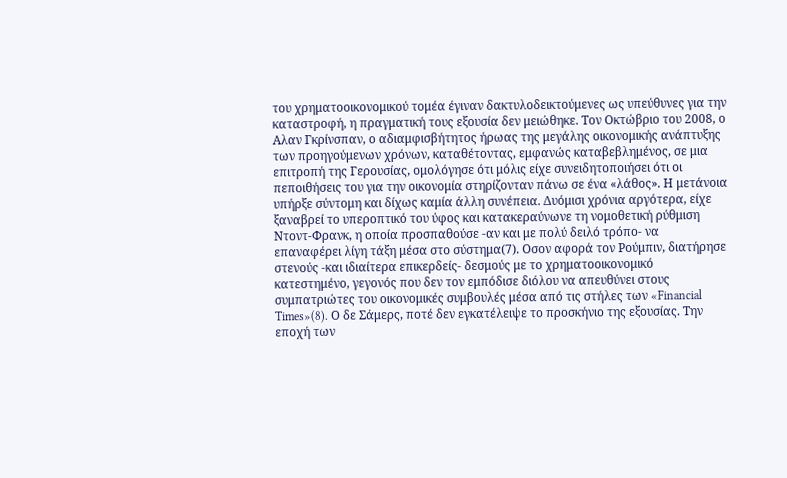του χρηματοοικονομικού τομέα έγιναν δακτυλοδεικτούμενες ως υπεύθυνες για την καταστροφή, η πραγματική τους εξουσία δεν μειώθηκε. Τον Οκτώβριο του 2008, ο Αλαν Γκρίνσπαν, ο αδιαμφισβήτητος ήρωας της μεγάλης οικονομικής ανάπτυξης των προηγούμενων χρόνων, καταθέτοντας, εμφανώς καταβεβλημένος, σε μια επιτροπή της Γερουσίας, ομολόγησε ότι μόλις είχε συνειδητοποιήσει ότι οι πεποιθήσεις του για την οικονομία στηρίζονταν πάνω σε ένα «λάθος». Η μετάνοια υπήρξε σύντομη και δίχως καμία άλλη συνέπεια. Δυόμισι χρόνια αργότερα, είχε ξαναβρεί το υπεροπτικό του ύφος και κατακεραύνωνε τη νομοθετική ρύθμιση Ντοντ-Φρανκ, η οποία προσπαθούσε -αν και με πολύ δειλό τρόπο- να επαναφέρει λίγη τάξη μέσα στο σύστημα(7). Οσον αφορά τον Ρούμπιν, διατήρησε στενούς -και ιδιαίτερα επικερδείς- δεσμούς με το χρηματοοικονομικό κατεστημένο, γεγονός που δεν τον εμπόδισε διόλου να απευθύνει στους συμπατριώτες του οικονομικές συμβουλές μέσα από τις στήλες των «Financial Times»(8). Ο δε Σάμερς, ποτέ δεν εγκατέλειψε το προσκήνιο της εξουσίας. Την εποχή των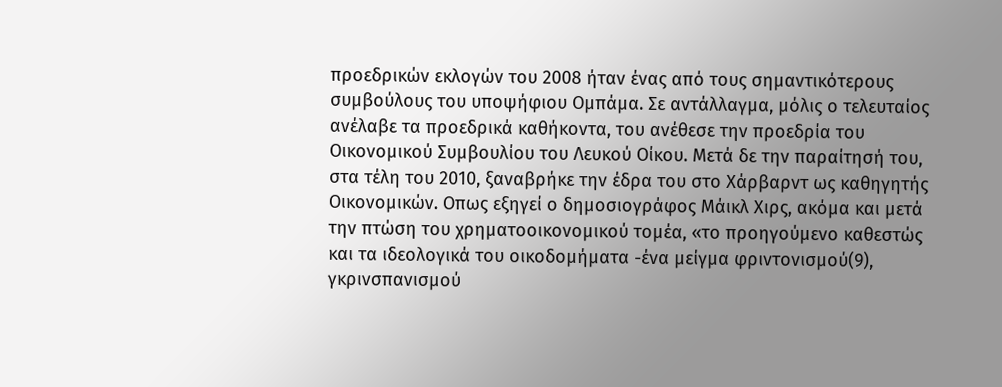προεδρικών εκλογών του 2008 ήταν ένας από τους σημαντικότερους συμβούλους του υποψήφιου Ομπάμα. Σε αντάλλαγμα, μόλις ο τελευταίος ανέλαβε τα προεδρικά καθήκοντα, του ανέθεσε την προεδρία του Οικονομικού Συμβουλίου του Λευκού Οίκου. Μετά δε την παραίτησή του, στα τέλη του 2010, ξαναβρήκε την έδρα του στο Χάρβαρντ ως καθηγητής Οικονομικών. Οπως εξηγεί ο δημοσιογράφος Μάικλ Χιρς, ακόμα και μετά την πτώση του χρηματοοικονομικού τομέα, «το προηγούμενο καθεστώς και τα ιδεολογικά του οικοδομήματα -ένα μείγμα φριντονισμού(9), γκρινσπανισμού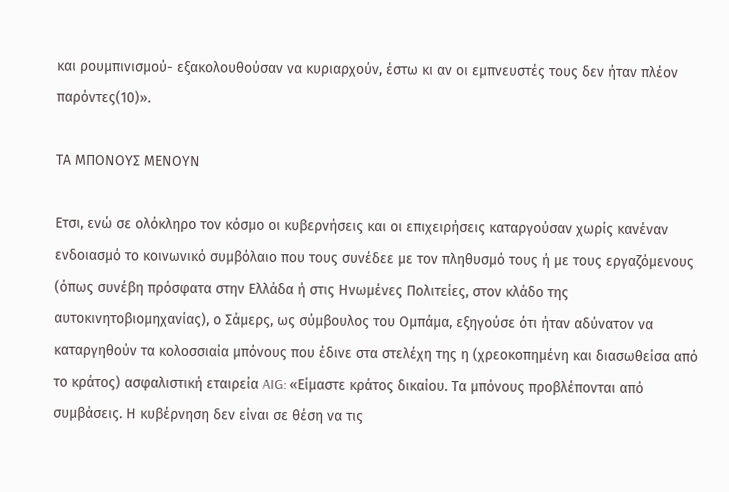και ρουμπινισμού- εξακολουθούσαν να κυριαρχούν, έστω κι αν οι εμπνευστές τους δεν ήταν πλέον παρόντες(10)».

ΤΑ ΜΠΟΝΟΥΣ ΜΕΝΟΥΝ

Ετσι, ενώ σε ολόκληρο τον κόσμο οι κυβερνήσεις και οι επιχειρήσεις καταργούσαν χωρίς κανέναν ενδοιασμό το κοινωνικό συμβόλαιο που τους συνέδεε με τον πληθυσμό τους ή με τους εργαζόμενους (όπως συνέβη πρόσφατα στην Ελλάδα ή στις Ηνωμένες Πολιτείες, στον κλάδο της αυτοκινητοβιομηχανίας), ο Σάμερς, ως σύμβουλος του Ομπάμα, εξηγούσε ότι ήταν αδύνατον να καταργηθούν τα κολοσσιαία μπόνους που έδινε στα στελέχη της η (χρεοκοπημένη και διασωθείσα από το κράτος) ασφαλιστική εταιρεία AIG: «Είμαστε κράτος δικαίου. Τα μπόνους προβλέπονται από συμβάσεις. Η κυβέρνηση δεν είναι σε θέση να τις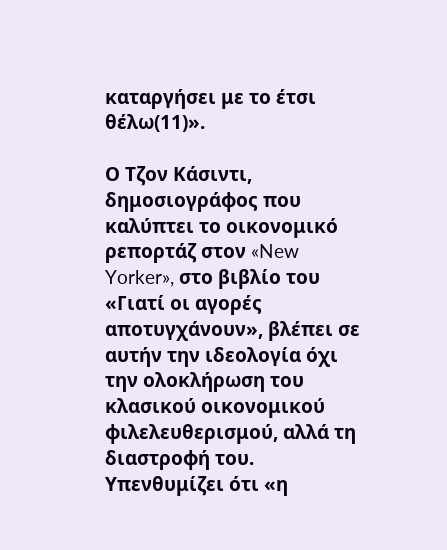καταργήσει με το έτσι θέλω(11)».

Ο Τζον Κάσιντι, δημοσιογράφος που καλύπτει το οικονομικό ρεπορτάζ στον «New Yorker», στο βιβλίο του «Γιατί οι αγορές αποτυγχάνουν», βλέπει σε αυτήν την ιδεολογία όχι την ολοκλήρωση του κλασικού οικονομικού φιλελευθερισμού, αλλά τη διαστροφή του. Υπενθυμίζει ότι «η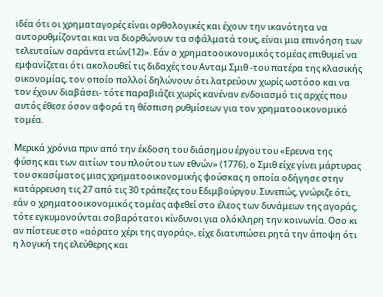ιδέα ότι οι χρηματαγορές είναι ορθολογικές και έχουν την ικανότητα να αυτορυθμίζονται και να διορθώνουν τα σφάλματά τους, είναι μια επινόηση των τελευταίων σαράντα ετών(12)». Εάν ο χρηματοοικονομικός τομέας επιθυμεί να εμφανίζεται ότι ακολουθεί τις διδαχές του Ανταμ Σμιθ -του πατέρα της κλασικής οικονομίας, τον οποίο πολλοί δηλώνουν ότι λατρεύουν χωρίς ωστόσο και να τον έχουν διαβάσει- τότε παραβιάζει χωρίς κανέναν ενδοιασμό τις αρχές που αυτός έθεσε όσον αφορά τη θέσπιση ρυθμίσεων για τον χρηματοοικονομικό τομέα.

Μερικά χρόνια πριν από την έκδοση του διάσημου έργου του «Ερευνα της φύσης και των αιτίων του πλούτου των εθνών» (1776), ο Σμιθ είχε γίνει μάρτυρας του σκασίματος μιας χρηματοοικονομικής φούσκας η οποία οδήγησε στην κατάρρευση τις 27 από τις 30 τράπεζες του Εδιμβούργου. Συνεπώς, γνώριζε ότι, εάν ο χρηματοοικονομικός τομέας αφεθεί στο έλεος των δυνάμεων της αγοράς, τότε εγκυμονούνται σοβαρότατοι κίνδυνοι για ολόκληρη την κοινωνία. Οσο κι αν πίστευε στο «αόρατο χέρι της αγοράς», είχε διατυπώσει ρητά την άποψη ότι η λογική της ελεύθερης και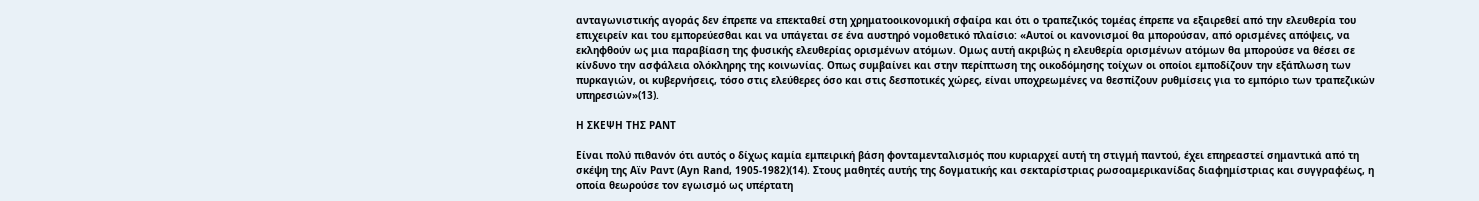ανταγωνιστικής αγοράς δεν έπρεπε να επεκταθεί στη χρηματοοικονομική σφαίρα και ότι ο τραπεζικός τομέας έπρεπε να εξαιρεθεί από την ελευθερία του επιχειρείν και του εμπορεύεσθαι και να υπάγεται σε ένα αυστηρό νομοθετικό πλαίσιο: «Αυτοί οι κανονισμοί θα μπορούσαν, από ορισμένες απόψεις, να εκληφθούν ως μια παραβίαση της φυσικής ελευθερίας ορισμένων ατόμων. Ομως αυτή ακριβώς η ελευθερία ορισμένων ατόμων θα μπορούσε να θέσει σε κίνδυνο την ασφάλεια ολόκληρης της κοινωνίας. Οπως συμβαίνει και στην περίπτωση της οικοδόμησης τοίχων οι οποίοι εμποδίζουν την εξάπλωση των πυρκαγιών, οι κυβερνήσεις, τόσο στις ελεύθερες όσο και στις δεσποτικές χώρες, είναι υποχρεωμένες να θεσπίζουν ρυθμίσεις για το εμπόριο των τραπεζικών υπηρεσιών»(13).

Η ΣΚΕΨΗ ΤΗΣ ΡΑΝΤ

Είναι πολύ πιθανόν ότι αυτός ο δίχως καμία εμπειρική βάση φονταμενταλισμός που κυριαρχεί αυτή τη στιγμή παντού, έχει επηρεαστεί σημαντικά από τη σκέψη της Αϊν Ραντ (Ayn Rand, 1905-1982)(14). Στους μαθητές αυτής της δογματικής και σεκταρίστριας ρωσοαμερικανίδας διαφημίστριας και συγγραφέως, η οποία θεωρούσε τον εγωισμό ως υπέρτατη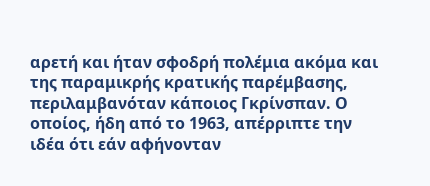αρετή και ήταν σφοδρή πολέμια ακόμα και της παραμικρής κρατικής παρέμβασης, περιλαμβανόταν κάποιος Γκρίνσπαν. Ο οποίος, ήδη από το 1963, απέρριπτε την ιδέα ότι εάν αφήνονταν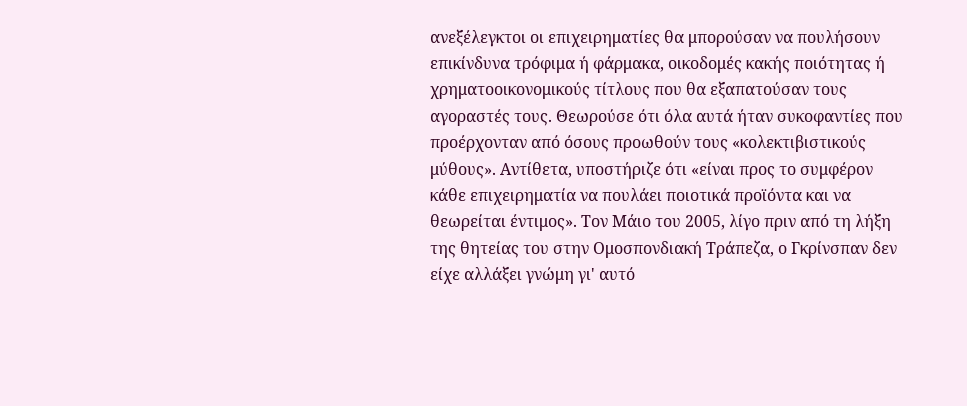ανεξέλεγκτοι οι επιχειρηματίες θα μπορούσαν να πουλήσουν επικίνδυνα τρόφιμα ή φάρμακα, οικοδομές κακής ποιότητας ή χρηματοοικονομικούς τίτλους που θα εξαπατούσαν τους αγοραστές τους. Θεωρούσε ότι όλα αυτά ήταν συκοφαντίες που προέρχονταν από όσους προωθούν τους «κολεκτιβιστικούς μύθους». Αντίθετα, υποστήριζε ότι «είναι προς το συμφέρον κάθε επιχειρηματία να πουλάει ποιοτικά προϊόντα και να θεωρείται έντιμος». Τον Μάιο του 2005, λίγο πριν από τη λήξη της θητείας του στην Ομοσπονδιακή Τράπεζα, ο Γκρίνσπαν δεν είχε αλλάξει γνώμη γι' αυτό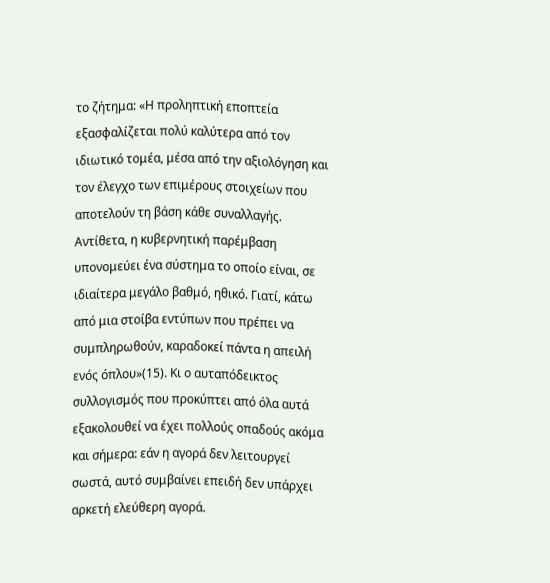το ζήτημα: «Η προληπτική εποπτεία εξασφαλίζεται πολύ καλύτερα από τον ιδιωτικό τομέα, μέσα από την αξιολόγηση και τον έλεγχο των επιμέρους στοιχείων που αποτελούν τη βάση κάθε συναλλαγής. Αντίθετα, η κυβερνητική παρέμβαση υπονομεύει ένα σύστημα το οποίο είναι, σε ιδιαίτερα μεγάλο βαθμό, ηθικό. Γιατί, κάτω από μια στοίβα εντύπων που πρέπει να συμπληρωθούν, καραδοκεί πάντα η απειλή ενός όπλου»(15). Κι ο αυταπόδεικτος συλλογισμός που προκύπτει από όλα αυτά εξακολουθεί να έχει πολλούς οπαδούς ακόμα και σήμερα: εάν η αγορά δεν λειτουργεί σωστά, αυτό συμβαίνει επειδή δεν υπάρχει αρκετή ελεύθερη αγορά.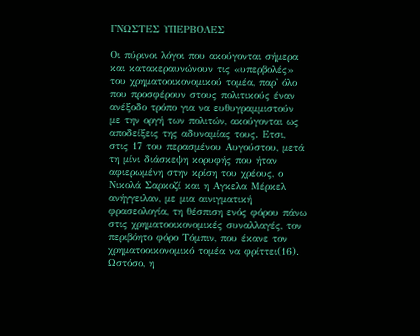ΓΝΩΣΤΕΣ ΥΠΕΡΒΟΛΕΣ

Οι πύρινοι λόγοι που ακούγονται σήμερα και κατακεραυνώνουν τις «υπερβολές» του χρηματοοικονομικού τομέα, παρ' όλο που προσφέρουν στους πολιτικούς έναν ανέξοδο τρόπο για να ευθυγραμμιστούν με την οργή των πολιτών, ακούγονται ως αποδείξεις της αδυναμίας τους. Ετσι, στις 17 του περασμένου Αυγούστου, μετά τη μίνι διάσκεψη κορυφής που ήταν αφιερωμένη στην κρίση του χρέους, ο Νικολά Σαρκοζί και η Αγκελα Μέρκελ ανήγγειλαν, με μια αινιγματική φρασεολογία, τη θέσπιση ενός φόρου πάνω στις χρηματοοικονομικές συναλλαγές, τον περιβόητο φόρο Τόμπιν, που έκανε τον χρηματοοικονομικό τομέα να φρίττει(16). Ωστόσο, η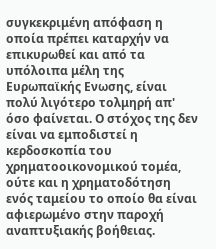συγκεκριμένη απόφαση η οποία πρέπει καταρχήν να επικυρωθεί και από τα υπόλοιπα μέλη της Ευρωπαϊκής Ενωσης, είναι πολύ λιγότερο τολμηρή απ' όσο φαίνεται. Ο στόχος της δεν είναι να εμποδιστεί η κερδοσκοπία του χρηματοοικονομικού τομέα, ούτε και η χρηματοδότηση ενός ταμείου το οποίο θα είναι αφιερωμένο στην παροχή αναπτυξιακής βοήθειας.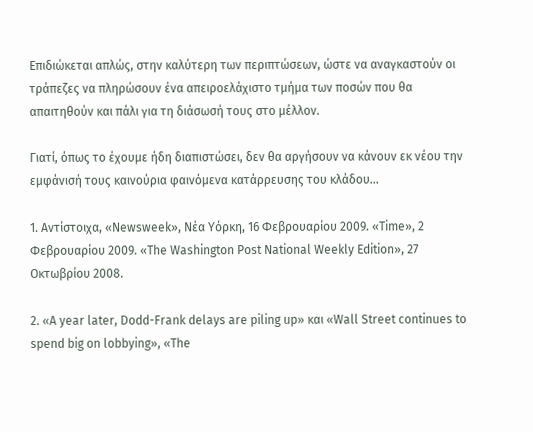Επιδιώκεται απλώς, στην καλύτερη των περιπτώσεων, ώστε να αναγκαστούν οι τράπεζες να πληρώσουν ένα απειροελάχιστο τμήμα των ποσών που θα απαιτηθούν και πάλι για τη διάσωσή τους στο μέλλον.

Γιατί, όπως το έχουμε ήδη διαπιστώσει, δεν θα αργήσουν να κάνουν εκ νέου την εμφάνισή τους καινούρια φαινόμενα κατάρρευσης του κλάδου...

1. Αντίστοιχα, «Newsweek», Νέα Υόρκη, 16 Φεβρουαρίου 2009. «Time», 2 Φεβρουαρίου 2009. «The Washington Post National Weekly Edition», 27 Οκτωβρίου 2008.

2. «Α year later, Dodd-Frank delays are piling up» και «Wall Street continues to spend big on lobbying», «The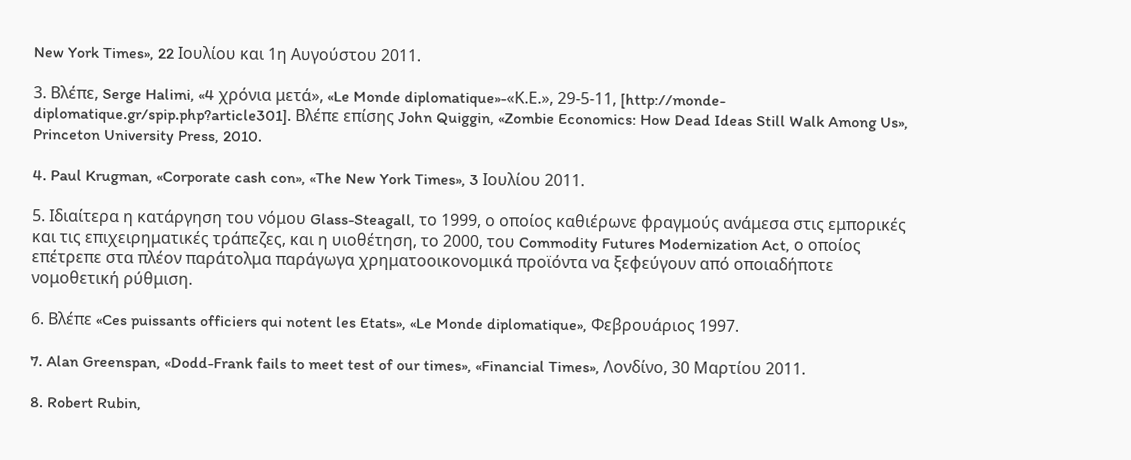New York Times», 22 Ιουλίου και 1η Αυγούστου 2011.

3. Βλέπε, Serge Halimi, «4 χρόνια μετά», «Le Monde diplomatique»-«Κ.Ε.», 29-5-11, [http://monde-diplomatique.gr/spip.php?article301]. Βλέπε επίσης John Quiggin, «Zombie Economics: How Dead Ideas Still Walk Among Us», Princeton University Press, 2010.

4. Paul Krugman, «Corporate cash con», «The New York Times», 3 Ιουλίου 2011.

5. Ιδιαίτερα η κατάργηση του νόμου Glass-Steagall, το 1999, ο οποίος καθιέρωνε φραγμούς ανάμεσα στις εμπορικές και τις επιχειρηματικές τράπεζες, και η υιοθέτηση, το 2000, του Commodity Futures Modernization Act, ο οποίος επέτρεπε στα πλέον παράτολμα παράγωγα χρηματοοικονομικά προϊόντα να ξεφεύγουν από οποιαδήποτε νομοθετική ρύθμιση.

6. Βλέπε «Ces puissants officiers qui notent les Etats», «Le Monde diplomatique», Φεβρουάριος 1997.

7. Alan Greenspan, «Dodd-Frank fails to meet test of our times», «Financial Times», Λονδίνο, 30 Μαρτίου 2011.

8. Robert Rubin,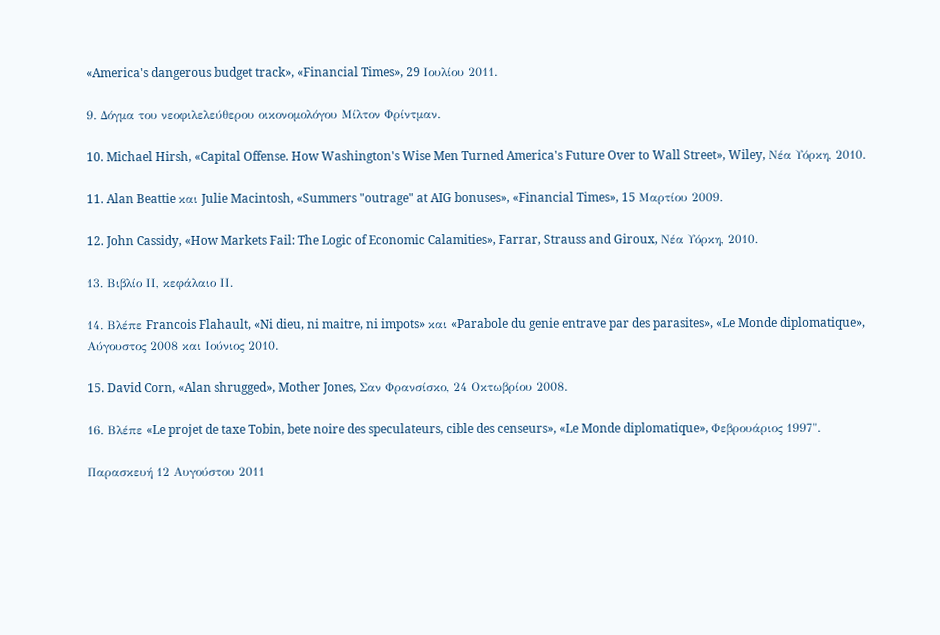«America's dangerous budget track», «Financial Times», 29 Ιουλίου 2011.

9. Δόγμα του νεοφιλελεύθερου οικονομολόγου Μίλτον Φρίντμαν.

10. Michael Hirsh, «Capital Offense. How Washington's Wise Men Turned America's Future Over to Wall Street», Wiley, Νέα Υόρκη, 2010.

11. Alan Beattie και Julie Macintosh, «Summers "outrage" at AIG bonuses», «Financial Times», 15 Μαρτίου 2009.

12. John Cassidy, «How Markets Fail: The Logic of Economic Calamities», Farrar, Strauss and Giroux, Νέα Υόρκη, 2010.

13. Βιβλίο ΙΙ, κεφάλαιο ΙΙ.

14. Βλέπε Francois Flahault, «Ni dieu, ni maitre, ni impots» και «Parabole du genie entrave par des parasites», «Le Monde diplomatique», Αύγουστος 2008 και Ιούνιος 2010.

15. David Corn, «Alan shrugged», Mother Jones, Σαν Φρανσίσκο, 24 Οκτωβρίου 2008.

16. Βλέπε «Le projet de taxe Tobin, bete noire des speculateurs, cible des censeurs», «Le Monde diplomatique», Φεβρουάριος 1997".

Παρασκευή 12 Αυγούστου 2011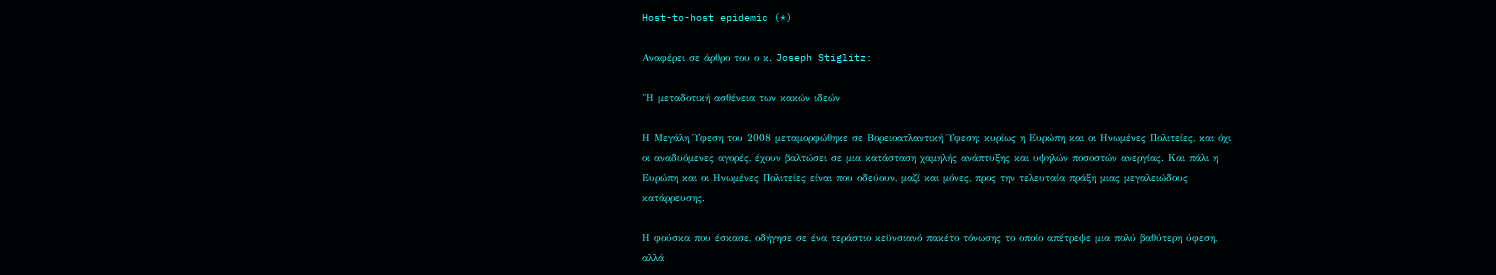Host-to-host epidemic (*)

Αναφέρει σε άρθρο του ο κ. Joseph Stiglitz:

"Η μεταδοτική ασθένεια των κακών ιδεών

Η Μεγάλη Ύφεση του 2008 μεταμορφώθηκε σε Βορειοατλαντική Ύφεση: κυρίως η Ευρώπη και οι Ηνωμένες Πολιτείες, και όχι οι αναδυόμενες αγορές, έχουν βαλτώσει σε μια κατάσταση χαμηλής ανάπτυξης και υψηλών ποσοστών ανεργίας. Και πάλι η Ευρώπη και οι Ηνωμένες Πολιτείες είναι που οδεύουν, μαζί και μόνες, προς την τελευταία πράξη μιας μεγαλειώδους κατάρρευσης.

Η φούσκα που έσκασε, οδήγησε σε ένα τεράστιο κεϋνσιανό πακέτο τόνωσης το οποίο απέτρεψε μια πολύ βαθύτερη ύφεση, αλλά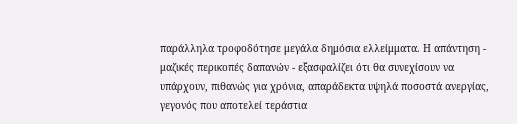παράλληλα τροφοδότησε μεγάλα δημόσια ελλείμματα. Η απάντηση - μαζικές περικοπές δαπανών - εξασφαλίζει ότι θα συνεχίσουν να υπάρχουν, πιθανώς για χρόνια, απαράδεκτα υψηλά ποσοστά ανεργίας, γεγονός που αποτελεί τεράστια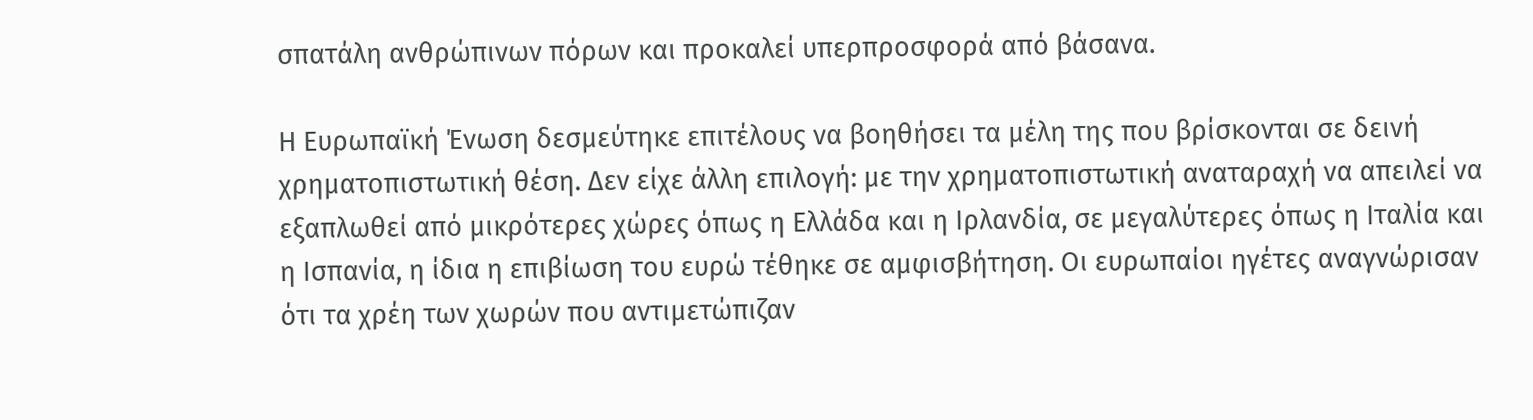σπατάλη ανθρώπινων πόρων και προκαλεί υπερπροσφορά από βάσανα.

Η Ευρωπαϊκή Ένωση δεσμεύτηκε επιτέλους να βοηθήσει τα μέλη της που βρίσκονται σε δεινή χρηματοπιστωτική θέση. Δεν είχε άλλη επιλογή: με την χρηματοπιστωτική αναταραχή να απειλεί να εξαπλωθεί από μικρότερες χώρες όπως η Ελλάδα και η Ιρλανδία, σε μεγαλύτερες όπως η Ιταλία και η Ισπανία, η ίδια η επιβίωση του ευρώ τέθηκε σε αμφισβήτηση. Οι ευρωπαίοι ηγέτες αναγνώρισαν ότι τα χρέη των χωρών που αντιμετώπιζαν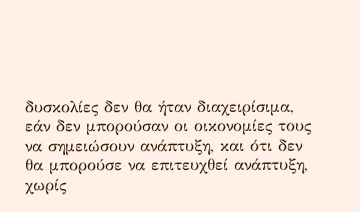δυσκολίες δεν θα ήταν διαχειρίσιμα, εάν δεν μπορούσαν οι οικονομίες τους να σημειώσουν ανάπτυξη, και ότι δεν θα μπορούσε να επιτευχθεί ανάπτυξη, χωρίς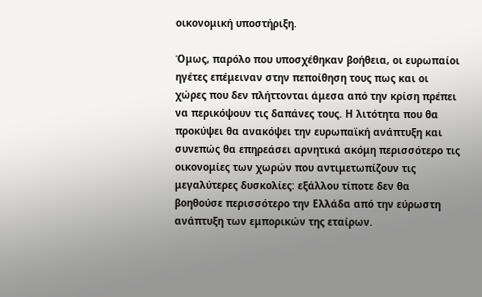οικονομική υποστήριξη.

Όμως, παρόλο που υποσχέθηκαν βοήθεια, οι ευρωπαίοι ηγέτες επέμειναν στην πεποίθηση τους πως και οι χώρες που δεν πλήττονται άμεσα από την κρίση πρέπει να περικόψουν τις δαπάνες τους. Η λιτότητα που θα προκύψει θα ανακόψει την ευρωπαϊκή ανάπτυξη και συνεπώς θα επηρεάσει αρνητικά ακόμη περισσότερο τις οικονομίες των χωρών που αντιμετωπίζουν τις μεγαλύτερες δυσκολίες: εξάλλου τίποτε δεν θα βοηθούσε περισσότερο την Ελλάδα από την εύρωστη ανάπτυξη των εμπορικών της εταίρων.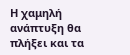Η χαμηλή ανάπτυξη θα πλήξει και τα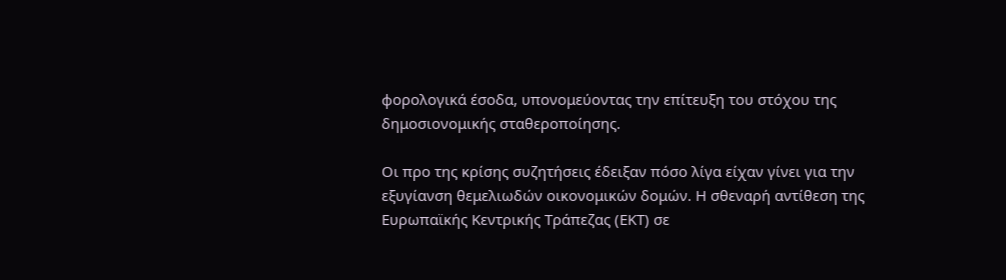φορολογικά έσοδα, υπονομεύοντας την επίτευξη του στόχου της δημοσιονομικής σταθεροποίησης.

Οι προ της κρίσης συζητήσεις έδειξαν πόσο λίγα είχαν γίνει για την εξυγίανση θεμελιωδών οικονομικών δομών. Η σθεναρή αντίθεση της Ευρωπαϊκής Κεντρικής Τράπεζας (ΕΚΤ) σε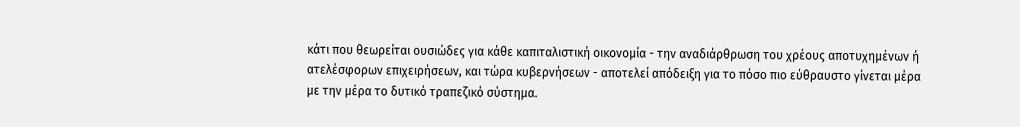κάτι που θεωρείται ουσιώδες για κάθε καπιταλιστική οικονομία - την αναδιάρθρωση του χρέους αποτυχημένων ή ατελέσφορων επιχειρήσεων, και τώρα κυβερνήσεων - αποτελεί απόδειξη για το πόσο πιο εύθραυστο γίνεται μέρα με την μέρα το δυτικό τραπεζικό σύστημα.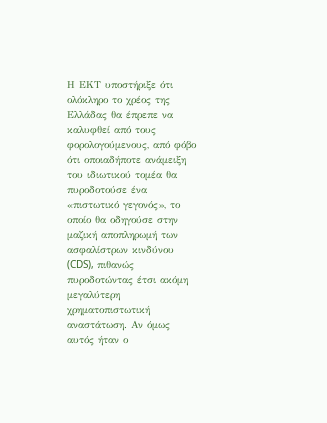Η ΕΚT υποστήριξε ότι ολόκληρο το χρέος της Ελλάδας θα έπρεπε να καλυφθεί από τους φορολογούμενους, από φόβο ότι οποιαδήποτε ανάμειξη του ιδιωτικού τομέα θα πυροδοτούσε ένα «πιστωτικό γεγονός», το οποίο θα οδηγούσε στην μαζική αποπληρωμή των ασφαλίστρων κινδύνου (CDS), πιθανώς πυροδοτώντας έτσι ακόμη μεγαλύτερη χρηματοπιστωτική αναστάτωση. Αν όμως αυτός ήταν ο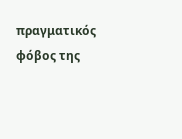πραγματικός φόβος της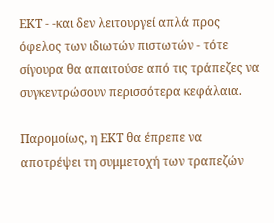ΕΚΤ - -και δεν λειτουργεί απλά προς όφελος των ιδιωτών πιστωτών - τότε σίγουρα θα απαιτούσε από τις τράπεζες να συγκεντρώσουν περισσότερα κεφάλαια.

Παρομοίως, η ΕΚΤ θα έπρεπε να αποτρέψει τη συμμετοχή των τραπεζών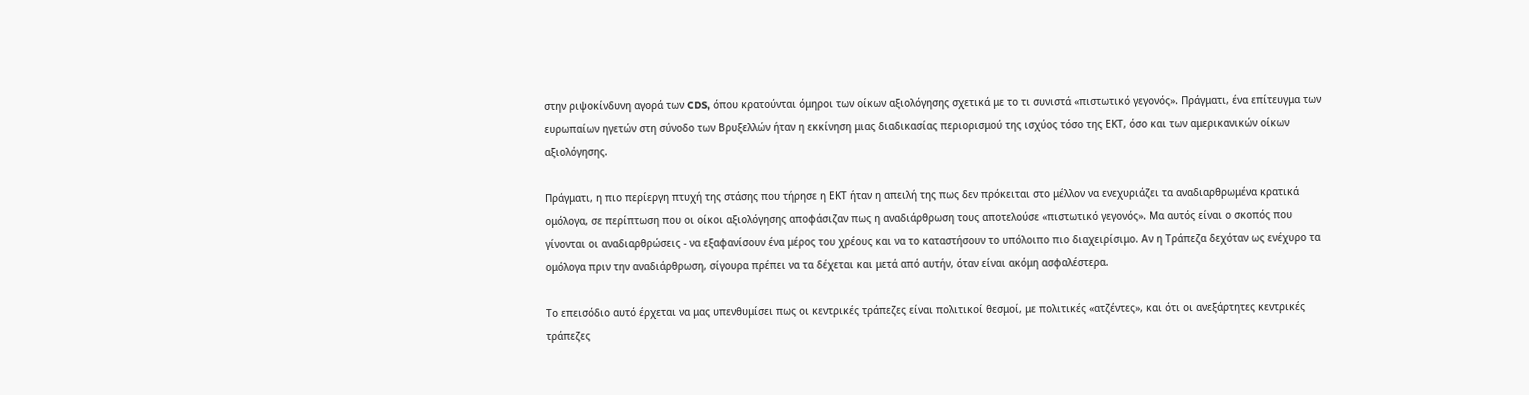στην ριψοκίνδυνη αγορά των CDS, όπου κρατούνται όμηροι των οίκων αξιολόγησης σχετικά με το τι συνιστά «πιστωτικό γεγονός». Πράγματι, ένα επίτευγμα των ευρωπαίων ηγετών στη σύνοδο των Βρυξελλών ήταν η εκκίνηση μιας διαδικασίας περιορισμού της ισχύος τόσο της ΕΚΤ, όσο και των αμερικανικών οίκων αξιολόγησης.

Πράγματι, η πιο περίεργη πτυχή της στάσης που τήρησε η ΕΚΤ ήταν η απειλή της πως δεν πρόκειται στο μέλλον να ενεχυριάζει τα αναδιαρθρωμένα κρατικά ομόλογα, σε περίπτωση που οι οίκοι αξιολόγησης αποφάσιζαν πως η αναδιάρθρωση τους αποτελούσε «πιστωτικό γεγονός». Μα αυτός είναι ο σκοπός που γίνονται οι αναδιαρθρώσεις - να εξαφανίσουν ένα μέρος του χρέους και να το καταστήσουν το υπόλοιπο πιο διαχειρίσιμο. Αν η Τράπεζα δεχόταν ως ενέχυρο τα ομόλογα πριν την αναδιάρθρωση, σίγουρα πρέπει να τα δέχεται και μετά από αυτήν, όταν είναι ακόμη ασφαλέστερα.

Το επεισόδιο αυτό έρχεται να μας υπενθυμίσει πως οι κεντρικές τράπεζες είναι πολιτικοί θεσμοί, με πολιτικές «ατζέντες», και ότι οι ανεξάρτητες κεντρικές τράπεζες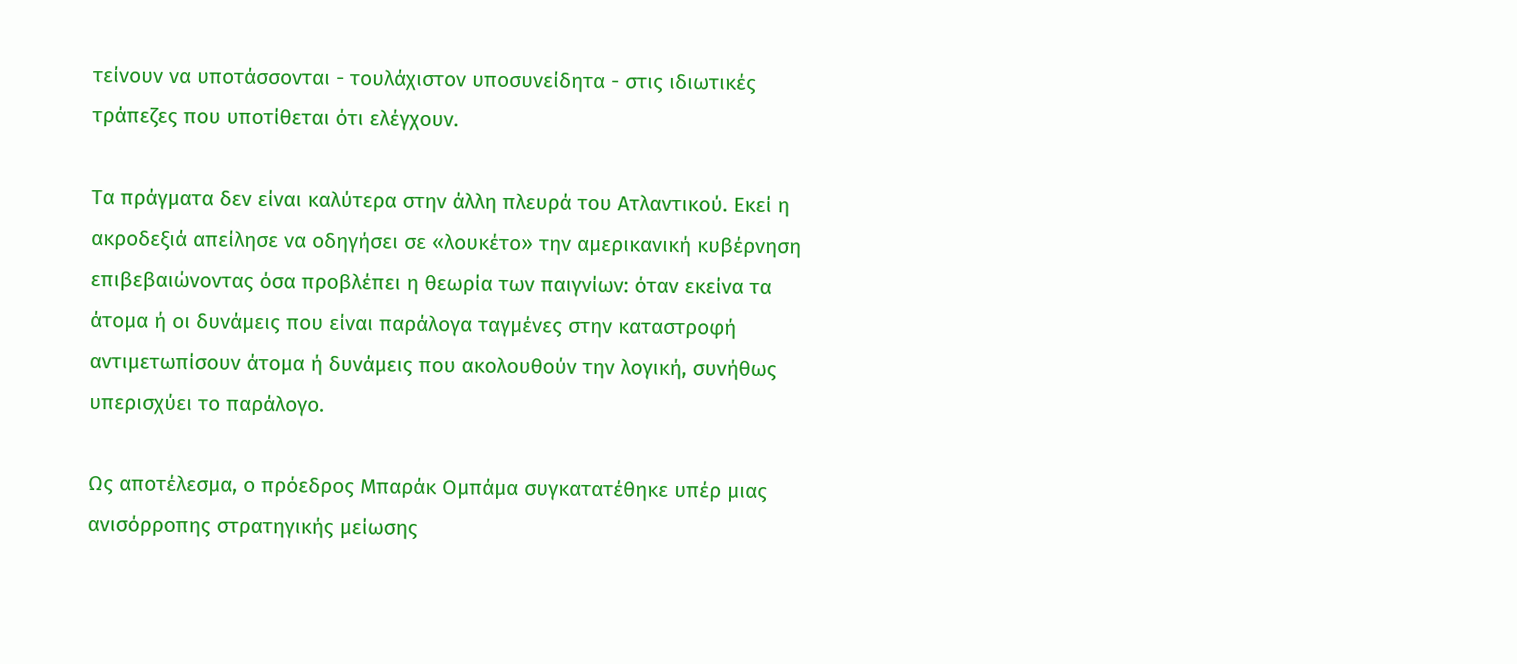τείνουν να υποτάσσονται - τουλάχιστον υποσυνείδητα - στις ιδιωτικές τράπεζες που υποτίθεται ότι ελέγχουν.

Τα πράγματα δεν είναι καλύτερα στην άλλη πλευρά του Ατλαντικού. Εκεί η ακροδεξιά απείλησε να οδηγήσει σε «λουκέτο» την αμερικανική κυβέρνηση επιβεβαιώνοντας όσα προβλέπει η θεωρία των παιγνίων: όταν εκείνα τα άτομα ή οι δυνάμεις που είναι παράλογα ταγμένες στην καταστροφή αντιμετωπίσουν άτομα ή δυνάμεις που ακολουθούν την λογική, συνήθως υπερισχύει το παράλογο.

Ως αποτέλεσμα, ο πρόεδρος Μπαράκ Ομπάμα συγκατατέθηκε υπέρ μιας ανισόρροπης στρατηγικής μείωσης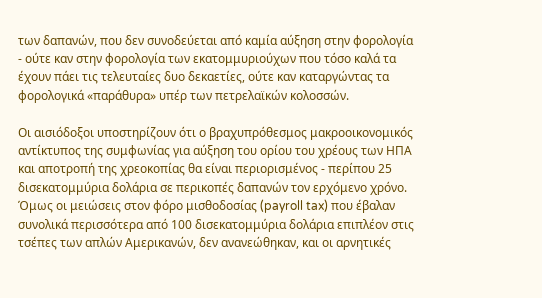των δαπανών, που δεν συνοδεύεται από καμία αύξηση στην φορολογία - ούτε καν στην φορολογία των εκατομμυριούχων που τόσο καλά τα έχουν πάει τις τελευταίες δυο δεκαετίες, ούτε καν καταργώντας τα φορολογικά «παράθυρα» υπέρ των πετρελαϊκών κολοσσών.

Οι αισιόδοξοι υποστηρίζουν ότι ο βραχυπρόθεσμος μακροοικονομικός αντίκτυπος της συμφωνίας για αύξηση του ορίου του χρέους των ΗΠΑ και αποτροπή της χρεοκοπίας θα είναι περιορισμένος - περίπου 25 δισεκατομμύρια δολάρια σε περικοπές δαπανών τον ερχόμενο χρόνο. Όμως οι μειώσεις στον φόρο μισθοδοσίας (payroll tax) που έβαλαν συνολικά περισσότερα από 100 δισεκατομμύρια δολάρια επιπλέον στις τσέπες των απλών Αμερικανών, δεν ανανεώθηκαν, και οι αρνητικές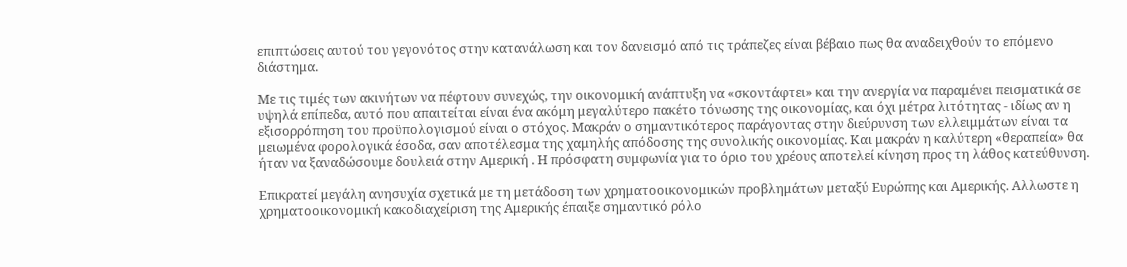επιπτώσεις αυτού του γεγονότος στην κατανάλωση και τον δανεισμό από τις τράπεζες είναι βέβαιο πως θα αναδειχθούν το επόμενο διάστημα.

Με τις τιμές των ακινήτων να πέφτουν συνεχώς, την οικονομική ανάπτυξη να «σκοντάφτει» και την ανεργία να παραμένει πεισματικά σε υψηλά επίπεδα, αυτό που απαιτείται είναι ένα ακόμη μεγαλύτερο πακέτο τόνωσης της οικονομίας, και όχι μέτρα λιτότητας - ιδίως αν η εξισορρόπηση του προϋπολογισμού είναι ο στόχος. Μακράν ο σημαντικότερος παράγοντας στην διεύρυνση των ελλειμμάτων είναι τα μειωμένα φορολογικά έσοδα, σαν αποτέλεσμα της χαμηλής απόδοσης της συνολικής οικονομίας. Και μακράν η καλύτερη «θεραπεία» θα ήταν να ξαναδώσουμε δουλειά στην Αμερική . Η πρόσφατη συμφωνία για το όριο του χρέους αποτελεί κίνηση προς τη λάθος κατεύθυνση.

Επικρατεί μεγάλη ανησυχία σχετικά με τη μετάδοση των χρηματοοικονομικών προβλημάτων μεταξύ Ευρώπης και Αμερικής. Αλλωστε η χρηματοοικονομική κακοδιαχείριση της Αμερικής έπαιξε σημαντικό ρόλο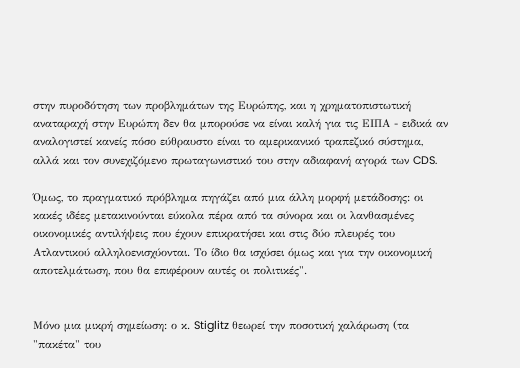στην πυροδότηση των προβλημάτων της Ευρώπης, και η χρηματοπιστωτική αναταραχή στην Ευρώπη δεν θα μπορούσε να είναι καλή για τις ΕΙΠΑ - ειδικά αν αναλογιστεί κανείς πόσο εύθραυστο είναι το αμερικανικό τραπεζικό σύστημα, αλλά και τον συνεχιζόμενο πρωταγωνιστικό του στην αδιαφανή αγορά των CDS.

Όμως, το πραγματικό πρόβλημα πηγάζει από μια άλλη μορφή μετάδοσης: οι κακές ιδέες μετακινούνται εύκολα πέρα από τα σύνορα και οι λανθασμένες οικονομικές αντιλήψεις που έχουν επικρατήσει και στις δύο πλευρές του Ατλαντικού αλληλοενισχύονται. Το ίδιο θα ισχύσει όμως και για την οικονομική αποτελμάτωση, που θα επιφέρουν αυτές οι πολιτικές".


Μόνο μια μικρή σημείωση: ο κ. Stiglitz θεωρεί την ποσοτική χαλάρωση (τα "πακέτα" του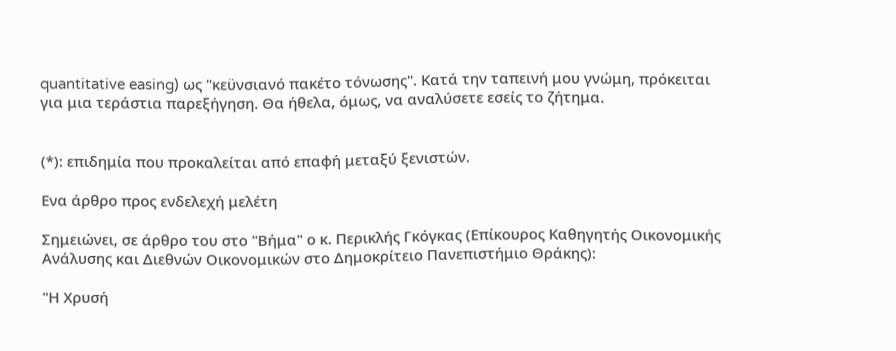quantitative easing) ως "κεϋνσιανό πακέτο τόνωσης". Κατά την ταπεινή μου γνώμη, πρόκειται για μια τεράστια παρεξήγηση. Θα ήθελα, όμως, να αναλύσετε εσείς το ζήτημα.


(*): επιδημία που προκαλείται από επαφή μεταξύ ξενιστών.

Ενα άρθρο προς ενδελεχή μελέτη

Σημειώνει, σε άρθρο του στο "Βήμα" ο κ. Περικλής Γκόγκας (Επίκουρος Καθηγητής Οικονομικής Ανάλυσης και Διεθνών Οικονομικών στο Δημοκρίτειο Πανεπιστήμιο Θράκης):

"Η Χρυσή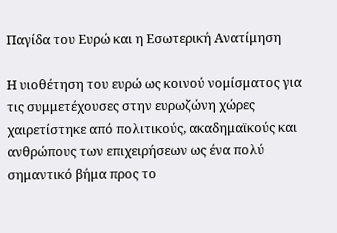Παγίδα του Ευρώ και η Εσωτερική Ανατίμηση

Η υιοθέτηση του ευρώ ως κοινού νομίσματος για τις συμμετέχουσες στην ευρωζώνη χώρες χαιρετίστηκε από πολιτικούς, ακαδημαϊκούς και ανθρώπους των επιχειρήσεων ως ένα πολύ σημαντικό βήμα προς το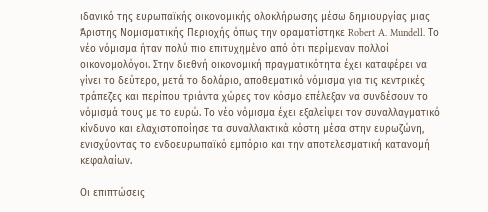ιδανικό της ευρωπαϊκής οικονομικής ολοκλήρωσης μέσω δημιουργίας μιας Άριστης Νομισματικής Περιοχής όπως την οραματίστηκε Robert A. Mundell. Το νέο νόμισμα ήταν πολύ πιο επιτυχημένο από ότι περίμεναν πολλοί οικονομολόγοι. Στην διεθνή οικονομική πραγματικότητα έχει καταφέρει να γίνει το δεύτερο, μετά το δολάριο, αποθεματικό νόμισμα για τις κεντρικές τράπεζες και περίπου τριάντα χώρες τον κόσμο επέλεξαν να συνδέσουν το νόμισμά τους με το ευρώ. Το νέο νόμισμα έχει εξαλείψει τον συναλλαγματικό κίνδυνο και ελαχιστοποίησε τα συναλλακτικά κόστη μέσα στην ευρωζώνη, ενισχύοντας το ενδοευρωπαϊκό εμπόριο και την αποτελεσματική κατανομή κεφαλαίων.

Οι επιπτώσεις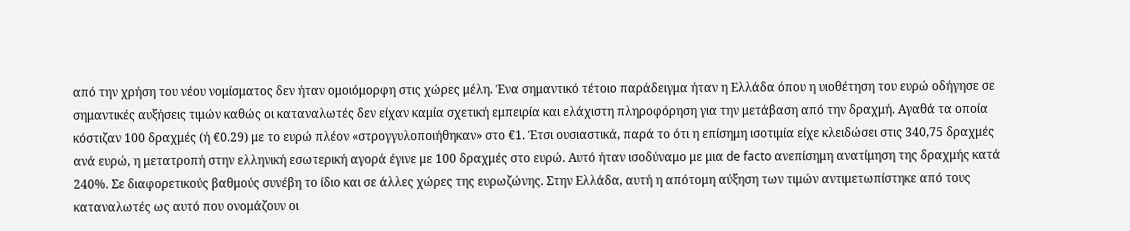από την χρήση του νέου νομίσματος δεν ήταν ομοιόμορφη στις χώρες μέλη. Ένα σημαντικό τέτοιο παράδειγμα ήταν η Ελλάδα όπου η υιοθέτηση του ευρώ οδήγησε σε σημαντικές αυξήσεις τιμών καθώς οι καταναλωτές δεν είχαν καμία σχετική εμπειρία και ελάχιστη πληροφόρηση για την μετάβαση από την δραχμή. Αγαθά τα οποία κόστιζαν 100 δραχμές (ή €0.29) με το ευρώ πλέον «στρογγυλοποιήθηκαν» στο €1. Έτσι ουσιαστικά, παρά το ότι η επίσημη ισοτιμία είχε κλειδώσει στις 340,75 δραχμές ανά ευρώ, η μετατροπή στην ελληνική εσωτερική αγορά έγινε με 100 δραχμές στο ευρώ. Αυτό ήταν ισοδύναμο με μια de facto ανεπίσημη ανατίμηση της δραχμής κατά 240%. Σε διαφορετικούς βαθμούς συνέβη το ίδιο και σε άλλες χώρες της ευρωζώνης. Στην Ελλάδα, αυτή η απότομη αύξηση των τιμών αντιμετωπίστηκε από τους καταναλωτές ως αυτό που ονομάζουν οι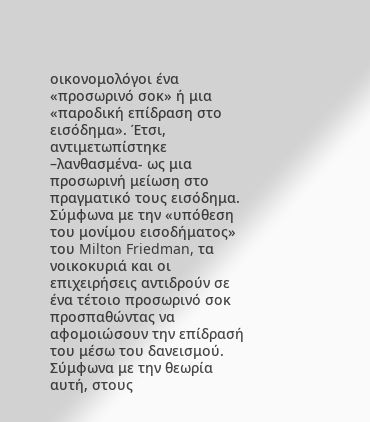οικονομολόγοι ένα «προσωρινό σοκ» ή μια «παροδική επίδραση στο εισόδημα». Έτσι, αντιμετωπίστηκε –λανθασμένα- ως μια προσωρινή μείωση στο πραγματικό τους εισόδημα. Σύμφωνα με την «υπόθεση του μονίμου εισοδήματος» του Milton Friedman, τα νοικοκυριά και οι επιχειρήσεις αντιδρούν σε ένα τέτοιο προσωρινό σοκ προσπαθώντας να αφομοιώσουν την επίδρασή του μέσω του δανεισμού. Σύμφωνα με την θεωρία αυτή, στους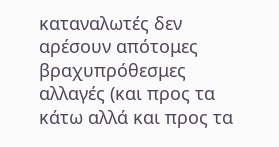καταναλωτές δεν αρέσουν απότομες βραχυπρόθεσμες αλλαγές (και προς τα κάτω αλλά και προς τα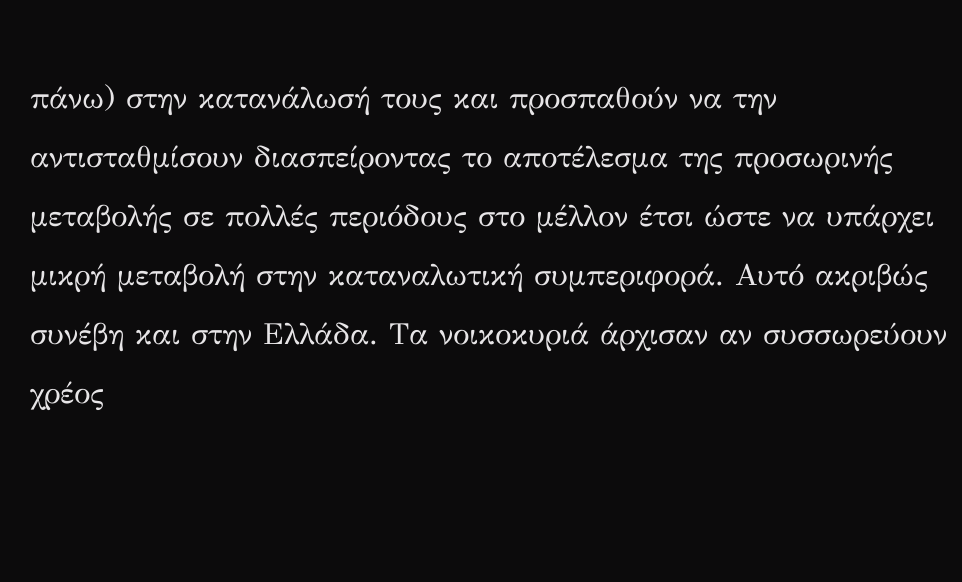πάνω) στην κατανάλωσή τους και προσπαθούν να την αντισταθμίσουν διασπείροντας το αποτέλεσμα της προσωρινής μεταβολής σε πολλές περιόδους στο μέλλον έτσι ώστε να υπάρχει μικρή μεταβολή στην καταναλωτική συμπεριφορά. Αυτό ακριβώς συνέβη και στην Ελλάδα. Τα νοικοκυριά άρχισαν αν συσσωρεύουν χρέος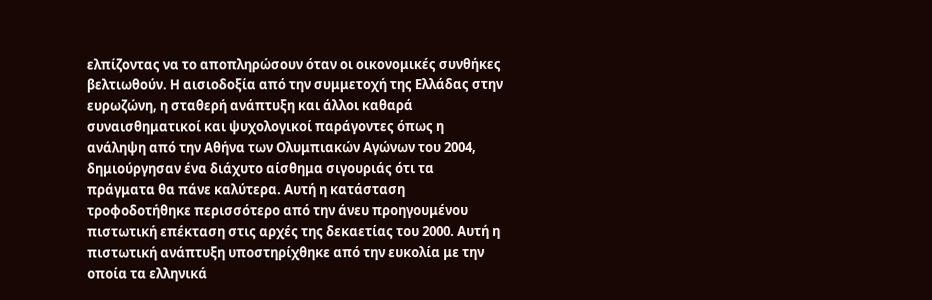ελπίζοντας να το αποπληρώσουν όταν οι οικονομικές συνθήκες βελτιωθούν. Η αισιοδοξία από την συμμετοχή της Ελλάδας στην ευρωζώνη, η σταθερή ανάπτυξη και άλλοι καθαρά συναισθηματικοί και ψυχολογικοί παράγοντες όπως η ανάληψη από την Αθήνα των Ολυμπιακών Αγώνων του 2004, δημιούργησαν ένα διάχυτο αίσθημα σιγουριάς ότι τα πράγματα θα πάνε καλύτερα. Αυτή η κατάσταση τροφοδοτήθηκε περισσότερο από την άνευ προηγουμένου πιστωτική επέκταση στις αρχές της δεκαετίας του 2000. Αυτή η πιστωτική ανάπτυξη υποστηρίχθηκε από την ευκολία με την οποία τα ελληνικά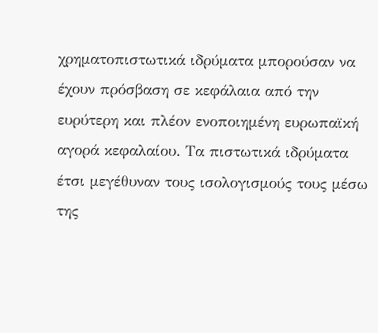χρηματοπιστωτικά ιδρύματα μπορούσαν να έχουν πρόσβαση σε κεφάλαια από την ευρύτερη και πλέον ενοποιημένη ευρωπαϊκή αγορά κεφαλαίου. Τα πιστωτικά ιδρύματα έτσι μεγέθυναν τους ισολογισμούς τους μέσω της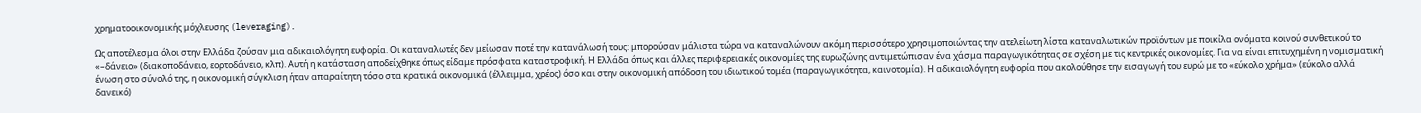χρηματοοικονομικής μόχλευσης (leveraging).

Ως αποτέλεσμα όλοι στην Ελλάδα ζούσαν μια αδικαιολόγητη ευφορία. Οι καταναλωτές δεν μείωσαν ποτέ την κατανάλωσή τους: μπορούσαν μάλιστα τώρα να καταναλώνουν ακόμη περισσότερο χρησιμοποιώντας την ατελείωτη λίστα καταναλωτικών προϊόντων με ποικίλα ονόματα κοινού συνθετικού το «–δάνειο» (διακοποδάνειο, εορτοδάνειο, κλπ). Αυτή η κατάσταση αποδείχθηκε όπως είδαμε πρόσφατα καταστροφική. Η Ελλάδα όπως και άλλες περιφερειακές οικονομίες της ευρωζώνης αντιμετώπισαν ένα χάσμα παραγωγικότητας σε σχέση με τις κεντρικές οικονομίες. Για να είναι επιτυχημένη η νομισματική ένωση στο σύνολό της, η οικονομική σύγκλιση ήταν απαραίτητη τόσο στα κρατικά οικονομικά (έλλειμμα, χρέος) όσο και στην οικονομική απόδοση του ιδιωτικού τομέα (παραγωγικότητα, καινοτομία). Η αδικαιολόγητη ευφορία που ακολούθησε την εισαγωγή του ευρώ με το «εύκολο χρήμα» (εύκολο αλλά δανεικό)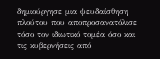δημιούργησε μια ψευδαίσθηση πλούτου που αποπροσανατόλισε τόσο τον ιδιωτικό τομέα όσο και τις κυβερνήσεις από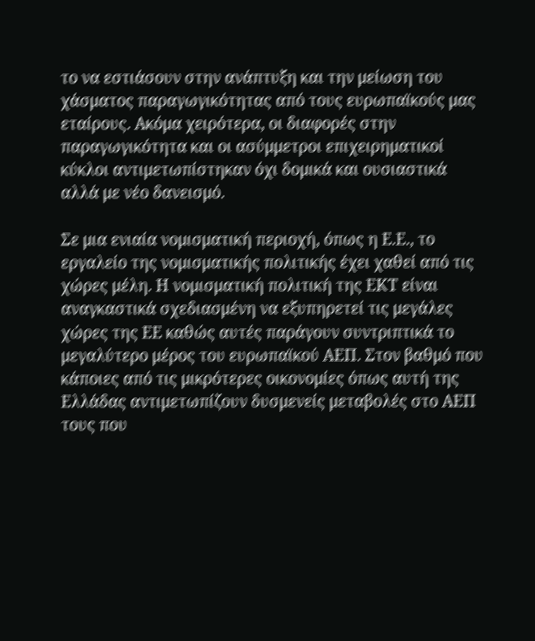το να εστιάσουν στην ανάπτυξη και την μείωση του χάσματος παραγωγικότητας από τους ευρωπαϊκούς μας εταίρους. Ακόμα χειρότερα, οι διαφορές στην παραγωγικότητα και οι ασύμμετροι επιχειρηματικοί κύκλοι αντιμετωπίστηκαν όχι δομικά και ουσιαστικά αλλά με νέο δανεισμό.

Σε μια ενιαία νομισματική περιοχή, όπως η Ε.Ε., το εργαλείο της νομισματικής πολιτικής έχει χαθεί από τις χώρες μέλη. Η νομισματική πολιτική της ΕΚΤ είναι αναγκαστικά σχεδιασμένη να εξυπηρετεί τις μεγάλες χώρες της ΕΕ καθώς αυτές παράγουν συντριπτικά το μεγαλύτερο μέρος του ευρωπαϊκού ΑΕΠ. Στον βαθμό που κάποιες από τις μικρότερες οικονομίες όπως αυτή της Ελλάδας αντιμετωπίζουν δυσμενείς μεταβολές στο ΑΕΠ τους που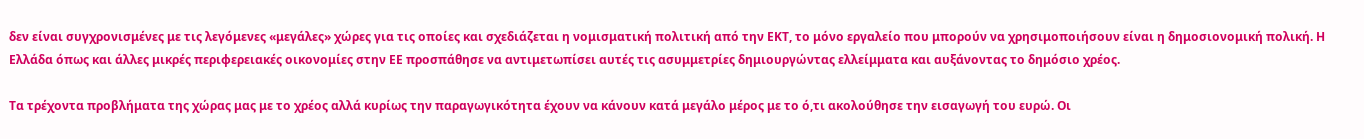δεν είναι συγχρονισμένες με τις λεγόμενες «μεγάλες» χώρες για τις οποίες και σχεδιάζεται η νομισματική πολιτική από την ΕΚΤ, το μόνο εργαλείο που μπορούν να χρησιμοποιήσουν είναι η δημοσιονομική πολική. Η Ελλάδα όπως και άλλες μικρές περιφερειακές οικονομίες στην ΕΕ προσπάθησε να αντιμετωπίσει αυτές τις ασυμμετρίες δημιουργώντας ελλείμματα και αυξάνοντας το δημόσιο χρέος.

Τα τρέχοντα προβλήματα της χώρας μας με το χρέος αλλά κυρίως την παραγωγικότητα έχουν να κάνουν κατά μεγάλο μέρος με το ό,τι ακολούθησε την εισαγωγή του ευρώ. Οι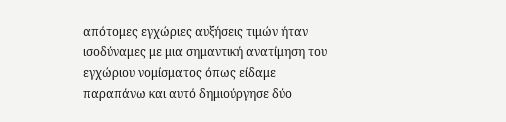απότομες εγχώριες αυξήσεις τιμών ήταν ισοδύναμες με μια σημαντική ανατίμηση του εγχώριου νομίσματος όπως είδαμε παραπάνω και αυτό δημιούργησε δύο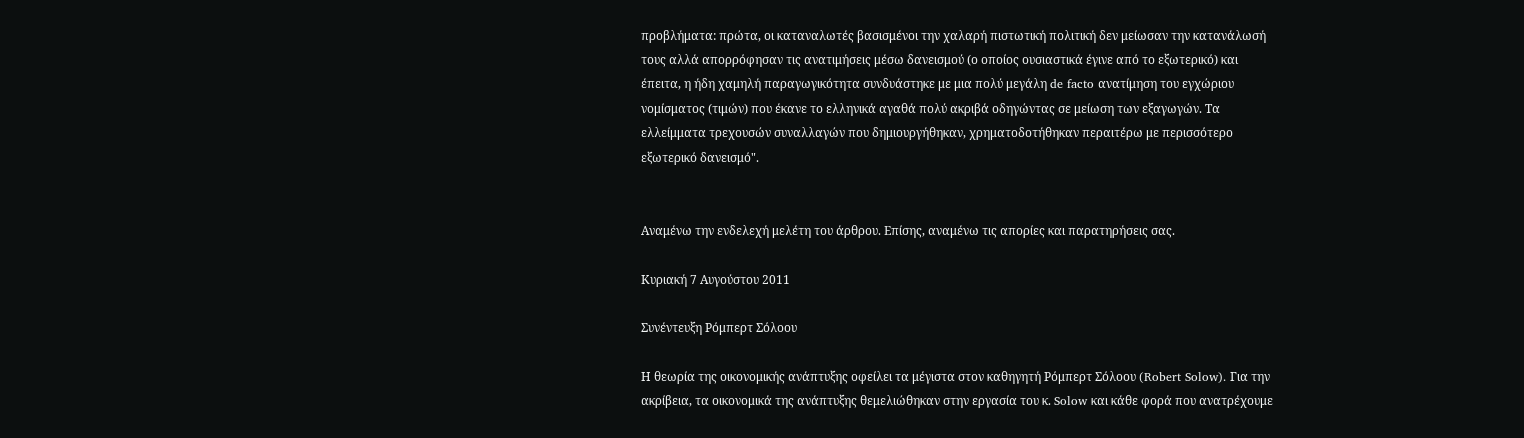προβλήματα: πρώτα, οι καταναλωτές βασισμένοι την χαλαρή πιστωτική πολιτική δεν μείωσαν την κατανάλωσή τους αλλά απορρόφησαν τις ανατιμήσεις μέσω δανεισμού (ο οποίος ουσιαστικά έγινε από το εξωτερικό) και έπειτα, η ήδη χαμηλή παραγωγικότητα συνδυάστηκε με μια πολύ μεγάλη de facto ανατίμηση του εγχώριου νομίσματος (τιμών) που έκανε το ελληνικά αγαθά πολύ ακριβά οδηγώντας σε μείωση των εξαγωγών. Τα ελλείμματα τρεχουσών συναλλαγών που δημιουργήθηκαν, χρηματοδοτήθηκαν περαιτέρω με περισσότερο εξωτερικό δανεισμό".


Αναμένω την ενδελεχή μελέτη του άρθρου. Επίσης, αναμένω τις απορίες και παρατηρήσεις σας.

Κυριακή 7 Αυγούστου 2011

Συνέντευξη Ρόμπερτ Σόλοου

Η θεωρία της οικονομικής ανάπτυξης οφείλει τα μέγιστα στον καθηγητή Ρόμπερτ Σόλοου (Robert Solow). Για την ακρίβεια, τα οικονομικά της ανάπτυξης θεμελιώθηκαν στην εργασία του κ. Solow και κάθε φορά που ανατρέχουμε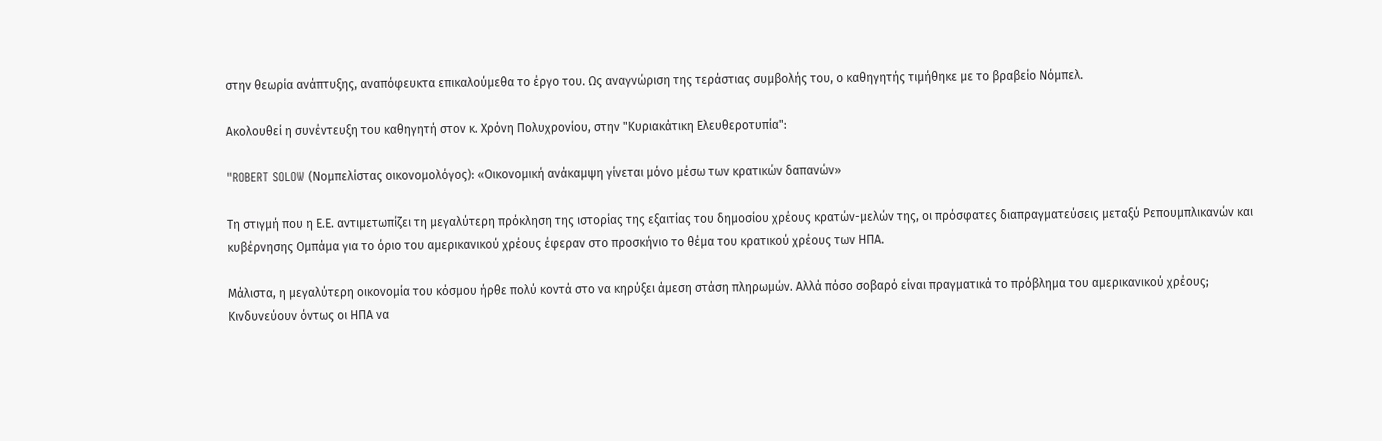στην θεωρία ανάπτυξης, αναπόφευκτα επικαλούμεθα το έργο του. Ως αναγνώριση της τεράστιας συμβολής του, ο καθηγητής τιμήθηκε με το βραβείο Νόμπελ.

Ακολουθεί η συνέντευξη του καθηγητή στον κ. Χρόνη Πολυχρονίου, στην "Κυριακάτικη Ελευθεροτυπία":

"ROBERT SOLOW (Νομπελίστας οικονομολόγος): «Οικονομική ανάκαμψη γίνεται μόνο μέσω των κρατικών δαπανών»

Τη στιγμή που η Ε.Ε. αντιμετωπίζει τη μεγαλύτερη πρόκληση της ιστορίας της εξαιτίας του δημοσίου χρέους κρατών-μελών της, οι πρόσφατες διαπραγματεύσεις μεταξύ Ρεπουμπλικανών και κυβέρνησης Ομπάμα για το όριο του αμερικανικού χρέους έφεραν στο προσκήνιο το θέμα του κρατικού χρέους των ΗΠΑ.

Μάλιστα, η μεγαλύτερη οικονομία του κόσμου ήρθε πολύ κοντά στο να κηρύξει άμεση στάση πληρωμών. Αλλά πόσο σοβαρό είναι πραγματικά το πρόβλημα του αμερικανικού χρέους; Κινδυνεύουν όντως οι ΗΠΑ να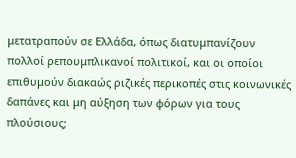μετατραπούν σε Ελλάδα, όπως διατυμπανίζουν πολλοί ρεπουμπλικανοί πολιτικοί, και οι οποίοι επιθυμούν διακαώς ριζικές περικοπές στις κοινωνικές δαπάνες και μη αύξηση των φόρων για τους πλούσιους;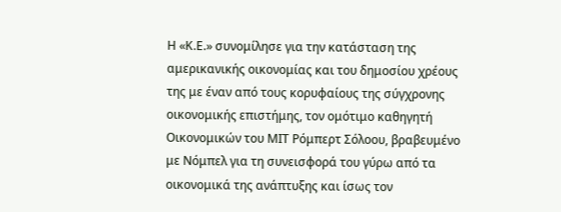Η «Κ.Ε.» συνομίλησε για την κατάσταση της αμερικανικής οικονομίας και του δημοσίου χρέους της με έναν από τους κορυφαίους της σύγχρονης οικονομικής επιστήμης, τον ομότιμο καθηγητή Οικονομικών του ΜΙΤ Ρόμπερτ Σόλοου, βραβευμένο με Νόμπελ για τη συνεισφορά του γύρω από τα οικονομικά της ανάπτυξης και ίσως τον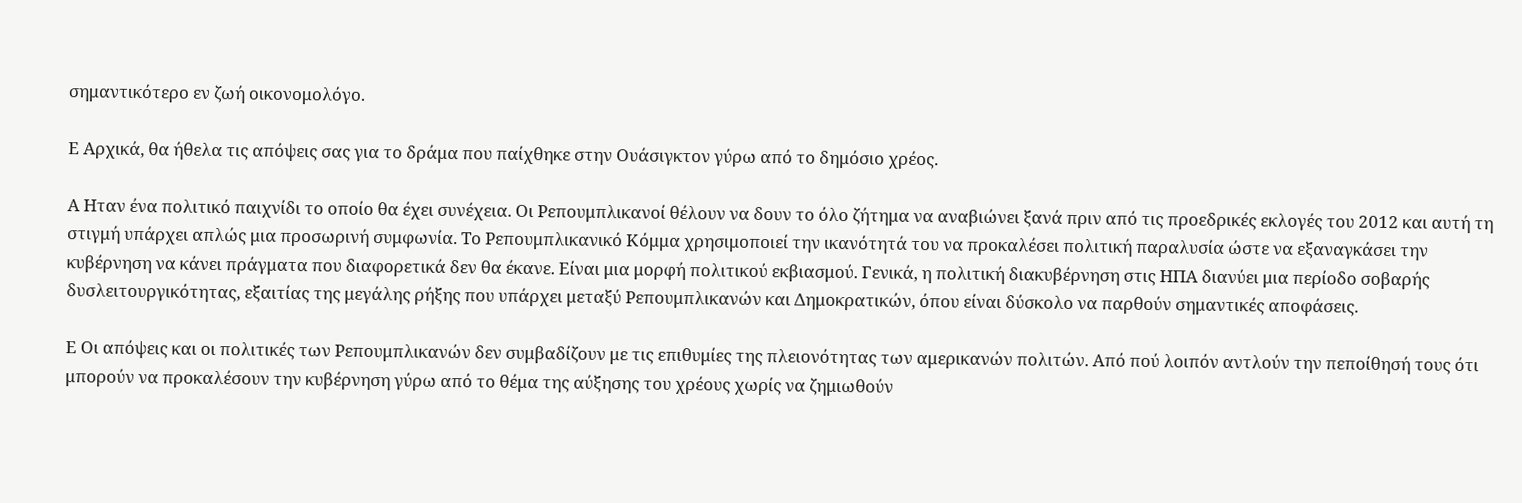σημαντικότερο εν ζωή οικονομολόγο.

Ε Αρχικά, θα ήθελα τις απόψεις σας για το δράμα που παίχθηκε στην Ουάσιγκτον γύρω από το δημόσιο χρέος.

Α Ηταν ένα πολιτικό παιχνίδι το οποίο θα έχει συνέχεια. Οι Ρεπουμπλικανοί θέλουν να δουν το όλο ζήτημα να αναβιώνει ξανά πριν από τις προεδρικές εκλογές του 2012 και αυτή τη στιγμή υπάρχει απλώς μια προσωρινή συμφωνία. Το Ρεπουμπλικανικό Κόμμα χρησιμοποιεί την ικανότητά του να προκαλέσει πολιτική παραλυσία ώστε να εξαναγκάσει την κυβέρνηση να κάνει πράγματα που διαφορετικά δεν θα έκανε. Είναι μια μορφή πολιτικού εκβιασμού. Γενικά, η πολιτική διακυβέρνηση στις ΗΠΑ διανύει μια περίοδο σοβαρής δυσλειτουργικότητας, εξαιτίας της μεγάλης ρήξης που υπάρχει μεταξύ Ρεπουμπλικανών και Δημοκρατικών, όπου είναι δύσκολο να παρθούν σημαντικές αποφάσεις.

Ε Οι απόψεις και οι πολιτικές των Ρεπουμπλικανών δεν συμβαδίζουν με τις επιθυμίες της πλειονότητας των αμερικανών πολιτών. Από πού λοιπόν αντλούν την πεποίθησή τους ότι μπορούν να προκαλέσουν την κυβέρνηση γύρω από το θέμα της αύξησης του χρέους χωρίς να ζημιωθούν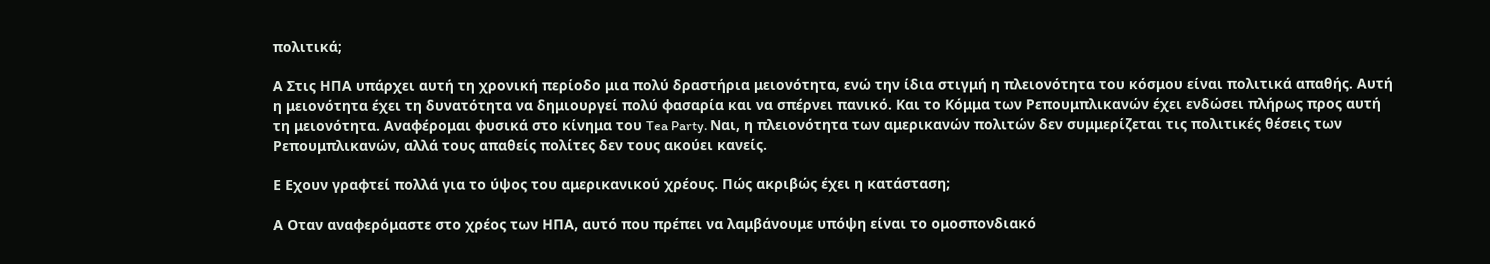πολιτικά;

Α Στις ΗΠΑ υπάρχει αυτή τη χρονική περίοδο μια πολύ δραστήρια μειονότητα, ενώ την ίδια στιγμή η πλειονότητα του κόσμου είναι πολιτικά απαθής. Αυτή η μειονότητα έχει τη δυνατότητα να δημιουργεί πολύ φασαρία και να σπέρνει πανικό. Και το Κόμμα των Ρεπουμπλικανών έχει ενδώσει πλήρως προς αυτή τη μειονότητα. Αναφέρομαι φυσικά στο κίνημα του Tea Party. Ναι, η πλειονότητα των αμερικανών πολιτών δεν συμμερίζεται τις πολιτικές θέσεις των Ρεπουμπλικανών, αλλά τους απαθείς πολίτες δεν τους ακούει κανείς.

Ε Εχουν γραφτεί πολλά για το ύψος του αμερικανικού χρέους. Πώς ακριβώς έχει η κατάσταση;

Α Οταν αναφερόμαστε στο χρέος των ΗΠΑ, αυτό που πρέπει να λαμβάνουμε υπόψη είναι το ομοσπονδιακό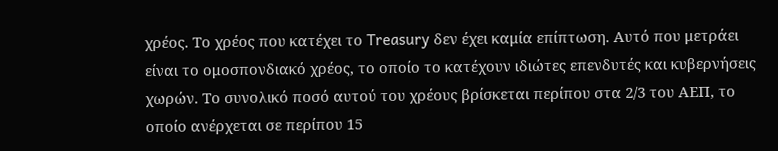χρέος. Το χρέος που κατέχει το Treasury δεν έχει καμία επίπτωση. Αυτό που μετράει είναι το ομοσπονδιακό χρέος, το οποίο το κατέχουν ιδιώτες επενδυτές και κυβερνήσεις χωρών. Το συνολικό ποσό αυτού του χρέους βρίσκεται περίπου στα 2/3 του ΑΕΠ, το οποίο ανέρχεται σε περίπου 15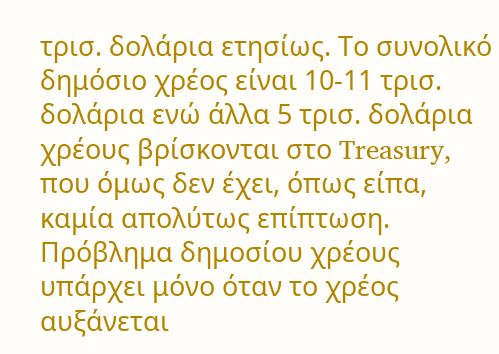τρισ. δολάρια ετησίως. Το συνολικό δημόσιο χρέος είναι 10-11 τρισ. δολάρια ενώ άλλα 5 τρισ. δολάρια χρέους βρίσκονται στο Treasury, που όμως δεν έχει, όπως είπα, καμία απολύτως επίπτωση. Πρόβλημα δημοσίου χρέους υπάρχει μόνο όταν το χρέος αυξάνεται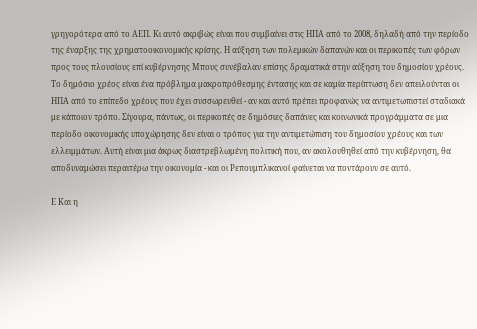γρηγορότερα από το ΑΕΠ. Κι αυτό ακριβώς είναι που συμβαίνει στις ΗΠΑ από το 2008, δηλαδή από την περίοδο της έναρξης της χρηματοοικονομικής κρίσης. Η αύξηση των πολεμικών δαπανών και οι περικοπές των φόρων προς τους πλουσίους επί κυβέρνησης Μπους συνέβαλαν επίσης δραματικά στην αύξηση του δημοσίου χρέους. Το δημόσιο χρέος είναι ένα πρόβλημα μακροπρόθεσμης έντασης και σε καμία περίπτωση δεν απειλούνται οι ΗΠΑ από το επίπεδο χρέους που έχει συσσωρευθεί - αν και αυτό πρέπει προφανώς να αντιμετωπιστεί σταδιακά με κάποιον τρόπο. Σίγουρα, πάντως, οι περικοπές σε δημόσιες δαπάνες και κοινωνικά προγράμματα σε μια περίοδο οικονομικής υποχώρησης δεν είναι ο τρόπος για την αντιμετώπιση του δημοσίου χρέους και των ελλειμμάτων. Αυτή είναι μια άκρως διαστρεβλωμένη πολιτική που, αν ακολουθηθεί από την κυβέρνηση, θα αποδυναμώσει περαιτέρω την οικονομία - και οι Ρεπουμπλικανοί φαίνεται να ποντάρουν σε αυτό.

Ε Και η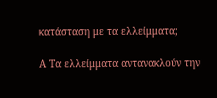κατάσταση με τα ελλείμματα;

Α Τα ελλείμματα αντανακλούν την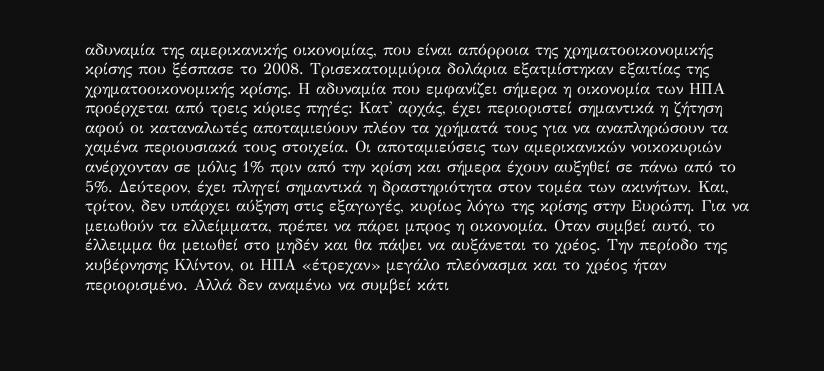αδυναμία της αμερικανικής οικονομίας, που είναι απόρροια της χρηματοοικονομικής κρίσης που ξέσπασε το 2008. Τρισεκατομμύρια δολάρια εξατμίστηκαν εξαιτίας της χρηματοοικονομικής κρίσης. Η αδυναμία που εμφανίζει σήμερα η οικονομία των ΗΠΑ προέρχεται από τρεις κύριες πηγές: Κατ' αρχάς, έχει περιοριστεί σημαντικά η ζήτηση αφού οι καταναλωτές αποταμιεύουν πλέον τα χρήματά τους για να αναπληρώσουν τα χαμένα περιουσιακά τους στοιχεία. Οι αποταμιεύσεις των αμερικανικών νοικοκυριών ανέρχονταν σε μόλις 1% πριν από την κρίση και σήμερα έχουν αυξηθεί σε πάνω από το 5%. Δεύτερον, έχει πληγεί σημαντικά η δραστηριότητα στον τομέα των ακινήτων. Και, τρίτον, δεν υπάρχει αύξηση στις εξαγωγές, κυρίως λόγω της κρίσης στην Ευρώπη. Για να μειωθούν τα ελλείμματα, πρέπει να πάρει μπρος η οικονομία. Οταν συμβεί αυτό, το έλλειμμα θα μειωθεί στο μηδέν και θα πάψει να αυξάνεται το χρέος. Την περίοδο της κυβέρνησης Κλίντον, οι ΗΠΑ «έτρεχαν» μεγάλο πλεόνασμα και το χρέος ήταν περιορισμένο. Αλλά δεν αναμένω να συμβεί κάτι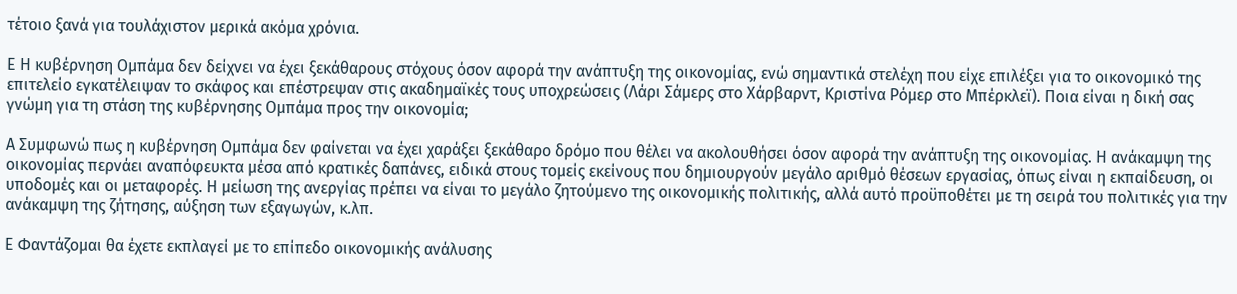τέτοιο ξανά για τουλάχιστον μερικά ακόμα χρόνια.

Ε Η κυβέρνηση Ομπάμα δεν δείχνει να έχει ξεκάθαρους στόχους όσον αφορά την ανάπτυξη της οικονομίας, ενώ σημαντικά στελέχη που είχε επιλέξει για το οικονομικό της επιτελείο εγκατέλειψαν το σκάφος και επέστρεψαν στις ακαδημαϊκές τους υποχρεώσεις (Λάρι Σάμερς στο Χάρβαρντ, Κριστίνα Ρόμερ στο Μπέρκλεϊ). Ποια είναι η δική σας γνώμη για τη στάση της κυβέρνησης Ομπάμα προς την οικονομία;

Α Συμφωνώ πως η κυβέρνηση Ομπάμα δεν φαίνεται να έχει χαράξει ξεκάθαρο δρόμο που θέλει να ακολουθήσει όσον αφορά την ανάπτυξη της οικονομίας. Η ανάκαμψη της οικονομίας περνάει αναπόφευκτα μέσα από κρατικές δαπάνες, ειδικά στους τομείς εκείνους που δημιουργούν μεγάλο αριθμό θέσεων εργασίας, όπως είναι η εκπαίδευση, οι υποδομές και οι μεταφορές. Η μείωση της ανεργίας πρέπει να είναι το μεγάλο ζητούμενο της οικονομικής πολιτικής, αλλά αυτό προϋποθέτει με τη σειρά του πολιτικές για την ανάκαμψη της ζήτησης, αύξηση των εξαγωγών, κ.λπ.

Ε Φαντάζομαι θα έχετε εκπλαγεί με το επίπεδο οικονομικής ανάλυσης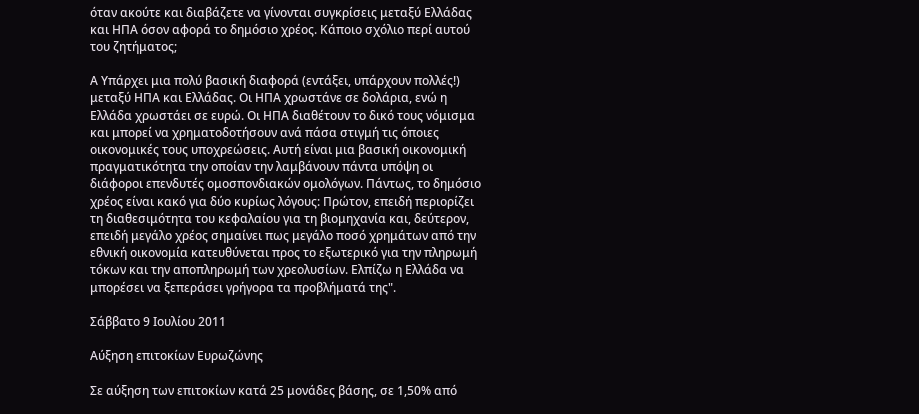όταν ακούτε και διαβάζετε να γίνονται συγκρίσεις μεταξύ Ελλάδας και ΗΠΑ όσον αφορά το δημόσιο χρέος. Κάποιο σχόλιο περί αυτού του ζητήματος;

Α Υπάρχει μια πολύ βασική διαφορά (εντάξει, υπάρχουν πολλές!) μεταξύ ΗΠΑ και Ελλάδας. Οι ΗΠΑ χρωστάνε σε δολάρια, ενώ η Ελλάδα χρωστάει σε ευρώ. Οι ΗΠΑ διαθέτουν το δικό τους νόμισμα και μπορεί να χρηματοδοτήσουν ανά πάσα στιγμή τις όποιες οικονομικές τους υποχρεώσεις. Αυτή είναι μια βασική οικονομική πραγματικότητα την οποίαν την λαμβάνουν πάντα υπόψη οι διάφοροι επενδυτές ομοσπονδιακών ομολόγων. Πάντως, το δημόσιο χρέος είναι κακό για δύο κυρίως λόγους: Πρώτον, επειδή περιορίζει τη διαθεσιμότητα του κεφαλαίου για τη βιομηχανία και, δεύτερον, επειδή μεγάλο χρέος σημαίνει πως μεγάλο ποσό χρημάτων από την εθνική οικονομία κατευθύνεται προς το εξωτερικό για την πληρωμή τόκων και την αποπληρωμή των χρεολυσίων. Ελπίζω η Ελλάδα να μπορέσει να ξεπεράσει γρήγορα τα προβλήματά της".

Σάββατο 9 Ιουλίου 2011

Αύξηση επιτοκίων Ευρωζώνης

Σε αύξηση των επιτοκίων κατά 25 μονάδες βάσης, σε 1,50% από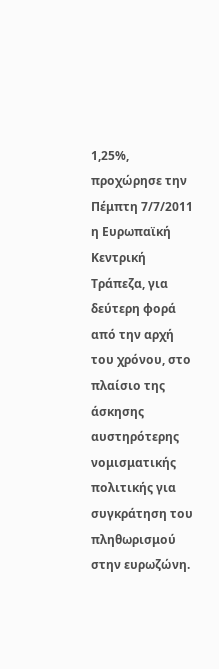1,25%, προχώρησε την Πέμπτη 7/7/2011 η Ευρωπαϊκή Κεντρική Τράπεζα, για δεύτερη φορά από την αρχή του χρόνου, στο πλαίσιο της άσκησης αυστηρότερης νομισματικής πολιτικής για συγκράτηση του πληθωρισμού στην ευρωζώνη.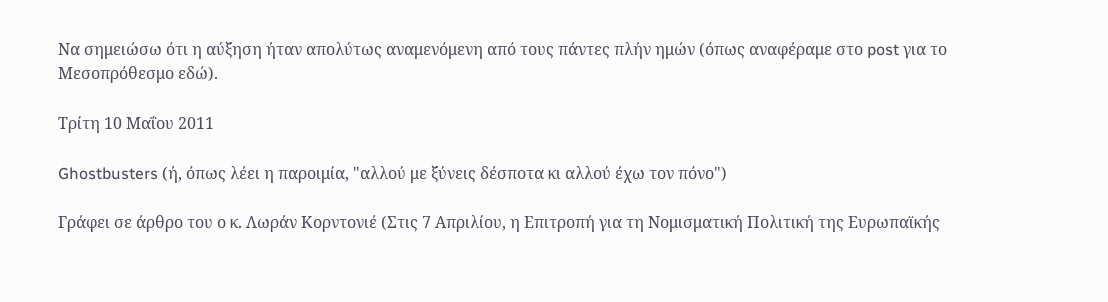Να σημειώσω ότι η αύξηση ήταν απολύτως αναμενόμενη από τους πάντες πλήν ημών (όπως αναφέραμε στο post για το Μεσοπρόθεσμο εδώ).

Τρίτη 10 Μαΐου 2011

Ghostbusters (ή, όπως λέει η παροιμία, "αλλού με ξύνεις δέσποτα κι αλλού έχω τον πόνο")

Γράφει σε άρθρο του ο κ. Λωράν Κορντονιέ (Στις 7 Απριλίου, η Επιτροπή για τη Νομισματική Πολιτική της Ευρωπαϊκής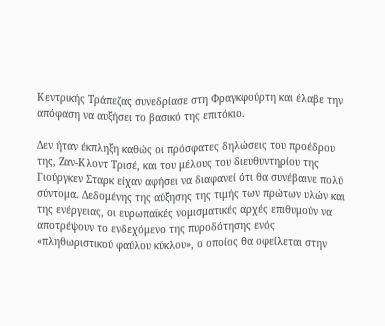Κεντρικής Τράπεζας συνεδρίασε στη Φραγκφούρτη και έλαβε την απόφαση να αυξήσει το βασικό της επιτόκιο.

Δεν ήταν έκπληξη καθώς οι πρόσφατες δηλώσεις του προέδρου της, Ζαν-Κλοντ Τρισέ, και του μέλους του διευθυντηρίου της Γιούργκεν Σταρκ είχαν αφήσει να διαφανεί ότι θα συνέβαινε πολύ σύντομα. Δεδομένης της αύξησης της τιμής των πρώτων υλών και της ενέργειας, οι ευρωπαϊκές νομισματικές αρχές επιθυμούν να αποτρέψουν το ενδεχόμενο της πυροδότησης ενός «πληθωριστικού φαύλου κύκλου», ο οποίος θα οφείλεται στην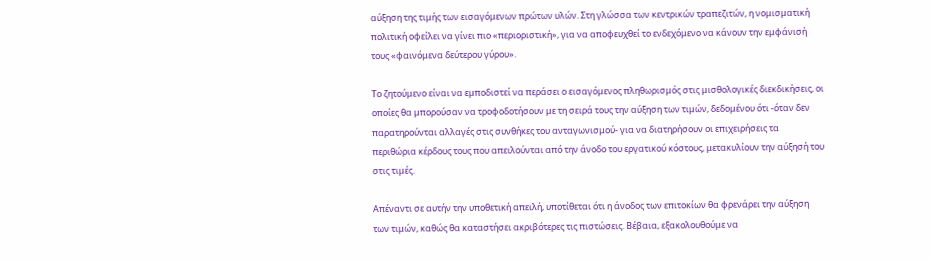αύξηση της τιμής των εισαγόμενων πρώτων υλών. Στη γλώσσα των κεντρικών τραπεζιτών, η νομισματική πολιτική οφείλει να γίνει πιο «περιοριστική», για να αποφευχθεί το ενδεχόμενο να κάνουν την εμφάνισή τους «φαινόμενα δεύτερου γύρου».

Το ζητούμενο είναι να εμποδιστεί να περάσει ο εισαγόμενος πληθωρισμός στις μισθολογικές διεκδικήσεις, οι οποίες θα μπορούσαν να τροφοδοτήσουν με τη σειρά τους την αύξηση των τιμών, δεδομένου ότι -όταν δεν παρατηρούνται αλλαγές στις συνθήκες του ανταγωνισμού- για να διατηρήσουν οι επιχειρήσεις τα περιθώρια κέρδους τους που απειλούνται από την άνοδο του εργατικού κόστους, μετακυλίουν την αύξησή του στις τιμές.

Απέναντι σε αυτήν την υποθετική απειλή, υποτίθεται ότι η άνοδος των επιτοκίων θα φρενάρει την αύξηση των τιμών, καθώς θα καταστήσει ακριβότερες τις πιστώσεις. Βέβαια, εξακολουθούμε να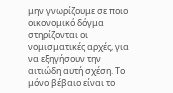μην γνωρίζουμε σε ποιο οικονομικό δόγμα στηρίζονται οι νομισματικές αρχές, για να εξηγήσουν την αιτιώδη αυτή σχέση. Το μόνο βέβαιο είναι το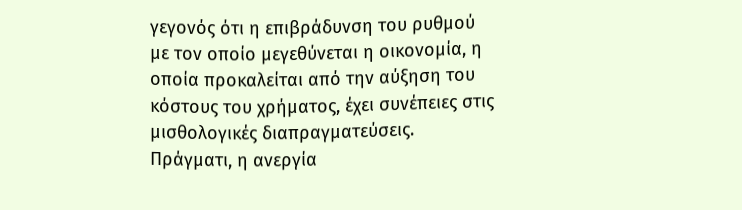γεγονός ότι η επιβράδυνση του ρυθμού με τον οποίο μεγεθύνεται η οικονομία, η οποία προκαλείται από την αύξηση του κόστους του χρήματος, έχει συνέπειες στις μισθολογικές διαπραγματεύσεις. Πράγματι, η ανεργία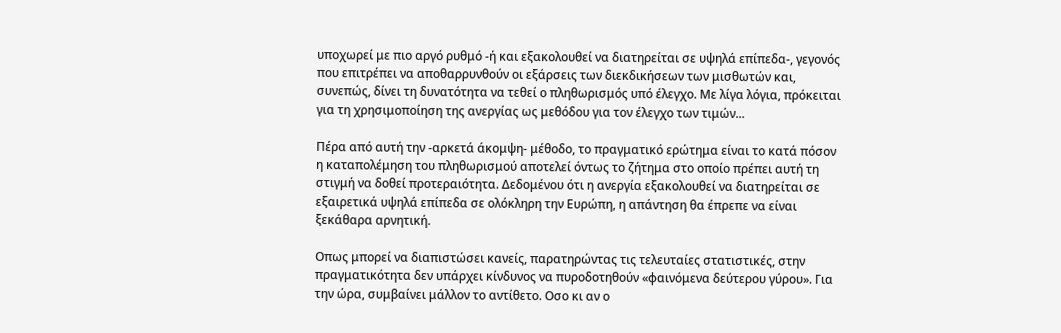υποχωρεί με πιο αργό ρυθμό -ή και εξακολουθεί να διατηρείται σε υψηλά επίπεδα-, γεγονός που επιτρέπει να αποθαρρυνθούν οι εξάρσεις των διεκδικήσεων των μισθωτών και, συνεπώς, δίνει τη δυνατότητα να τεθεί ο πληθωρισμός υπό έλεγχο. Με λίγα λόγια, πρόκειται για τη χρησιμοποίηση της ανεργίας ως μεθόδου για τον έλεγχο των τιμών...

Πέρα από αυτή την -αρκετά άκομψη- μέθοδο, το πραγματικό ερώτημα είναι το κατά πόσον η καταπολέμηση του πληθωρισμού αποτελεί όντως το ζήτημα στο οποίο πρέπει αυτή τη στιγμή να δοθεί προτεραιότητα. Δεδομένου ότι η ανεργία εξακολουθεί να διατηρείται σε εξαιρετικά υψηλά επίπεδα σε ολόκληρη την Ευρώπη, η απάντηση θα έπρεπε να είναι ξεκάθαρα αρνητική.

Οπως μπορεί να διαπιστώσει κανείς, παρατηρώντας τις τελευταίες στατιστικές, στην πραγματικότητα δεν υπάρχει κίνδυνος να πυροδοτηθούν «φαινόμενα δεύτερου γύρου». Για την ώρα, συμβαίνει μάλλον το αντίθετο. Οσο κι αν ο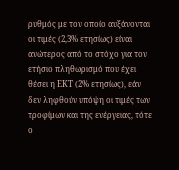ρυθμός με τον οποίο αυξάνονται οι τιμές (2,3% ετησίως) είναι ανώτερος από το στόχο για τον ετήσιο πληθωρισμό που έχει θέσει η ΕΚΤ (2% ετησίως), εάν δεν ληφθούν υπόψη οι τιμές των τροφίμων και της ενέργειας, τότε ο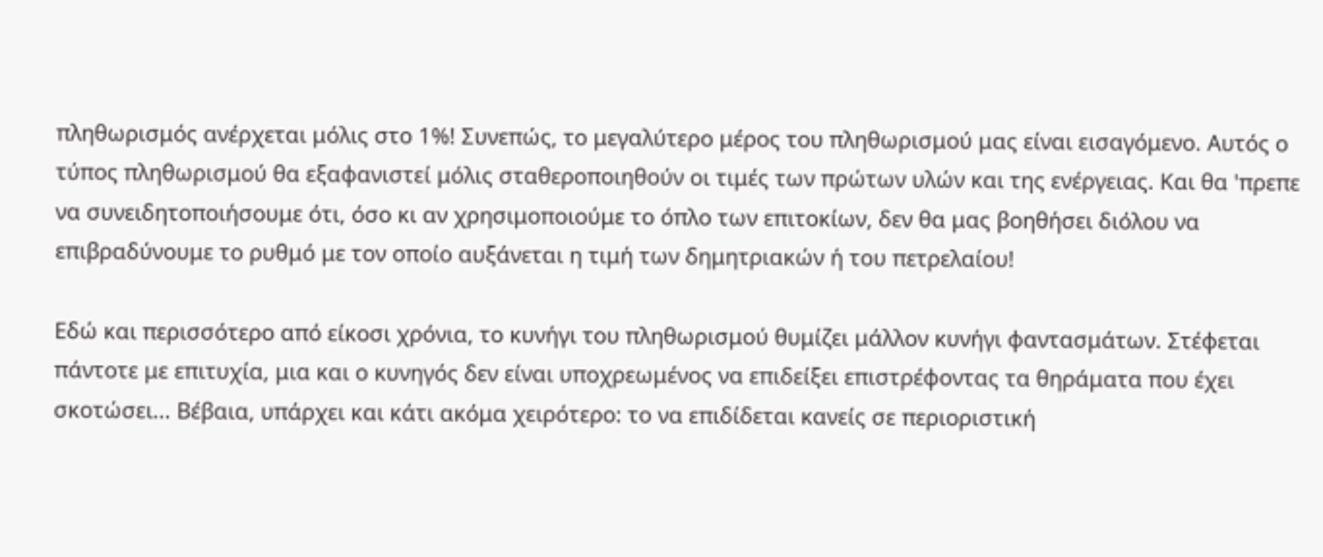πληθωρισμός ανέρχεται μόλις στο 1%! Συνεπώς, το μεγαλύτερο μέρος του πληθωρισμού μας είναι εισαγόμενο. Αυτός ο τύπος πληθωρισμού θα εξαφανιστεί μόλις σταθεροποιηθούν οι τιμές των πρώτων υλών και της ενέργειας. Και θα 'πρεπε να συνειδητοποιήσουμε ότι, όσο κι αν χρησιμοποιούμε το όπλο των επιτοκίων, δεν θα μας βοηθήσει διόλου να επιβραδύνουμε το ρυθμό με τον οποίο αυξάνεται η τιμή των δημητριακών ή του πετρελαίου!

Εδώ και περισσότερο από είκοσι χρόνια, το κυνήγι του πληθωρισμού θυμίζει μάλλον κυνήγι φαντασμάτων. Στέφεται πάντοτε με επιτυχία, μια και ο κυνηγός δεν είναι υποχρεωμένος να επιδείξει επιστρέφοντας τα θηράματα που έχει σκοτώσει... Βέβαια, υπάρχει και κάτι ακόμα χειρότερο: το να επιδίδεται κανείς σε περιοριστική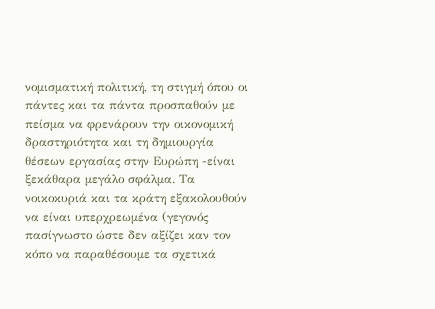νομισματική πολιτική, τη στιγμή όπου οι πάντες και τα πάντα προσπαθούν με πείσμα να φρενάρουν την οικονομική δραστηριότητα και τη δημιουργία θέσεων εργασίας στην Ευρώπη -είναι ξεκάθαρα μεγάλο σφάλμα. Τα νοικοκυριά και τα κράτη εξακολουθούν να είναι υπερχρεωμένα (γεγονός πασίγνωστο ώστε δεν αξίζει καν τον κόπο να παραθέσουμε τα σχετικά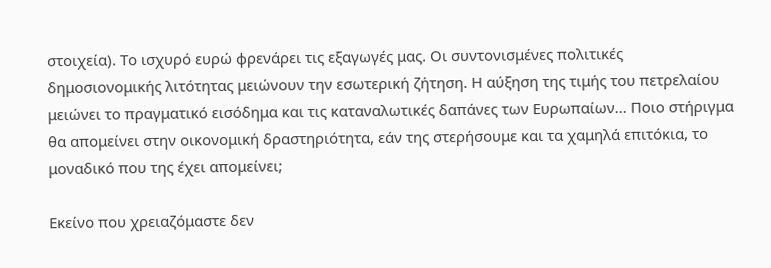στοιχεία). Το ισχυρό ευρώ φρενάρει τις εξαγωγές μας. Οι συντονισμένες πολιτικές δημοσιονομικής λιτότητας μειώνουν την εσωτερική ζήτηση. Η αύξηση της τιμής του πετρελαίου μειώνει το πραγματικό εισόδημα και τις καταναλωτικές δαπάνες των Ευρωπαίων... Ποιο στήριγμα θα απομείνει στην οικονομική δραστηριότητα, εάν της στερήσουμε και τα χαμηλά επιτόκια, το μοναδικό που της έχει απομείνει;

Εκείνο που χρειαζόμαστε δεν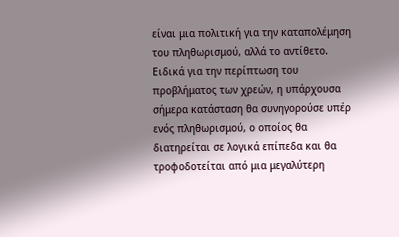είναι μια πολιτική για την καταπολέμηση του πληθωρισμού, αλλά το αντίθετο. Ειδικά για την περίπτωση του προβλήματος των χρεών, η υπάρχουσα σήμερα κατάσταση θα συνηγορούσε υπέρ ενός πληθωρισμού, ο οποίος θα διατηρείται σε λογικά επίπεδα και θα τροφοδοτείται από μια μεγαλύτερη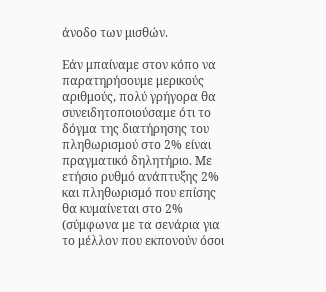άνοδο των μισθών.

Εάν μπαίναμε στον κόπο να παρατηρήσουμε μερικούς αριθμούς, πολύ γρήγορα θα συνειδητοποιούσαμε ότι το δόγμα της διατήρησης του πληθωρισμού στο 2% είναι πραγματικό δηλητήριο. Με ετήσιο ρυθμό ανάπτυξης 2% και πληθωρισμό που επίσης θα κυμαίνεται στο 2% (σύμφωνα με τα σενάρια για το μέλλον που εκπονούν όσοι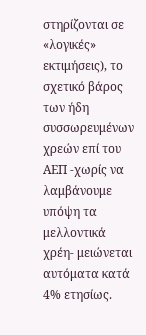στηρίζονται σε «λογικές» εκτιμήσεις), το σχετικό βάρος των ήδη συσσωρευμένων χρεών επί του ΑΕΠ -χωρίς να λαμβάνουμε υπόψη τα μελλοντικά χρέη- μειώνεται αυτόματα κατά 4% ετησίως.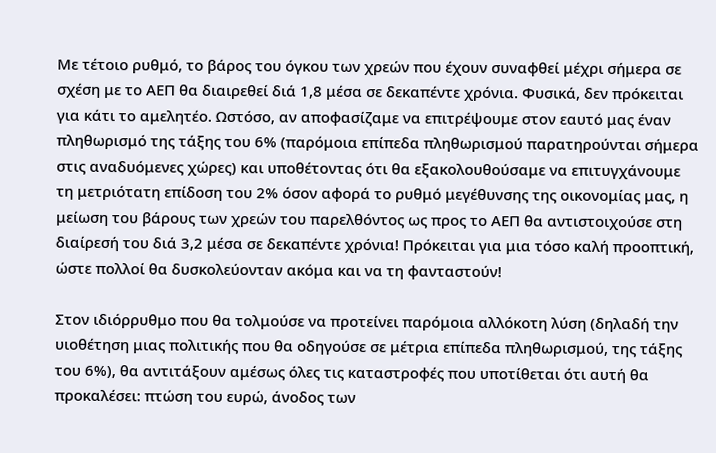Με τέτοιο ρυθμό, το βάρος του όγκου των χρεών που έχουν συναφθεί μέχρι σήμερα σε σχέση με το ΑΕΠ θα διαιρεθεί διά 1,8 μέσα σε δεκαπέντε χρόνια. Φυσικά, δεν πρόκειται για κάτι το αμελητέο. Ωστόσο, αν αποφασίζαμε να επιτρέψουμε στον εαυτό μας έναν πληθωρισμό της τάξης του 6% (παρόμοια επίπεδα πληθωρισμού παρατηρούνται σήμερα στις αναδυόμενες χώρες) και υποθέτοντας ότι θα εξακολουθούσαμε να επιτυγχάνουμε τη μετριότατη επίδοση του 2% όσον αφορά το ρυθμό μεγέθυνσης της οικονομίας μας, η μείωση του βάρους των χρεών του παρελθόντος ως προς το ΑΕΠ θα αντιστοιχούσε στη διαίρεσή του διά 3,2 μέσα σε δεκαπέντε χρόνια! Πρόκειται για μια τόσο καλή προοπτική, ώστε πολλοί θα δυσκολεύονταν ακόμα και να τη φανταστούν!

Στον ιδιόρρυθμο που θα τολμούσε να προτείνει παρόμοια αλλόκοτη λύση (δηλαδή την υιοθέτηση μιας πολιτικής που θα οδηγούσε σε μέτρια επίπεδα πληθωρισμού, της τάξης του 6%), θα αντιτάξουν αμέσως όλες τις καταστροφές που υποτίθεται ότι αυτή θα προκαλέσει: πτώση του ευρώ, άνοδος των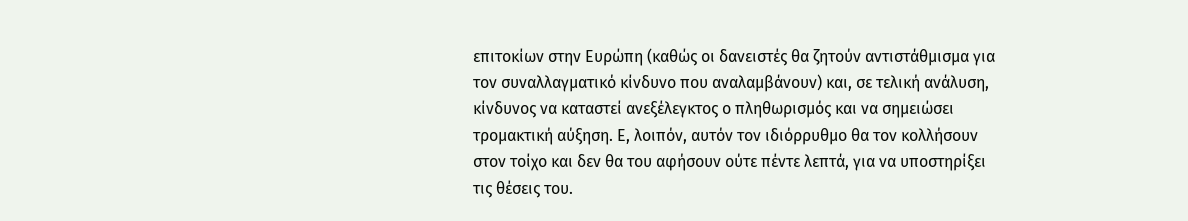επιτοκίων στην Ευρώπη (καθώς οι δανειστές θα ζητούν αντιστάθμισμα για τον συναλλαγματικό κίνδυνο που αναλαμβάνουν) και, σε τελική ανάλυση, κίνδυνος να καταστεί ανεξέλεγκτος ο πληθωρισμός και να σημειώσει τρομακτική αύξηση. Ε, λοιπόν, αυτόν τον ιδιόρρυθμο θα τον κολλήσουν στον τοίχο και δεν θα του αφήσουν ούτε πέντε λεπτά, για να υποστηρίξει τις θέσεις του.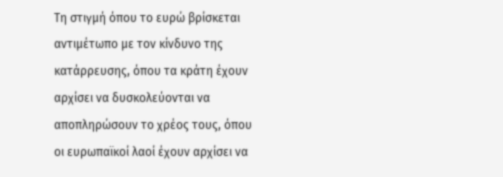Τη στιγμή όπου το ευρώ βρίσκεται αντιμέτωπο με τον κίνδυνο της κατάρρευσης, όπου τα κράτη έχουν αρχίσει να δυσκολεύονται να αποπληρώσουν το χρέος τους, όπου οι ευρωπαϊκοί λαοί έχουν αρχίσει να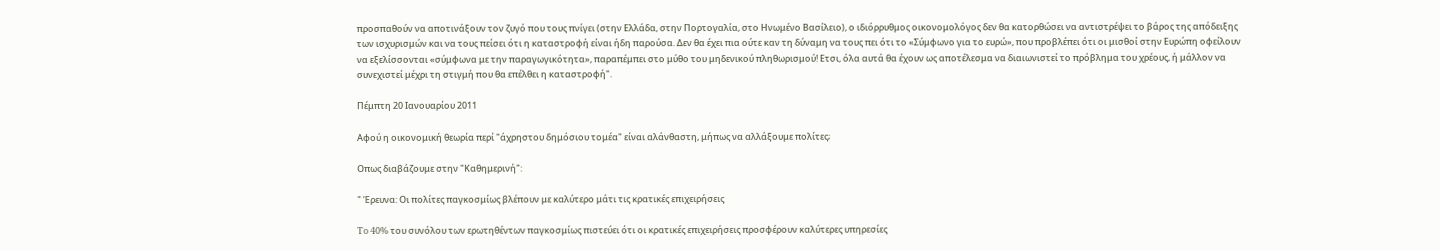προσπαθούν να αποτινάξουν τον ζυγό που τους πνίγει (στην Ελλάδα, στην Πορτογαλία, στο Ηνωμένο Βασίλειο), ο ιδιόρρυθμος οικονομολόγος δεν θα κατορθώσει να αντιστρέψει το βάρος της απόδειξης των ισχυρισμών και να τους πείσει ότι η καταστροφή είναι ήδη παρούσα. Δεν θα έχει πια ούτε καν τη δύναμη να τους πει ότι το «Σύμφωνο για το ευρώ», που προβλέπει ότι οι μισθοί στην Ευρώπη οφείλουν να εξελίσσονται «σύμφωνα με την παραγωγικότητα», παραπέμπει στο μύθο του μηδενικού πληθωρισμού! Ετσι, όλα αυτά θα έχουν ως αποτέλεσμα να διαιωνιστεί το πρόβλημα του χρέους, ή μάλλον να συνεχιστεί μέχρι τη στιγμή που θα επέλθει η καταστροφή".

Πέμπτη 20 Ιανουαρίου 2011

Αφού η οικονομική θεωρία περί "άχρηστου δημόσιου τομέα" είναι αλάνθαστη, μήπως να αλλάξουμε πολίτες;

Οπως διαβάζουμε στην "Καθημερινή":

" Έρευνα: Οι πολίτες παγκοσμίως βλέπουν με καλύτερο μάτι τις κρατικές επιχειρήσεις

To 40% του συνόλου των ερωτηθέντων παγκοσμίως πιστεύει ότι οι κρατικές επιχειρήσεις προσφέρουν καλύτερες υπηρεσίες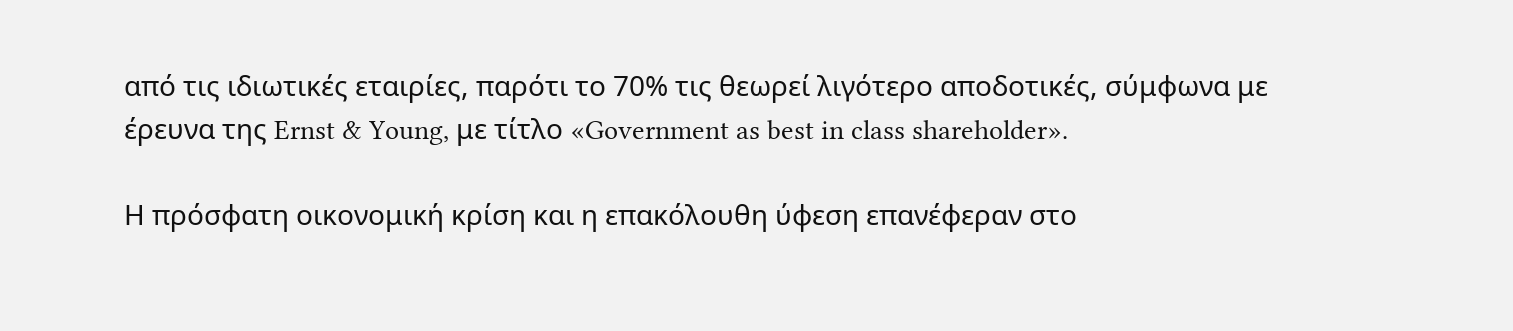από τις ιδιωτικές εταιρίες, παρότι το 70% τις θεωρεί λιγότερο αποδοτικές, σύμφωνα με έρευνα της Ernst & Young, με τίτλο «Government as best in class shareholder».

Η πρόσφατη οικονομική κρίση και η επακόλουθη ύφεση επανέφεραν στο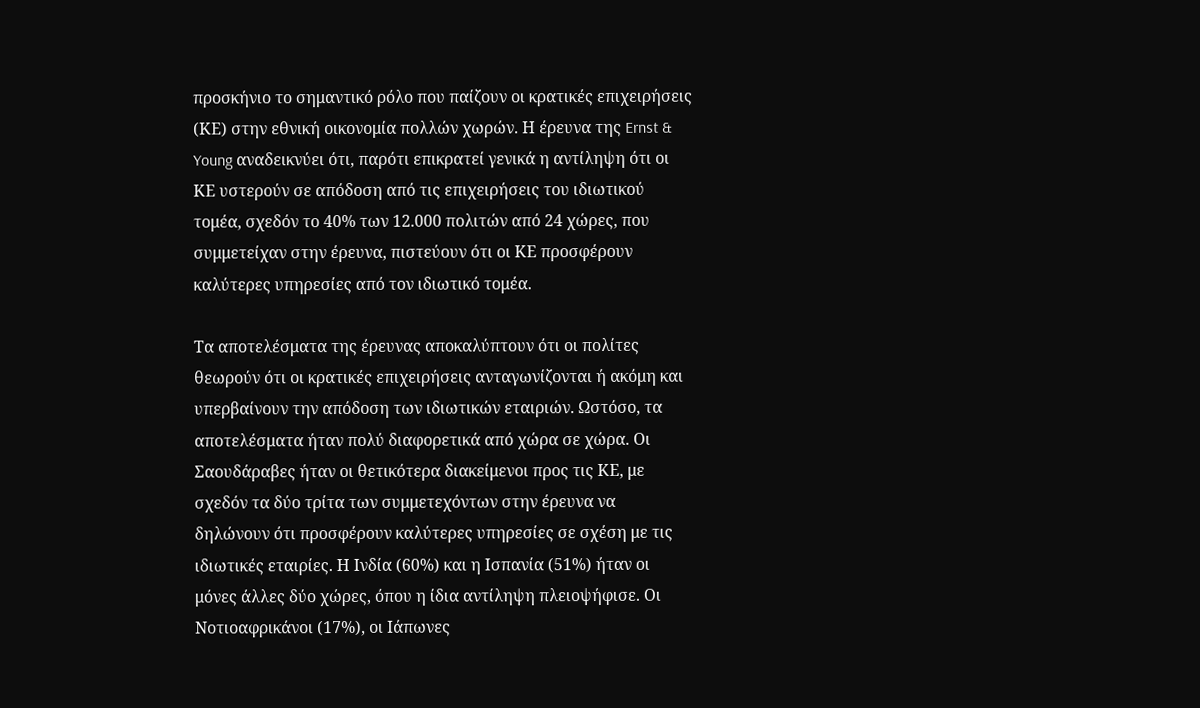προσκήνιο το σημαντικό ρόλο που παίζουν οι κρατικές επιχειρήσεις (ΚΕ) στην εθνική οικονομία πολλών χωρών. Η έρευνα της Ernst & Young αναδεικνύει ότι, παρότι επικρατεί γενικά η αντίληψη ότι οι ΚΕ υστερούν σε απόδοση από τις επιχειρήσεις του ιδιωτικού τομέα, σχεδόν το 40% των 12.000 πολιτών από 24 χώρες, που συμμετείχαν στην έρευνα, πιστεύουν ότι οι ΚΕ προσφέρουν καλύτερες υπηρεσίες από τον ιδιωτικό τομέα.

Τα αποτελέσματα της έρευνας αποκαλύπτουν ότι οι πολίτες θεωρούν ότι οι κρατικές επιχειρήσεις ανταγωνίζονται ή ακόμη και υπερβαίνουν την απόδοση των ιδιωτικών εταιριών. Ωστόσο, τα αποτελέσματα ήταν πολύ διαφορετικά από χώρα σε χώρα. Οι Σαουδάραβες ήταν οι θετικότερα διακείμενοι προς τις ΚΕ, με σχεδόν τα δύο τρίτα των συμμετεχόντων στην έρευνα να δηλώνουν ότι προσφέρουν καλύτερες υπηρεσίες σε σχέση με τις ιδιωτικές εταιρίες. Η Ινδία (60%) και η Ισπανία (51%) ήταν οι μόνες άλλες δύο χώρες, όπου η ίδια αντίληψη πλειοψήφισε. Οι Νοτιοαφρικάνοι (17%), οι Ιάπωνες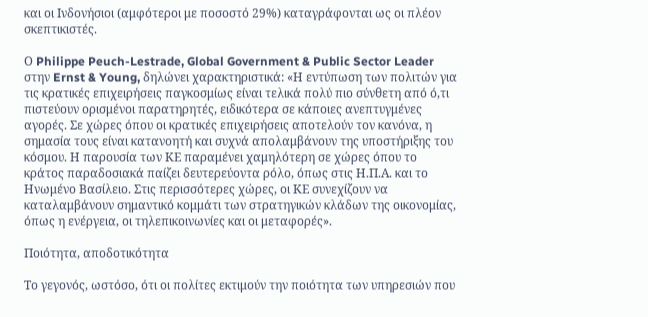και οι Ινδονήσιοι (αμφότεροι με ποσοστό 29%) καταγράφονται ως οι πλέον σκεπτικιστές.

Ο Philippe Peuch-Lestrade, Global Government & Public Sector Leader στην Ernst & Young, δηλώνει χαρακτηριστικά: «Η εντύπωση των πολιτών για τις κρατικές επιχειρήσεις παγκοσμίως είναι τελικά πολύ πιο σύνθετη από ό,τι πιστεύουν ορισμένοι παρατηρητές, ειδικότερα σε κάποιες ανεπτυγμένες αγορές. Σε χώρες όπου οι κρατικές επιχειρήσεις αποτελούν τον κανόνα, η σημασία τους είναι κατανοητή και συχνά απολαμβάνουν της υποστήριξης του κόσμου. Η παρουσία των ΚΕ παραμένει χαμηλότερη σε χώρες όπου το κράτος παραδοσιακά παίζει δευτερεύοντα ρόλο, όπως στις Η.Π.Α. και το Ηνωμένο Βασίλειο. Στις περισσότερες χώρες, οι ΚΕ συνεχίζουν να καταλαμβάνουν σημαντικό κομμάτι των στρατηγικών κλάδων της οικονομίας, όπως η ενέργεια, οι τηλεπικοινωνίες και οι μεταφορές».

Ποιότητα, αποδοτικότητα

Το γεγονός, ωστόσο, ότι οι πολίτες εκτιμούν την ποιότητα των υπηρεσιών που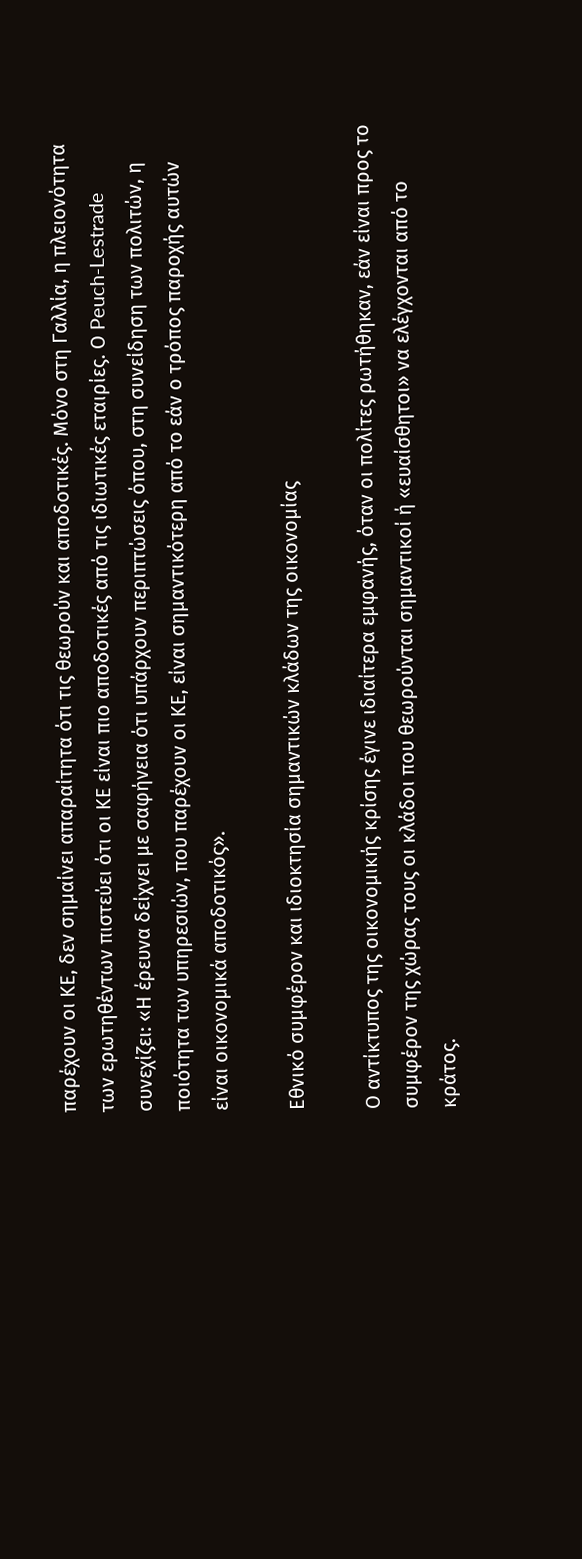παρέχουν οι ΚΕ, δεν σημαίνει απαραίτητα ότι τις θεωρούν και αποδοτικές. Μόνο στη Γαλλία, η πλειονότητα των ερωτηθέντων πιστεύει ότι οι ΚΕ είναι πιο αποδοτικές από τις ιδιωτικές εταιρίες. Ο Peuch-Lestrade συνεχίζει: «Η έρευνα δείχνει με σαφήνεια ότι υπάρχουν περιπτώσεις όπου, στη συνείδηση των πολιτών, η ποιότητα των υπηρεσιών, που παρέχουν οι ΚΕ, είναι σημαντικότερη από το εάν ο τρόπος παροχής αυτών είναι οικονομικά αποδοτικός».

Εθνικό συμφέρον και ιδιοκτησία σημαντικών κλάδων της οικονομίας

Ο αντίκτυπος της οικονομικής κρίσης έγινε ιδιαίτερα εμφανής, όταν οι πολίτες ρωτήθηκαν, εάν είναι προς το συμφέρον της χώρας τους οι κλάδοι που θεωρούνται σημαντικοί ή «ευαίσθητοι» να ελέγχονται από το κράτος.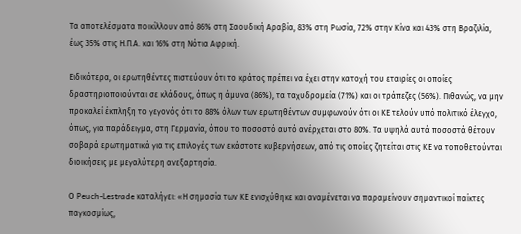Τα αποτελέσματα ποικίλλουν από 86% στη Σαουδική Αραβία, 83% στη Ρωσία, 72% στην Κίνα και 43% στη Βραζιλία, έως 35% στις Η.Π.Α. και 16% στη Νότια Αφρική.

Ειδικότερα, οι ερωτηθέντες πιστεύουν ότι το κράτος πρέπει να έχει στην κατοχή του εταιρίες οι οποίες δραστηριοποιούνται σε κλάδους, όπως η άμυνα (86%), τα ταχυδρομεία (71%) και οι τράπεζες (56%). Πιθανώς, να μην προκαλεί έκπληξη το γεγονός ότι το 88% όλων των ερωτηθέντων συμφωνούν ότι οι ΚΕ τελούν υπό πολιτικό έλεγχο, όπως, για παράδειγμα, στη Γερμανία, όπου το ποσοστό αυτό ανέρχεται στο 80%. Τα υψηλά αυτά ποσοστά θέτουν σοβαρά ερωτηματικά για τις επιλογές των εκάστοτε κυβερνήσεων, από τις οποίες ζητείται στις ΚΕ να τοποθετούνται διοικήσεις με μεγαλύτερη ανεξαρτησία.

Ο Peuch-Lestrade καταλήγει: «Η σημασία των ΚΕ ενισχύθηκε και αναμένεται να παραμείνουν σημαντικοί παίκτες παγκοσμίως,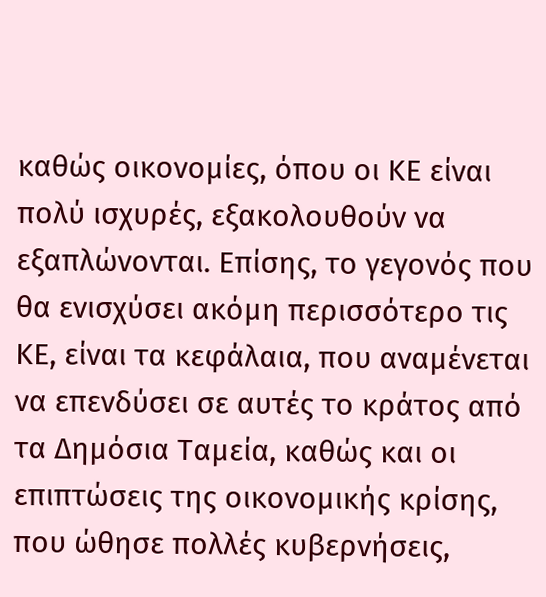καθώς οικονομίες, όπου οι ΚΕ είναι πολύ ισχυρές, εξακολουθούν να εξαπλώνονται. Επίσης, το γεγονός που θα ενισχύσει ακόμη περισσότερο τις ΚΕ, είναι τα κεφάλαια, που αναμένεται να επενδύσει σε αυτές το κράτος από τα Δημόσια Ταμεία, καθώς και οι επιπτώσεις της οικονομικής κρίσης, που ώθησε πολλές κυβερνήσεις,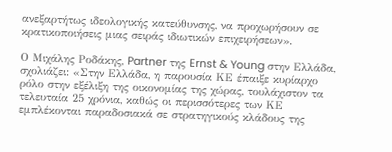ανεξαρτήτως ιδεολογικής κατεύθυνσης, να προχωρήσουν σε κρατικοποιήσεις μιας σειράς ιδιωτικών επιχειρήσεων».

Ο Μιχάλης Ροδάκης, Partner της Ernst & Young στην Ελλάδα, σχολιάζει: «Στην Ελλάδα, η παρουσία ΚΕ έπαιξε κυρίαρχο ρόλο στην εξέλιξη της οικονομίας της χώρας, τουλάχιστον τα τελευταία 25 χρόνια, καθώς οι περισσότερες των ΚΕ εμπλέκονται παραδοσιακά σε στρατηγικούς κλάδους της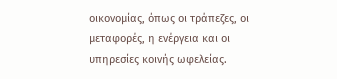οικονομίας, όπως οι τράπεζες, οι μεταφορές, η ενέργεια και οι υπηρεσίες κοινής ωφελείας.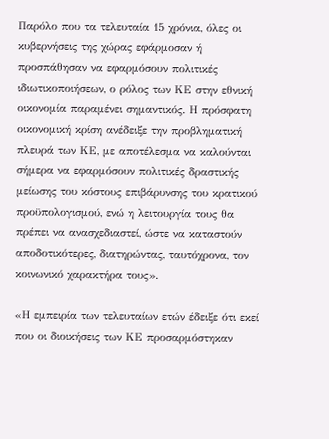Παρόλο που τα τελευταία 15 χρόνια, όλες οι κυβερνήσεις της χώρας εφάρμοσαν ή προσπάθησαν να εφαρμόσουν πολιτικές ιδιωτικοποιήσεων, ο ρόλος των ΚΕ στην εθνική οικονομία παραμένει σημαντικός. Η πρόσφατη οικονομική κρίση ανέδειξε την προβληματική πλευρά των ΚΕ, με αποτέλεσμα να καλούνται σήμερα να εφαρμόσουν πολιτικές δραστικής μείωσης του κόστους επιβάρυνσης του κρατικού προϋπολογισμού, ενώ η λειτουργία τους θα πρέπει να ανασχεδιαστεί, ώστε να καταστούν αποδοτικότερες, διατηρώντας, ταυτόχρονα, τον κοινωνικό χαρακτήρα τους».

«Η εμπειρία των τελευταίων ετών έδειξε ότι εκεί που οι διοικήσεις των ΚΕ προσαρμόστηκαν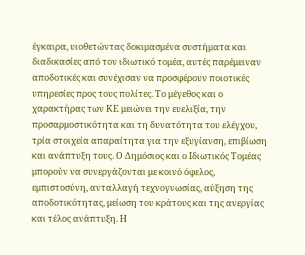έγκαιρα, υιοθετώντας δοκιμασμένα συστήματα και διαδικασίες από τον ιδιωτικό τομέα, αυτές παρέμειναν αποδοτικές και συνέχισαν να προσφέρουν ποιοτικές υπηρεσίες προς τους πολίτες. Το μέγεθος και ο χαρακτήρας των ΚΕ μειώνει την ευελιξία, την προσαρμοστικότητα και τη δυνατότητα του ελέγχου, τρία στοιχεία απαραίτητα για την εξυγίανση, επιβίωση και ανάπτυξη τους. Ο Δημόσιος και ο Ιδιωτικός Τομέας μπορούν να συνεργάζονται με κοινό όφελος, εμπιστοσύνη, ανταλλαγή τεχνογνωσίας, αύξηση της αποδοτικότητας, μείωση του κράτους και της ανεργίας και τέλος ανάπτυξη. Η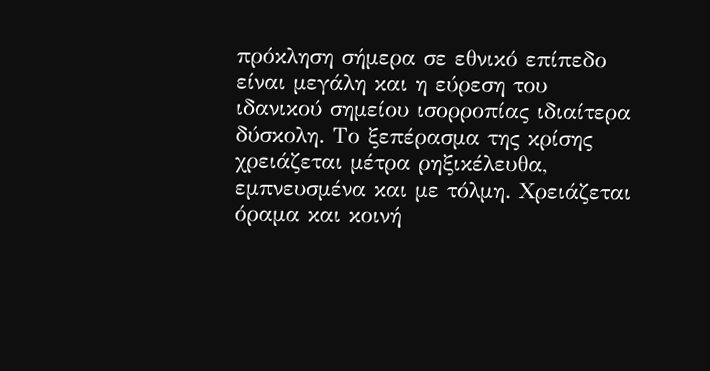πρόκληση σήμερα σε εθνικό επίπεδο είναι μεγάλη και η εύρεση του ιδανικού σημείου ισορροπίας ιδιαίτερα δύσκολη. Το ξεπέρασμα της κρίσης χρειάζεται μέτρα ρηξικέλευθα, εμπνευσμένα και με τόλμη. Χρειάζεται όραμα και κοινή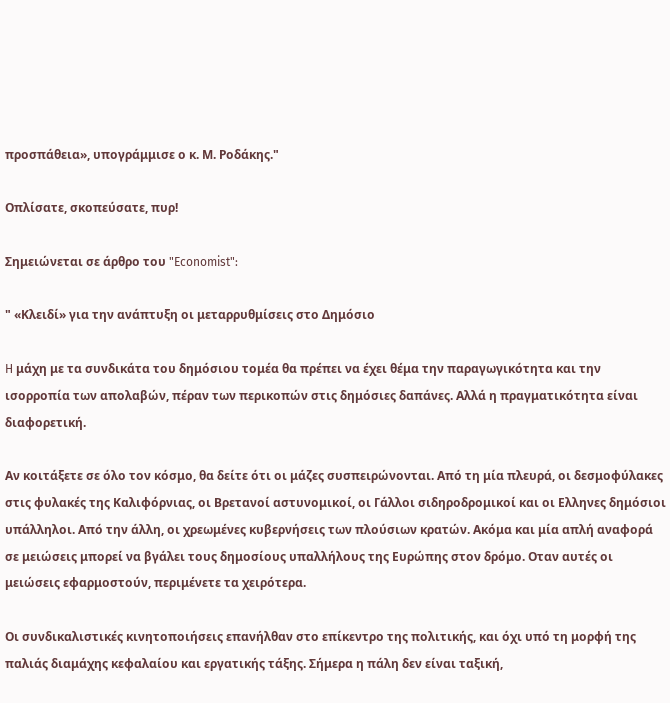προσπάθεια», υπογράμμισε ο κ. Μ. Ροδάκης."

Oπλίσατε, σκοπεύσατε, πυρ!

Σημειώνεται σε άρθρο του "Economist":

" «Κλειδί» για την ανάπτυξη οι μεταρρυθμίσεις στο Δημόσιο

H μάχη με τα συνδικάτα του δημόσιου τομέα θα πρέπει να έχει θέμα την παραγωγικότητα και την ισορροπία των απολαβών, πέραν των περικοπών στις δημόσιες δαπάνες. Αλλά η πραγματικότητα είναι διαφορετική.

Αν κοιτάξετε σε όλο τον κόσμο, θα δείτε ότι οι μάζες συσπειρώνονται. Από τη μία πλευρά, οι δεσμοφύλακες στις φυλακές της Καλιφόρνιας, οι Βρετανοί αστυνομικοί, οι Γάλλοι σιδηροδρομικοί και οι Ελληνες δημόσιοι υπάλληλοι. Από την άλλη, οι χρεωμένες κυβερνήσεις των πλούσιων κρατών. Ακόμα και μία απλή αναφορά σε μειώσεις μπορεί να βγάλει τους δημοσίους υπαλλήλους της Ευρώπης στον δρόμο. Οταν αυτές οι μειώσεις εφαρμοστούν, περιμένετε τα χειρότερα.

Οι συνδικαλιστικές κινητοποιήσεις επανήλθαν στο επίκεντρο της πολιτικής, και όχι υπό τη μορφή της παλιάς διαμάχης κεφαλαίου και εργατικής τάξης. Σήμερα η πάλη δεν είναι ταξική,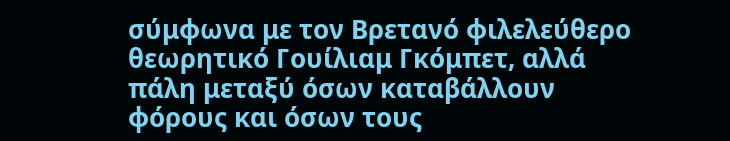σύμφωνα με τον Βρετανό φιλελεύθερο θεωρητικό Γουίλιαμ Γκόμπετ, αλλά πάλη μεταξύ όσων καταβάλλουν φόρους και όσων τους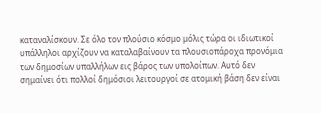καταναλίσκουν. Σε όλο τον πλούσιο κόσμο μόλις τώρα οι ιδιωτικοί υπάλληλοι αρχίζουν να καταλαβαίνουν τα πλουσιοπάροχα προνόμια των δημοσίων υπαλλήλων εις βάρος των υπολοίπων. Αυτό δεν σημαίνει ότι πολλοί δημόσιοι λειτουργοί σε ατομική βάση δεν είναι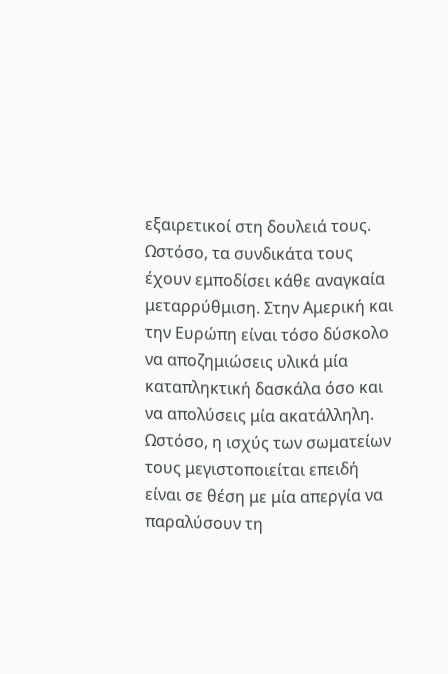εξαιρετικοί στη δουλειά τους. Ωστόσο, τα συνδικάτα τους έχουν εμποδίσει κάθε αναγκαία μεταρρύθμιση. Στην Αμερική και την Ευρώπη είναι τόσο δύσκολο να αποζημιώσεις υλικά μία καταπληκτική δασκάλα όσο και να απολύσεις μία ακατάλληλη. Ωστόσο, η ισχύς των σωματείων τους μεγιστοποιείται επειδή είναι σε θέση με μία απεργία να παραλύσουν τη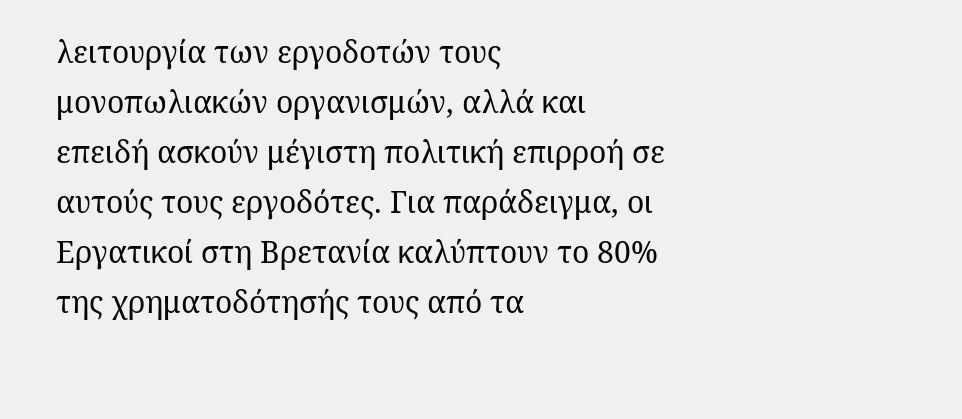λειτουργία των εργοδοτών τους μονοπωλιακών οργανισμών, αλλά και επειδή ασκούν μέγιστη πολιτική επιρροή σε αυτούς τους εργοδότες. Για παράδειγμα, οι Εργατικοί στη Βρετανία καλύπτουν το 80% της χρηματοδότησής τους από τα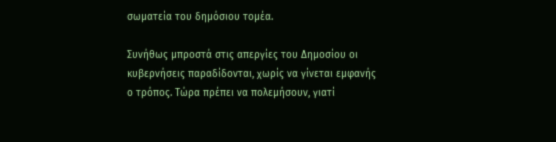σωματεία του δημόσιου τομέα.

Συνήθως μπροστά στις απεργίες του Δημοσίου οι κυβερνήσεις παραδίδονται, χωρίς να γίνεται εμφανής ο τρόπος. Τώρα πρέπει να πολεμήσουν, γιατί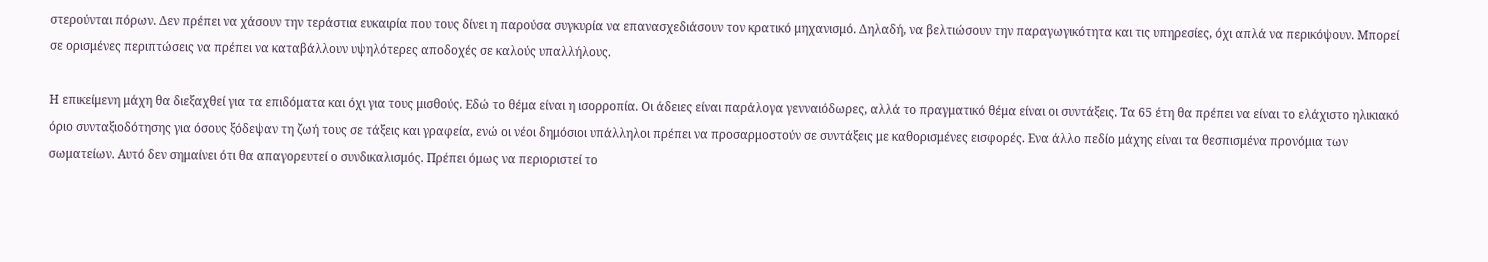στερούνται πόρων. Δεν πρέπει να χάσουν την τεράστια ευκαιρία που τους δίνει η παρούσα συγκυρία να επανασχεδιάσουν τον κρατικό μηχανισμό. Δηλαδή, να βελτιώσουν την παραγωγικότητα και τις υπηρεσίες, όχι απλά να περικόψουν. Μπορεί σε ορισμένες περιπτώσεις να πρέπει να καταβάλλουν υψηλότερες αποδοχές σε καλούς υπαλλήλους.

Η επικείμενη μάχη θα διεξαχθεί για τα επιδόματα και όχι για τους μισθούς. Εδώ το θέμα είναι η ισορροπία. Οι άδειες είναι παράλογα γενναιόδωρες, αλλά το πραγματικό θέμα είναι οι συντάξεις. Τα 65 έτη θα πρέπει να είναι το ελάχιστο ηλικιακό όριο συνταξιοδότησης για όσους ξόδεψαν τη ζωή τους σε τάξεις και γραφεία, ενώ οι νέοι δημόσιοι υπάλληλοι πρέπει να προσαρμοστούν σε συντάξεις με καθορισμένες εισφορές. Ενα άλλο πεδίο μάχης είναι τα θεσπισμένα προνόμια των σωματείων. Αυτό δεν σημαίνει ότι θα απαγορευτεί ο συνδικαλισμός. Πρέπει όμως να περιοριστεί το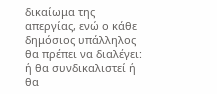δικαίωμα της απεργίας, ενώ ο κάθε δημόσιος υπάλληλος θα πρέπει να διαλέγει: ή θα συνδικαλιστεί ή θα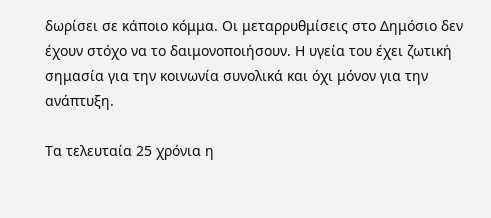δωρίσει σε κάποιο κόμμα. Οι μεταρρυθμίσεις στο Δημόσιο δεν έχουν στόχο να το δαιμονοποιήσουν. Η υγεία του έχει ζωτική σημασία για την κοινωνία συνολικά και όχι μόνον για την ανάπτυξη.

Τα τελευταία 25 χρόνια η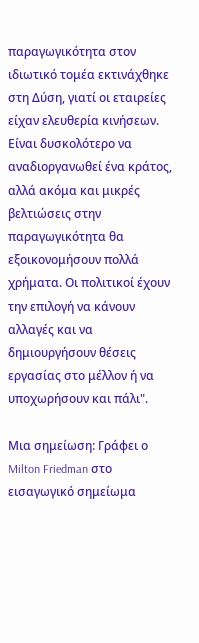παραγωγικότητα στον ιδιωτικό τομέα εκτινάχθηκε στη Δύση, γιατί οι εταιρείες είχαν ελευθερία κινήσεων. Είναι δυσκολότερο να αναδιοργανωθεί ένα κράτος, αλλά ακόμα και μικρές βελτιώσεις στην παραγωγικότητα θα εξοικονομήσουν πολλά χρήματα. Οι πολιτικοί έχουν την επιλογή να κάνουν αλλαγές και να δημιουργήσουν θέσεις εργασίας στο μέλλον ή να υποχωρήσουν και πάλι".

Μια σημείωση: Γράφει ο Milton Friedman στο εισαγωγικό σημείωμα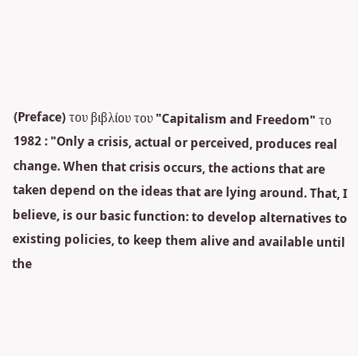(Preface) του βιβλίου του "Capitalism and Freedom" το 1982 : "Only a crisis, actual or perceived, produces real change. When that crisis occurs, the actions that are taken depend on the ideas that are lying around. That, I believe, is our basic function: to develop alternatives to existing policies, to keep them alive and available until the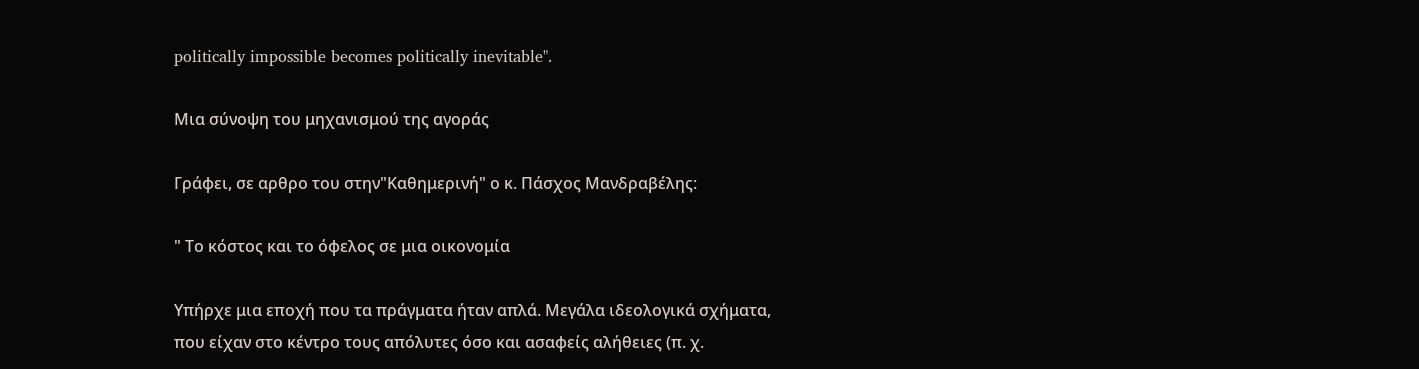politically impossible becomes politically inevitable".

Μια σύνοψη του μηχανισμού της αγοράς

Γράφει, σε αρθρο του στην"Καθημερινή" ο κ. Πάσχος Μανδραβέλης:

" Το κόστος και το όφελος σε μια οικονομία

Υπήρχε μια εποχή που τα πράγματα ήταν απλά. Μεγάλα ιδεολογικά σχήματα, που είχαν στο κέντρο τους απόλυτες όσο και ασαφείς αλήθειες (π. χ.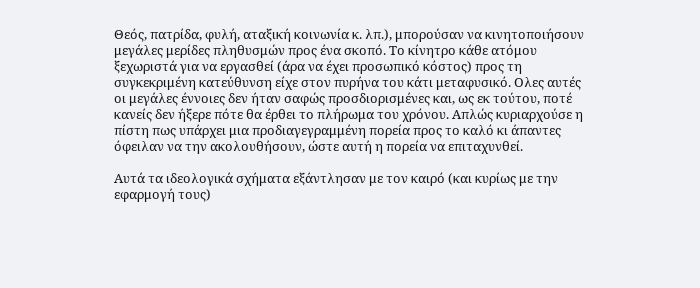Θεός, πατρίδα, φυλή, αταξική κοινωνία κ. λπ.), μπορούσαν να κινητοποιήσουν μεγάλες μερίδες πληθυσμών προς ένα σκοπό. Το κίνητρο κάθε ατόμου ξεχωριστά για να εργασθεί (άρα να έχει προσωπικό κόστος) προς τη συγκεκριμένη κατεύθυνση είχε στον πυρήνα του κάτι μεταφυσικό. Ολες αυτές οι μεγάλες έννοιες δεν ήταν σαφώς προσδιορισμένες και, ως εκ τούτου, ποτέ κανείς δεν ήξερε πότε θα έρθει το πλήρωμα του χρόνου. Απλώς κυριαρχούσε η πίστη πως υπάρχει μια προδιαγεγραμμένη πορεία προς το καλό κι άπαντες όφειλαν να την ακολουθήσουν, ώστε αυτή η πορεία να επιταχυνθεί.

Αυτά τα ιδεολογικά σχήματα εξάντλησαν με τον καιρό (και κυρίως με την εφαρμογή τους)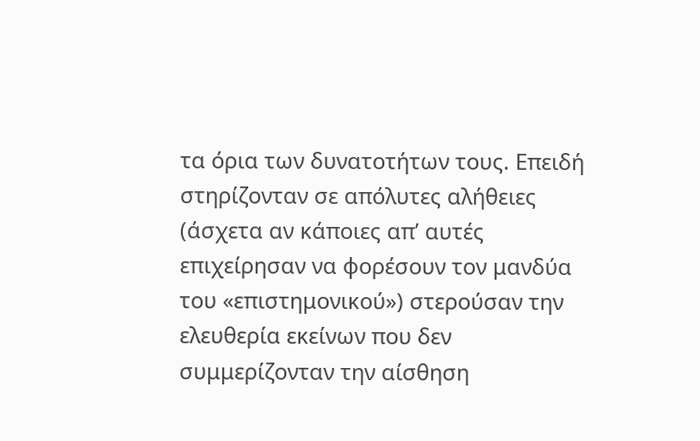τα όρια των δυνατοτήτων τους. Επειδή στηρίζονταν σε απόλυτες αλήθειες (άσχετα αν κάποιες απ’ αυτές επιχείρησαν να φορέσουν τον μανδύα του «επιστημονικού») στερούσαν την ελευθερία εκείνων που δεν συμμερίζονταν την αίσθηση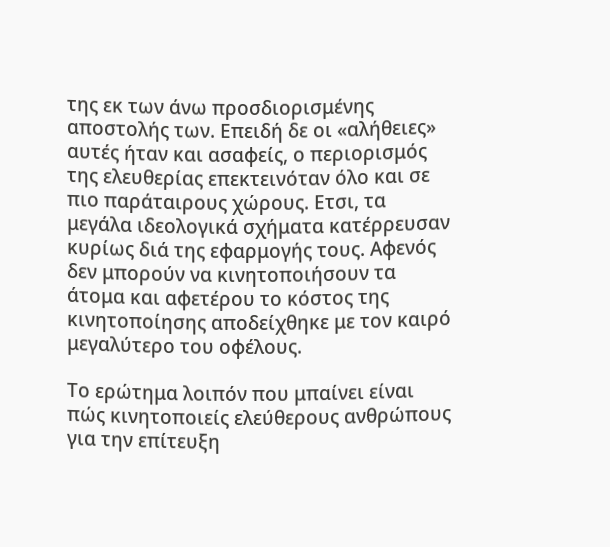της εκ των άνω προσδιορισμένης αποστολής των. Επειδή δε οι «αλήθειες» αυτές ήταν και ασαφείς, ο περιορισμός της ελευθερίας επεκτεινόταν όλο και σε πιο παράταιρους χώρους. Ετσι, τα μεγάλα ιδεολογικά σχήματα κατέρρευσαν κυρίως διά της εφαρμογής τους. Αφενός δεν μπορούν να κινητοποιήσουν τα άτομα και αφετέρου το κόστος της κινητοποίησης αποδείχθηκε με τον καιρό μεγαλύτερο του οφέλους.

Το ερώτημα λοιπόν που μπαίνει είναι πώς κινητοποιείς ελεύθερους ανθρώπους για την επίτευξη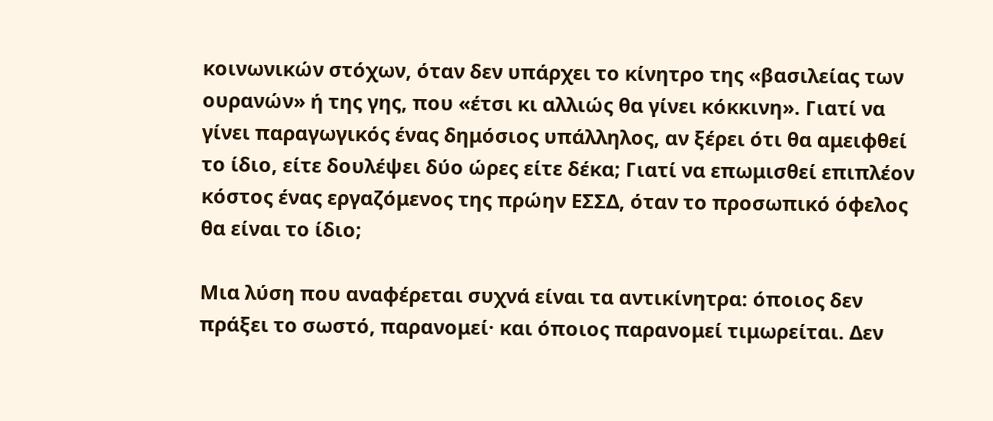κοινωνικών στόχων, όταν δεν υπάρχει το κίνητρο της «βασιλείας των ουρανών» ή της γης, που «έτσι κι αλλιώς θα γίνει κόκκινη». Γιατί να γίνει παραγωγικός ένας δημόσιος υπάλληλος, αν ξέρει ότι θα αμειφθεί το ίδιο, είτε δουλέψει δύο ώρες είτε δέκα; Γιατί να επωμισθεί επιπλέον κόστος ένας εργαζόμενος της πρώην ΕΣΣΔ, όταν το προσωπικό όφελος θα είναι το ίδιο;

Μια λύση που αναφέρεται συχνά είναι τα αντικίνητρα: όποιος δεν πράξει το σωστό, παρανομεί· και όποιος παρανομεί τιμωρείται. Δεν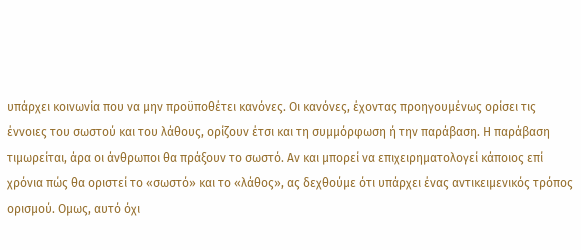υπάρχει κοινωνία που να μην προϋποθέτει κανόνες. Οι κανόνες, έχοντας προηγουμένως ορίσει τις έννοιες του σωστού και του λάθους, ορίζουν έτσι και τη συμμόρφωση ή την παράβαση. Η παράβαση τιμωρείται, άρα οι άνθρωποι θα πράξουν το σωστό. Αν και μπορεί να επιχειρηματολογεί κάποιος επί χρόνια πώς θα οριστεί το «σωστό» και το «λάθος», ας δεχθούμε ότι υπάρχει ένας αντικειμενικός τρόπος ορισμού. Ομως, αυτό όχι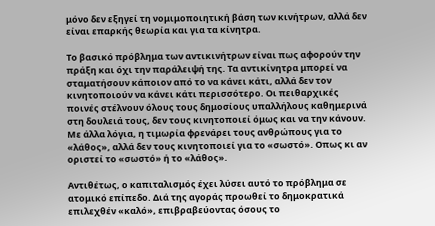μόνο δεν εξηγεί τη νομιμοποιητική βάση των κινήτρων, αλλά δεν είναι επαρκής θεωρία και για τα κίνητρα.

Το βασικό πρόβλημα των αντικινήτρων είναι πως αφορούν την πράξη και όχι την παράλειψή της. Τα αντικίνητρα μπορεί να σταματήσουν κάποιον από το να κάνει κάτι, αλλά δεν τον κινητοποιούν να κάνει κάτι περισσότερο. Οι πειθαρχικές ποινές στέλνουν όλους τους δημοσίους υπαλλήλους καθημερινά στη δουλειά τους, δεν τους κινητοποιεί όμως και να την κάνουν. Με άλλα λόγια, η τιμωρία φρενάρει τους ανθρώπους για το «λάθος», αλλά δεν τους κινητοποιεί για το «σωστό». Οπως κι αν οριστεί το «σωστό» ή το «λάθος».

Αντιθέτως, ο καπιταλισμός έχει λύσει αυτό το πρόβλημα σε ατομικό επίπεδο. Διά της αγοράς προωθεί το δημοκρατικά επιλεχθέν «καλό», επιβραβεύοντας όσους το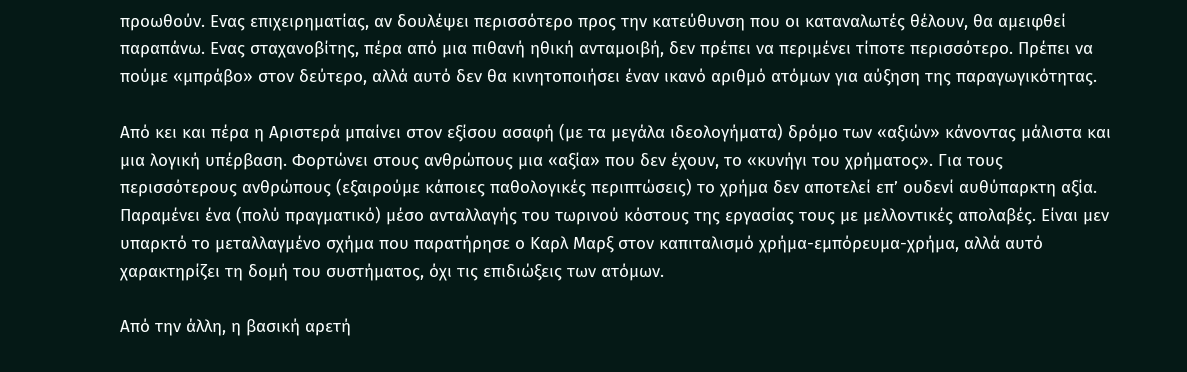προωθούν. Ενας επιχειρηματίας, αν δουλέψει περισσότερο προς την κατεύθυνση που οι καταναλωτές θέλουν, θα αμειφθεί παραπάνω. Ενας σταχανοβίτης, πέρα από μια πιθανή ηθική ανταμοιβή, δεν πρέπει να περιμένει τίποτε περισσότερο. Πρέπει να πούμε «μπράβο» στον δεύτερο, αλλά αυτό δεν θα κινητοποιήσει έναν ικανό αριθμό ατόμων για αύξηση της παραγωγικότητας.

Από κει και πέρα η Αριστερά μπαίνει στον εξίσου ασαφή (με τα μεγάλα ιδεολογήματα) δρόμο των «αξιών» κάνοντας μάλιστα και μια λογική υπέρβαση. Φορτώνει στους ανθρώπους μια «αξία» που δεν έχουν, το «κυνήγι του χρήματος». Για τους περισσότερους ανθρώπους (εξαιρούμε κάποιες παθολογικές περιπτώσεις) το χρήμα δεν αποτελεί επ’ ουδενί αυθύπαρκτη αξία. Παραμένει ένα (πολύ πραγματικό) μέσο ανταλλαγής του τωρινού κόστους της εργασίας τους με μελλοντικές απολαβές. Είναι μεν υπαρκτό το μεταλλαγμένο σχήμα που παρατήρησε ο Καρλ Μαρξ στον καπιταλισμό χρήμα-εμπόρευμα-χρήμα, αλλά αυτό χαρακτηρίζει τη δομή του συστήματος, όχι τις επιδιώξεις των ατόμων.

Από την άλλη, η βασική αρετή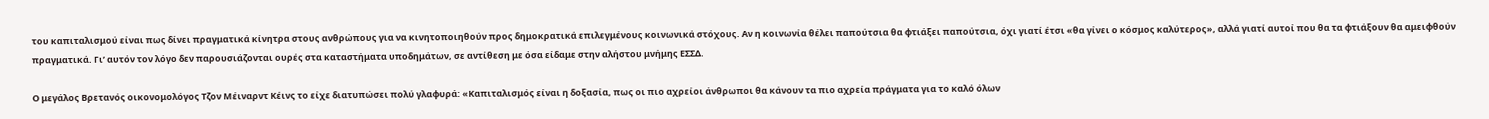του καπιταλισμού είναι πως δίνει πραγματικά κίνητρα στους ανθρώπους για να κινητοποιηθούν προς δημοκρατικά επιλεγμένους κοινωνικά στόχους. Αν η κοινωνία θέλει παπούτσια θα φτιάξει παπούτσια, όχι γιατί έτσι «θα γίνει ο κόσμος καλύτερος», αλλά γιατί αυτοί που θα τα φτιάξουν θα αμειφθούν πραγματικά. Γι’ αυτόν τον λόγο δεν παρουσιάζονται ουρές στα καταστήματα υποδημάτων, σε αντίθεση με όσα είδαμε στην αλήστου μνήμης ΕΣΣΔ.

Ο μεγάλος Βρετανός οικονομολόγος Τζον Μέιναρντ Κέινς το είχε διατυπώσει πολύ γλαφυρά: «Καπιταλισμός είναι η δοξασία, πως οι πιο αχρείοι άνθρωποι θα κάνουν τα πιο αχρεία πράγματα για το καλό όλων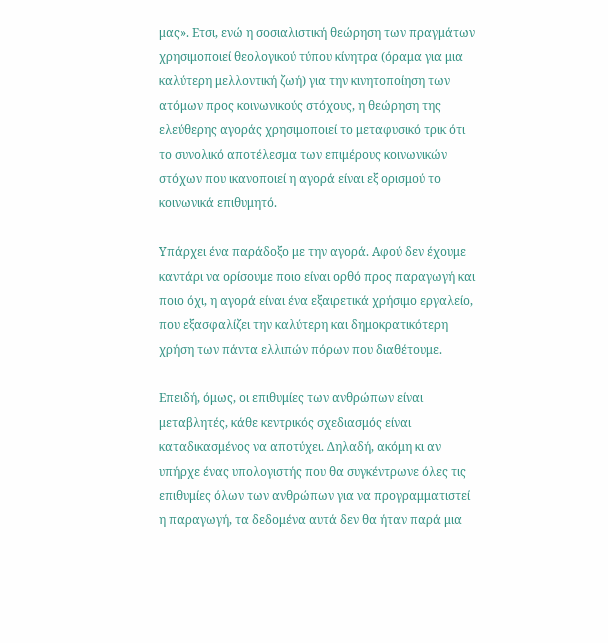μας». Ετσι, ενώ η σοσιαλιστική θεώρηση των πραγμάτων χρησιμοποιεί θεολογικού τύπου κίνητρα (όραμα για μια καλύτερη μελλοντική ζωή) για την κινητοποίηση των ατόμων προς κοινωνικούς στόχους, η θεώρηση της ελεύθερης αγοράς χρησιμοποιεί το μεταφυσικό τρικ ότι το συνολικό αποτέλεσμα των επιμέρους κοινωνικών στόχων που ικανοποιεί η αγορά είναι εξ ορισμού το κοινωνικά επιθυμητό.

Υπάρχει ένα παράδοξο με την αγορά. Αφού δεν έχουμε καντάρι να ορίσουμε ποιο είναι ορθό προς παραγωγή και ποιο όχι, η αγορά είναι ένα εξαιρετικά χρήσιμο εργαλείο, που εξασφαλίζει την καλύτερη και δημοκρατικότερη χρήση των πάντα ελλιπών πόρων που διαθέτουμε.

Επειδή, όμως, οι επιθυμίες των ανθρώπων είναι μεταβλητές, κάθε κεντρικός σχεδιασμός είναι καταδικασμένος να αποτύχει. Δηλαδή, ακόμη κι αν υπήρχε ένας υπολογιστής που θα συγκέντρωνε όλες τις επιθυμίες όλων των ανθρώπων για να προγραμματιστεί η παραγωγή, τα δεδομένα αυτά δεν θα ήταν παρά μια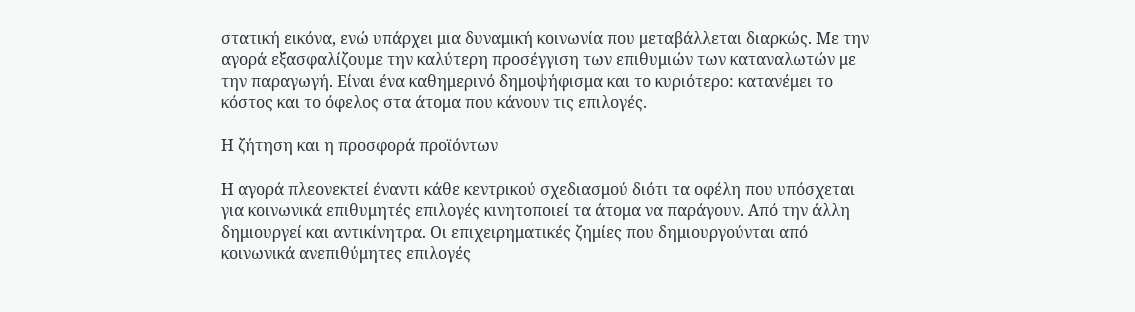στατική εικόνα, ενώ υπάρχει μια δυναμική κοινωνία που μεταβάλλεται διαρκώς. Με την αγορά εξασφαλίζουμε την καλύτερη προσέγγιση των επιθυμιών των καταναλωτών με την παραγωγή. Είναι ένα καθημερινό δημοψήφισμα και το κυριότερο: κατανέμει το κόστος και το όφελος στα άτομα που κάνουν τις επιλογές.

Η ζήτηση και η προσφορά προϊόντων

Η αγορά πλεονεκτεί έναντι κάθε κεντρικού σχεδιασμού διότι τα οφέλη που υπόσχεται για κοινωνικά επιθυμητές επιλογές κινητοποιεί τα άτομα να παράγουν. Από την άλλη δημιουργεί και αντικίνητρα. Οι επιχειρηματικές ζημίες που δημιουργούνται από κοινωνικά ανεπιθύμητες επιλογές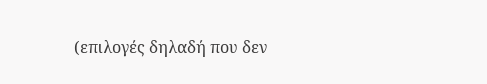(επιλογές δηλαδή που δεν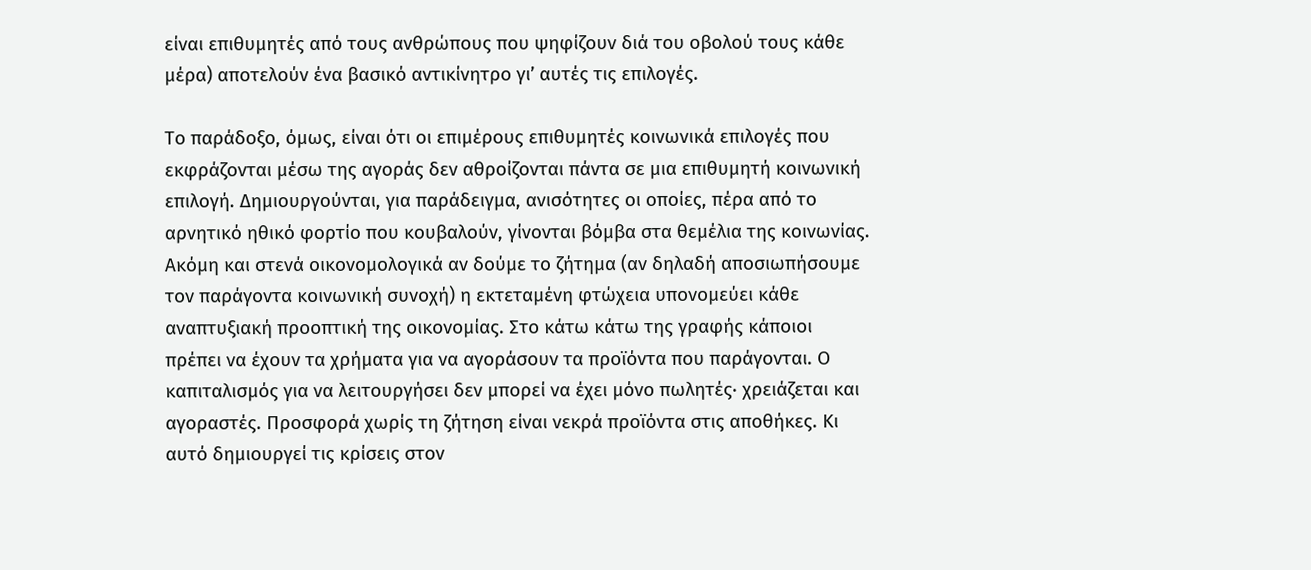είναι επιθυμητές από τους ανθρώπους που ψηφίζουν διά του οβολού τους κάθε μέρα) αποτελούν ένα βασικό αντικίνητρο γι’ αυτές τις επιλογές.

Το παράδοξο, όμως, είναι ότι οι επιμέρους επιθυμητές κοινωνικά επιλογές που εκφράζονται μέσω της αγοράς δεν αθροίζονται πάντα σε μια επιθυμητή κοινωνική επιλογή. Δημιουργούνται, για παράδειγμα, ανισότητες οι οποίες, πέρα από το αρνητικό ηθικό φορτίο που κουβαλούν, γίνονται βόμβα στα θεμέλια της κοινωνίας. Ακόμη και στενά οικονομολογικά αν δούμε το ζήτημα (αν δηλαδή αποσιωπήσουμε τον παράγοντα κοινωνική συνοχή) η εκτεταμένη φτώχεια υπονομεύει κάθε αναπτυξιακή προοπτική της οικονομίας. Στο κάτω κάτω της γραφής κάποιοι πρέπει να έχουν τα χρήματα για να αγοράσουν τα προϊόντα που παράγονται. Ο καπιταλισμός για να λειτουργήσει δεν μπορεί να έχει μόνο πωλητές· χρειάζεται και αγοραστές. Προσφορά χωρίς τη ζήτηση είναι νεκρά προϊόντα στις αποθήκες. Κι αυτό δημιουργεί τις κρίσεις στον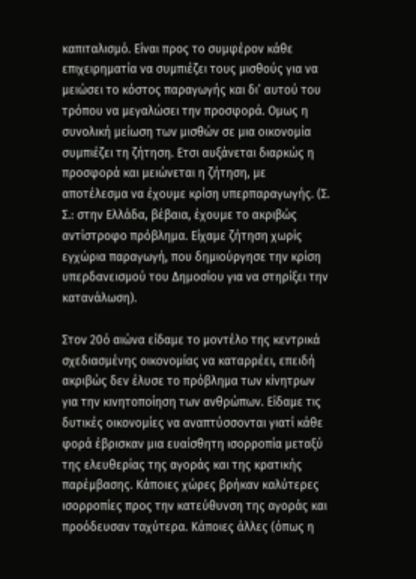καπιταλισμό. Είναι προς το συμφέρον κάθε επιχειρηματία να συμπιέζει τους μισθούς για να μειώσει το κόστος παραγωγής και δι’ αυτού του τρόπου να μεγαλώσει την προσφορά. Ομως η συνολική μείωση των μισθών σε μια οικονομία συμπιέζει τη ζήτηση. Ετσι αυξάνεται διαρκώς η προσφορά και μειώνεται η ζήτηση, με αποτέλεσμα να έχουμε κρίση υπερπαραγωγής. (Σ. Σ.: στην Ελλάδα, βέβαια, έχουμε το ακριβώς αντίστροφο πρόβλημα. Είχαμε ζήτηση χωρίς εγχώρια παραγωγή, που δημιούργησε την κρίση υπερδανεισμού του Δημοσίου για να στηρίξει την κατανάλωση).

Στον 20ό αιώνα είδαμε το μοντέλο της κεντρικά σχεδιασμένης οικονομίας να καταρρέει, επειδή ακριβώς δεν έλυσε το πρόβλημα των κίνητρων για την κινητοποίηση των ανθρώπων. Είδαμε τις δυτικές οικονομίες να αναπτύσσονται γιατί κάθε φορά έβρισκαν μια ευαίσθητη ισορροπία μεταξύ της ελευθερίας της αγοράς και της κρατικής παρέμβασης. Κάποιες χώρες βρήκαν καλύτερες ισορροπίες προς την κατεύθυνση της αγοράς και προόδευσαν ταχύτερα. Κάποιες άλλες (όπως η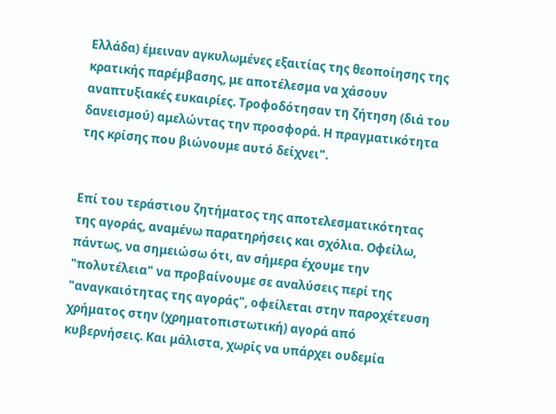Ελλάδα) έμειναν αγκυλωμένες εξαιτίας της θεοποίησης της κρατικής παρέμβασης, με αποτέλεσμα να χάσουν αναπτυξιακές ευκαιρίες. Τροφοδότησαν τη ζήτηση (διά του δανεισμού) αμελώντας την προσφορά. Η πραγματικότητα της κρίσης που βιώνουμε αυτό δείχνει".


Επί του τεράστιου ζητήματος της αποτελεσματικότητας της αγοράς, αναμένω παρατηρήσεις και σχόλια. Οφείλω, πάντως, να σημειώσω ότι, αν σήμερα έχουμε την "πολυτέλεια" να προβαίνουμε σε αναλύσεις περί της "αναγκαιότητας της αγοράς", οφείλεται στην παροχέτευση χρήματος στην (χρηματοπιστωτική) αγορά από κυβερνήσεις. Και μάλιστα, χωρίς να υπάρχει ουδεμία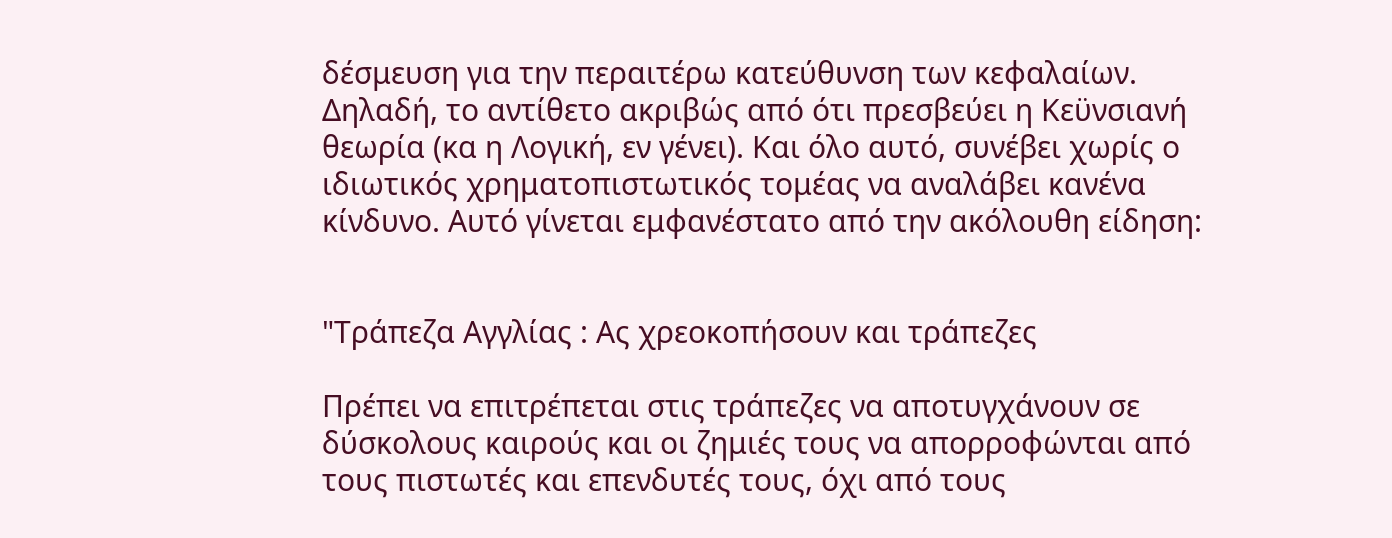δέσμευση για την περαιτέρω κατεύθυνση των κεφαλαίων. Δηλαδή, το αντίθετο ακριβώς από ότι πρεσβεύει η Κεϋνσιανή θεωρία (κα η Λογική, εν γένει). Και όλο αυτό, συνέβει χωρίς ο ιδιωτικός χρηματοπιστωτικός τομέας να αναλάβει κανένα κίνδυνο. Αυτό γίνεται εμφανέστατο από την ακόλουθη είδηση:


"Τράπεζα Αγγλίας : Ας χρεοκοπήσουν και τράπεζες

Πρέπει να επιτρέπεται στις τράπεζες να αποτυγχάνουν σε δύσκολους καιρούς και οι ζημιές τους να απορροφώνται από τους πιστωτές και επενδυτές τους, όχι από τους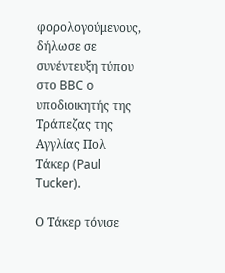φορολογούμενους, δήλωσε σε συνέντευξη τύπου στο BBC o υποδιοικητής της Τράπεζας της Αγγλίας Πολ Τάκερ (Paul Tucker).

Ο Τάκερ τόνισε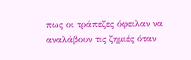πως οι τράπεζες όφειλαν να αναλάβουν τις ζημιές όταν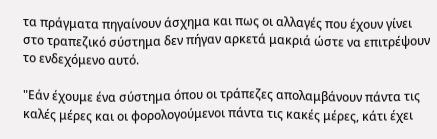τα πράγματα πηγαίνουν άσχημα και πως οι αλλαγές που έχουν γίνει στο τραπεζικό σύστημα δεν πήγαν αρκετά μακριά ώστε να επιτρέψουν το ενδεχόμενο αυτό.

"Εάν έχουμε ένα σύστημα όπου οι τράπεζες απολαμβάνουν πάντα τις καλές μέρες και οι φορολογούμενοι πάντα τις κακές μέρες, κάτι έχει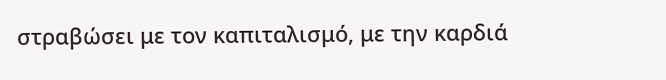στραβώσει με τον καπιταλισμό, με την καρδιά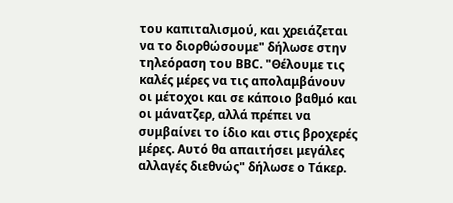του καπιταλισμού, και χρειάζεται να το διορθώσουμε" δήλωσε στην τηλεόραση του BBC. "Θέλουμε τις καλές μέρες να τις απολαμβάνουν οι μέτοχοι και σε κάποιο βαθμό και οι μάνατζερ, αλλά πρέπει να συμβαίνει το ίδιο και στις βροχερές μέρες. Αυτό θα απαιτήσει μεγάλες αλλαγές διεθνώς" δήλωσε ο Τάκερ.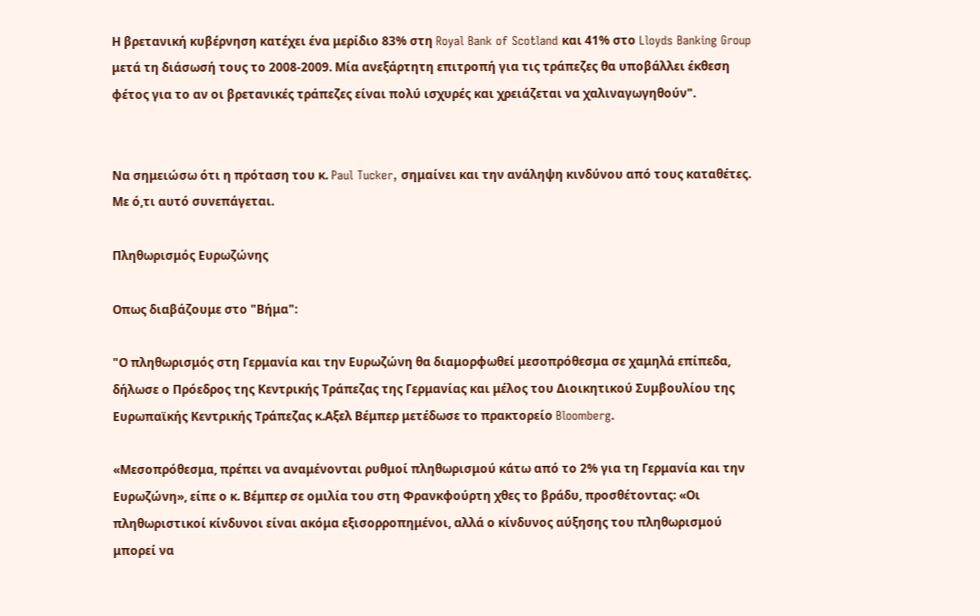Η βρετανική κυβέρνηση κατέχει ένα μερίδιο 83% στη Royal Bank of Scotland και 41% στο Lloyds Banking Group μετά τη διάσωσή τους το 2008-2009. Μία ανεξάρτητη επιτροπή για τις τράπεζες θα υποβάλλει έκθεση φέτος για το αν οι βρετανικές τράπεζες είναι πολύ ισχυρές και χρειάζεται να χαλιναγωγηθούν".


Να σημειώσω ότι η πρόταση του κ. Paul Tucker, σημαίνει και την ανάληψη κινδύνου από τους καταθέτες. Με ό,τι αυτό συνεπάγεται.

Πληθωρισμός Ευρωζώνης

Οπως διαβάζουμε στο "Βήμα":

"Ο πληθωρισμός στη Γερμανία και την Ευρωζώνη θα διαμορφωθεί μεσοπρόθεσμα σε χαμηλά επίπεδα, δήλωσε ο Πρόεδρος της Κεντρικής Τράπεζας της Γερμανίας και μέλος του Διοικητικού Συμβουλίου της Ευρωπαϊκής Κεντρικής Τράπεζας κ.Αξελ Βέμπερ μετέδωσε το πρακτορείο Bloomberg.

«Μεσοπρόθεσμα, πρέπει να αναμένονται ρυθμοί πληθωρισμού κάτω από το 2% για τη Γερμανία και την Ευρωζώνη», είπε ο κ. Βέμπερ σε ομιλία του στη Φρανκφούρτη χθες το βράδυ, προσθέτοντας: «Οι πληθωριστικοί κίνδυνοι είναι ακόμα εξισορροπημένοι, αλλά ο κίνδυνος αύξησης του πληθωρισμού μπορεί να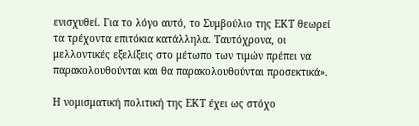ενισχυθεί. Για το λόγο αυτό, το Συμβούλιο της ΕΚΤ θεωρεί τα τρέχοντα επιτόκια κατάλληλα. Ταυτόχρονα, οι μελλοντικές εξελίξεις στο μέτωπο των τιμών πρέπει να παρακολουθούνται και θα παρακολουθούνται προσεκτικά».

Η νομισματική πολιτική της ΕΚΤ έχει ως στόχο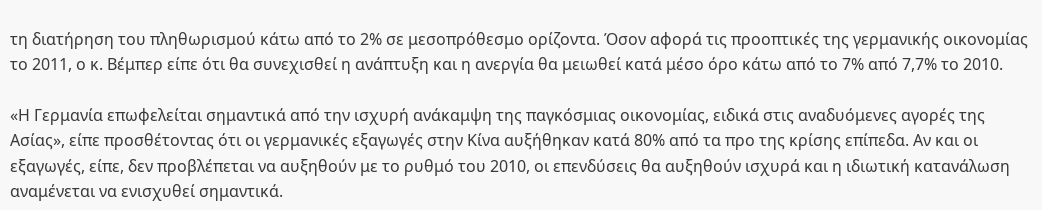τη διατήρηση του πληθωρισμού κάτω από το 2% σε μεσοπρόθεσμο ορίζοντα. Όσον αφορά τις προοπτικές της γερμανικής οικονομίας το 2011, ο κ. Βέμπερ είπε ότι θα συνεχισθεί η ανάπτυξη και η ανεργία θα μειωθεί κατά μέσο όρο κάτω από το 7% από 7,7% το 2010.

«Η Γερμανία επωφελείται σημαντικά από την ισχυρή ανάκαμψη της παγκόσμιας οικονομίας, ειδικά στις αναδυόμενες αγορές της Ασίας», είπε προσθέτοντας ότι οι γερμανικές εξαγωγές στην Κίνα αυξήθηκαν κατά 80% από τα προ της κρίσης επίπεδα. Αν και οι εξαγωγές, είπε, δεν προβλέπεται να αυξηθούν με το ρυθμό του 2010, οι επενδύσεις θα αυξηθούν ισχυρά και η ιδιωτική κατανάλωση αναμένεται να ενισχυθεί σημαντικά.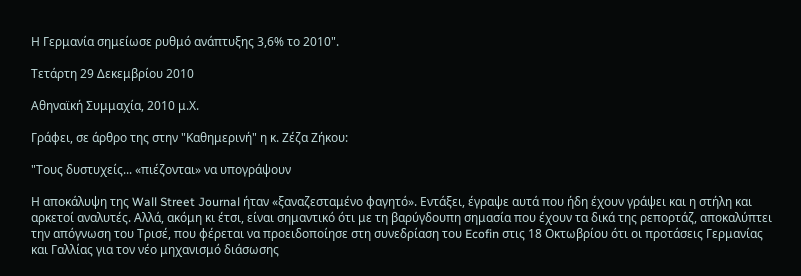Η Γερμανία σημείωσε ρυθμό ανάπτυξης 3,6% το 2010".

Τετάρτη 29 Δεκεμβρίου 2010

Αθηναϊκή Συμμαχία, 2010 μ.Χ.

Γράφει, σε άρθρο της στην "Καθημερινή" η κ. Ζέζα Ζήκου:

"Τους δυστυχείς... «πιέζονται» να υπογράψουν

Η αποκάλυψη της Wall Street Journal ήταν «ξαναζεσταμένο φαγητό». Εντάξει, έγραψε αυτά που ήδη έχουν γράψει και η στήλη και αρκετοί αναλυτές. Αλλά, ακόμη κι έτσι, είναι σημαντικό ότι με τη βαρύγδουπη σημασία που έχουν τα δικά της ρεπορτάζ, αποκαλύπτει την απόγνωση του Τρισέ, που φέρεται να προειδοποίησε στη συνεδρίαση του Ecofin στις 18 Οκτωβρίου ότι οι προτάσεις Γερμανίας και Γαλλίας για τον νέο μηχανισμό διάσωσης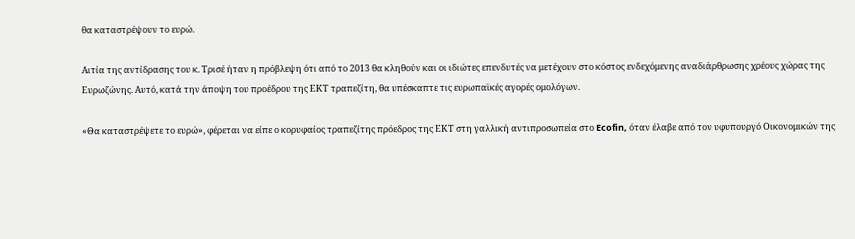θα καταστρέψουν το ευρώ.

Αιτία της αντίδρασης του κ. Τρισέ ήταν η πρόβλεψη ότι από το 2013 θα κληθούν και οι ιδιώτες επενδυτές να μετέχουν στο κόστος ενδεχόμενης αναδιάρθρωσης χρέους χώρας της Ευρωζώνης. Αυτό, κατά την άποψη του προέδρου της ΕΚΤ τραπεζίτη, θα υπέσκαπτε τις ευρωπαϊκές αγορές ομολόγων.

«Θα καταστρέψετε το ευρώ», φέρεται να είπε ο κορυφαίος τραπεζίτης πρόεδρος της ΕΚΤ στη γαλλική αντιπροσωπεία στο Ecofin, όταν έλαβε από τον υφυπουργό Οικονομικών της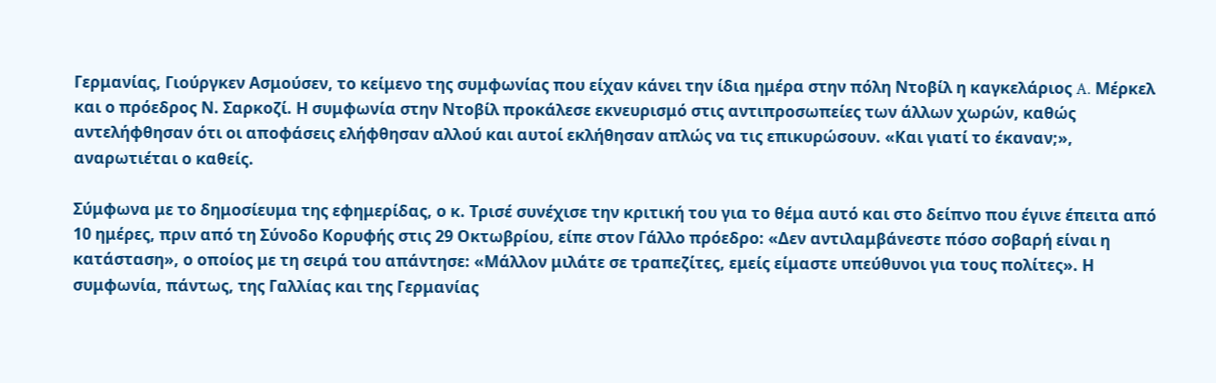Γερμανίας, Γιούργκεν Ασμούσεν, το κείμενο της συμφωνίας που είχαν κάνει την ίδια ημέρα στην πόλη Ντοβίλ η καγκελάριος A. Μέρκελ και ο πρόεδρος Ν. Σαρκοζί. Η συμφωνία στην Ντοβίλ προκάλεσε εκνευρισμό στις αντιπροσωπείες των άλλων χωρών, καθώς αντελήφθησαν ότι οι αποφάσεις ελήφθησαν αλλού και αυτοί εκλήθησαν απλώς να τις επικυρώσουν. «Και γιατί το έκαναν;», αναρωτιέται ο καθείς.

Σύμφωνα με το δημοσίευμα της εφημερίδας, ο κ. Τρισέ συνέχισε την κριτική του για το θέμα αυτό και στο δείπνο που έγινε έπειτα από 10 ημέρες, πριν από τη Σύνοδο Κορυφής στις 29 Οκτωβρίου, είπε στον Γάλλο πρόεδρο: «Δεν αντιλαμβάνεστε πόσο σοβαρή είναι η κατάσταση», ο οποίος με τη σειρά του απάντησε: «Μάλλον μιλάτε σε τραπεζίτες, εμείς είμαστε υπεύθυνοι για τους πολίτες». Η συμφωνία, πάντως, της Γαλλίας και της Γερμανίας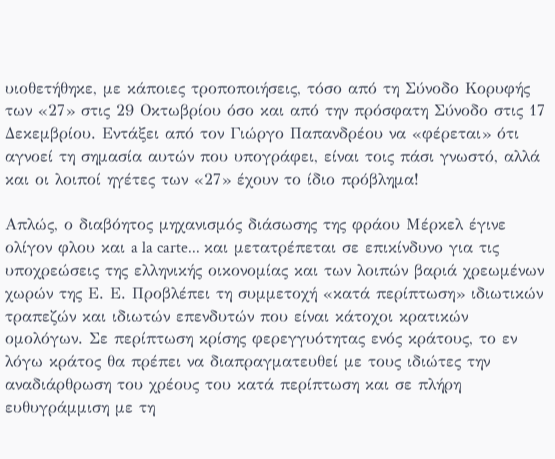υιοθετήθηκε, με κάποιες τροποποιήσεις, τόσο από τη Σύνοδο Κορυφής των «27» στις 29 Οκτωβρίου όσο και από την πρόσφατη Σύνοδο στις 17 Δεκεμβρίου. Εντάξει από τον Γιώργο Παπανδρέου να «φέρεται» ότι αγνοεί τη σημασία αυτών που υπογράφει, είναι τοις πάσι γνωστό, αλλά και οι λοιποί ηγέτες των «27» έχουν το ίδιο πρόβλημα!

Απλώς, ο διαβόητος μηχανισμός διάσωσης της φράου Μέρκελ έγινε ολίγον φλου και a la carte... και μετατρέπεται σε επικίνδυνο για τις υποχρεώσεις της ελληνικής οικονομίας και των λοιπών βαριά χρεωμένων χωρών της Ε. Ε. Προβλέπει τη συμμετοχή «κατά περίπτωση» ιδιωτικών τραπεζών και ιδιωτών επενδυτών που είναι κάτοχοι κρατικών ομολόγων. Σε περίπτωση κρίσης φερεγγυότητας ενός κράτους, το εν λόγω κράτος θα πρέπει να διαπραγματευθεί με τους ιδιώτες την αναδιάρθρωση του χρέους του κατά περίπτωση και σε πλήρη ευθυγράμμιση με τη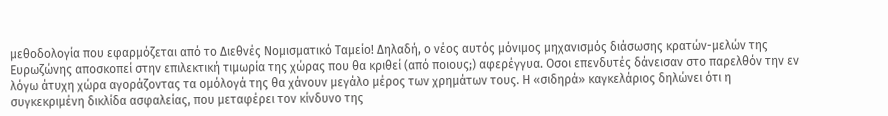μεθοδολογία που εφαρμόζεται από το Διεθνές Νομισματικό Ταμείο! Δηλαδή, ο νέος αυτός μόνιμος μηχανισμός διάσωσης κρατών-μελών της Ευρωζώνης αποσκοπεί στην επιλεκτική τιμωρία της χώρας που θα κριθεί (από ποιους;) αφερέγγυα. Οσοι επενδυτές δάνεισαν στο παρελθόν την εν λόγω άτυχη χώρα αγοράζοντας τα ομόλογά της θα χάνουν μεγάλο μέρος των χρημάτων τους. Η «σιδηρά» καγκελάριος δηλώνει ότι η συγκεκριμένη δικλίδα ασφαλείας, που μεταφέρει τον κίνδυνο της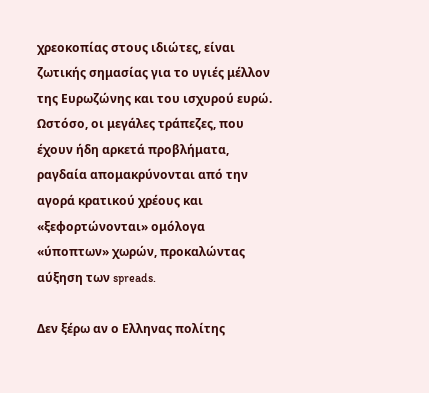χρεοκοπίας στους ιδιώτες, είναι ζωτικής σημασίας για το υγιές μέλλον της Ευρωζώνης και του ισχυρού ευρώ. Ωστόσο, οι μεγάλες τράπεζες, που έχουν ήδη αρκετά προβλήματα, ραγδαία απομακρύνονται από την αγορά κρατικού χρέους και «ξεφορτώνονται» ομόλογα «ύποπτων» χωρών, προκαλώντας αύξηση των spreads.

Δεν ξέρω αν ο Ελληνας πολίτης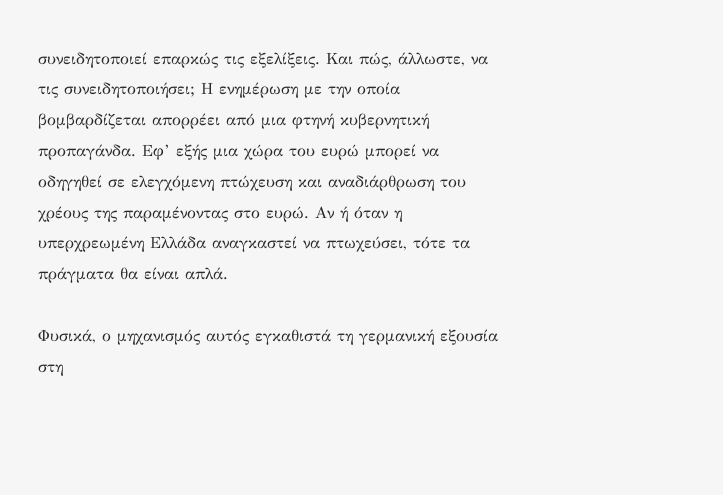συνειδητοποιεί επαρκώς τις εξελίξεις. Και πώς, άλλωστε, να τις συνειδητοποιήσει; Η ενημέρωση με την οποία βομβαρδίζεται απορρέει από μια φτηνή κυβερνητική προπαγάνδα. Εφ’ εξής μια χώρα του ευρώ μπορεί να οδηγηθεί σε ελεγχόμενη πτώχευση και αναδιάρθρωση του χρέους της παραμένοντας στο ευρώ. Αν ή όταν η υπερχρεωμένη Ελλάδα αναγκαστεί να πτωχεύσει, τότε τα πράγματα θα είναι απλά.

Φυσικά, ο μηχανισμός αυτός εγκαθιστά τη γερμανική εξουσία στη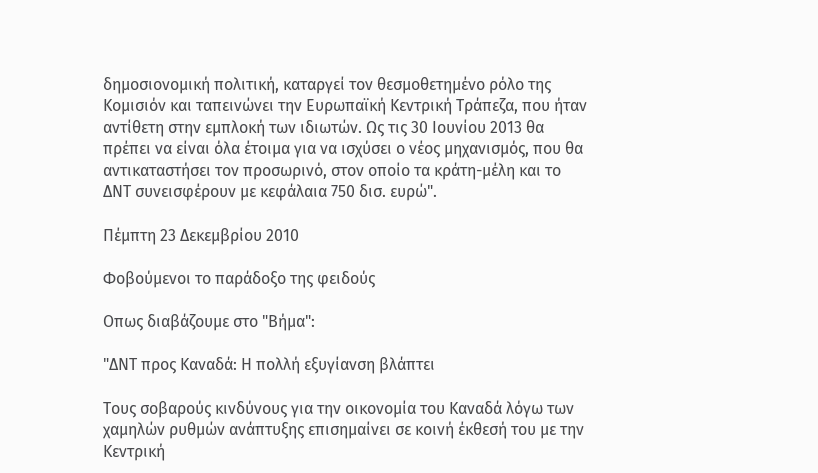δημοσιονομική πολιτική, καταργεί τον θεσμοθετημένο ρόλο της Kομισιόν και ταπεινώνει την Eυρωπαϊκή Kεντρική Tράπεζα, που ήταν αντίθετη στην εμπλοκή των ιδιωτών. Ως τις 30 Ιουνίου 2013 θα πρέπει να είναι όλα έτοιμα για να ισχύσει ο νέος μηχανισμός, που θα αντικαταστήσει τον προσωρινό, στον οποίο τα κράτη-μέλη και το ΔΝΤ συνεισφέρουν με κεφάλαια 750 δισ. ευρώ".

Πέμπτη 23 Δεκεμβρίου 2010

Φοβούμενοι το παράδοξο της φειδούς

Οπως διαβάζουμε στο "Βήμα":

"ΔΝΤ προς Καναδά: Η πολλή εξυγίανση βλάπτει

Τους σοβαρούς κινδύνους για την οικονομία του Καναδά λόγω των χαμηλών ρυθμών ανάπτυξης επισημαίνει σε κοινή έκθεσή του με την Κεντρική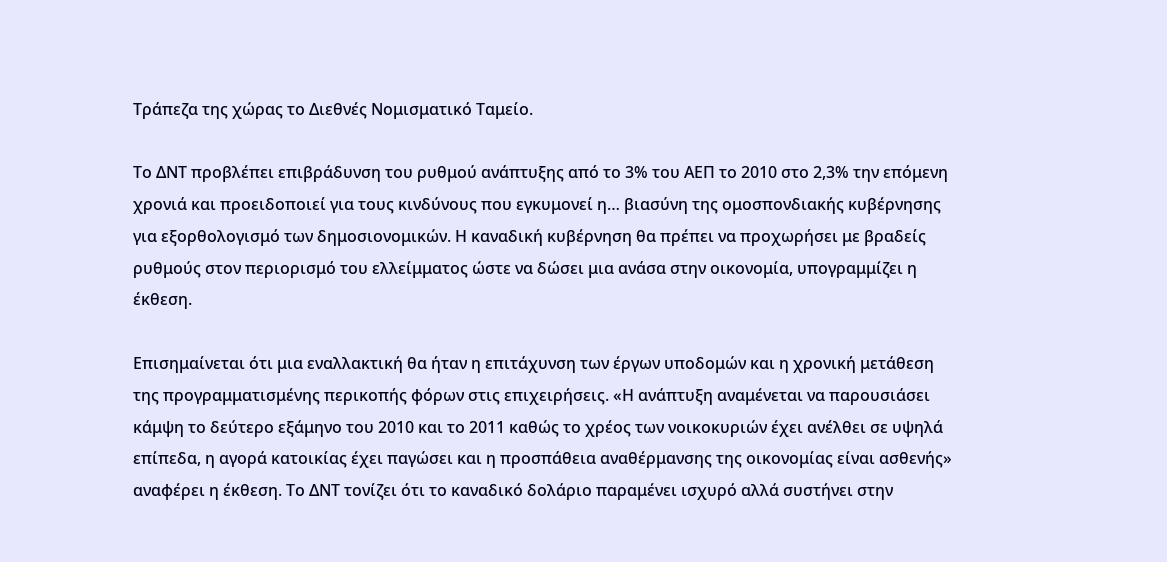Τράπεζα της χώρας το Διεθνές Νομισματικό Ταμείο.

Το ΔΝΤ προβλέπει επιβράδυνση του ρυθμού ανάπτυξης από το 3% του ΑΕΠ το 2010 στο 2,3% την επόμενη χρονιά και προειδοποιεί για τους κινδύνους που εγκυμονεί η… βιασύνη της ομοσπονδιακής κυβέρνησης για εξορθολογισμό των δημοσιονομικών. Η καναδική κυβέρνηση θα πρέπει να προχωρήσει με βραδείς ρυθμούς στον περιορισμό του ελλείμματος ώστε να δώσει μια ανάσα στην οικονομία, υπογραμμίζει η έκθεση.

Επισημαίνεται ότι μια εναλλακτική θα ήταν η επιτάχυνση των έργων υποδομών και η χρονική μετάθεση της προγραμματισμένης περικοπής φόρων στις επιχειρήσεις. «Η ανάπτυξη αναμένεται να παρουσιάσει κάμψη το δεύτερο εξάμηνο του 2010 και το 2011 καθώς το χρέος των νοικοκυριών έχει ανέλθει σε υψηλά επίπεδα, η αγορά κατοικίας έχει παγώσει και η προσπάθεια αναθέρμανσης της οικονομίας είναι ασθενής» αναφέρει η έκθεση. Το ΔΝΤ τονίζει ότι το καναδικό δολάριο παραμένει ισχυρό αλλά συστήνει στην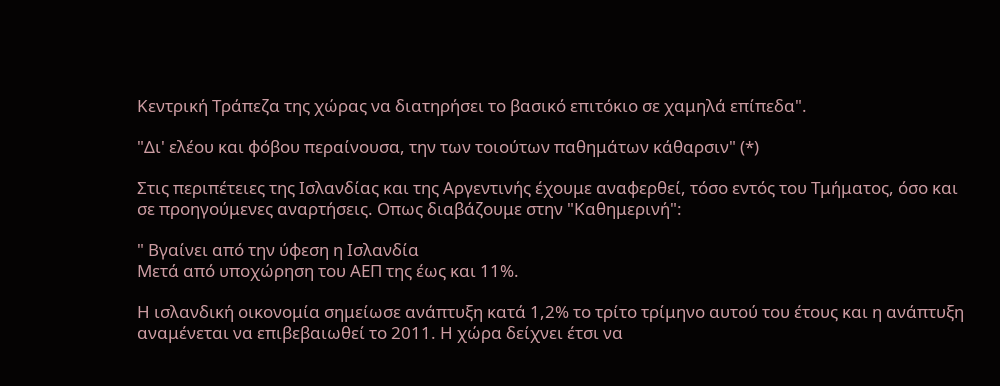Κεντρική Τράπεζα της χώρας να διατηρήσει το βασικό επιτόκιο σε χαμηλά επίπεδα".

"Δι' ελέου και φόβου περαίνουσα, την των τοιούτων παθημάτων κάθαρσιν" (*)

Στις περιπέτειες της Ισλανδίας και της Αργεντινής έχουμε αναφερθεί, τόσο εντός του Τμήματος, όσο και σε προηγούμενες αναρτήσεις. Οπως διαβάζουμε στην "Καθημερινή":

" Βγαίνει από την ύφεση η Ισλανδία
Μετά από υποχώρηση του ΑΕΠ της έως και 11%.

Η ισλανδική οικονομία σημείωσε ανάπτυξη κατά 1,2% το τρίτο τρίμηνο αυτού του έτους και η ανάπτυξη αναμένεται να επιβεβαιωθεί το 2011. Η χώρα δείχνει έτσι να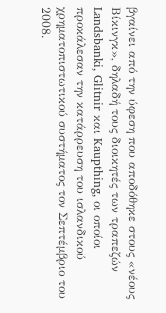βγαίνει από την ύφεση που αποδόθηκε στους «νέους Βίκινγκ», δηλαδή τους διοικητές των τραπεζών Landsbanki, Glitnir και Kaupthing, οι οποίοι προκάλεσαν την κατάρρευση του ισλανδικού χρηματοπιστωτικού συστήματος τον Σεπτέμβριο του 2008.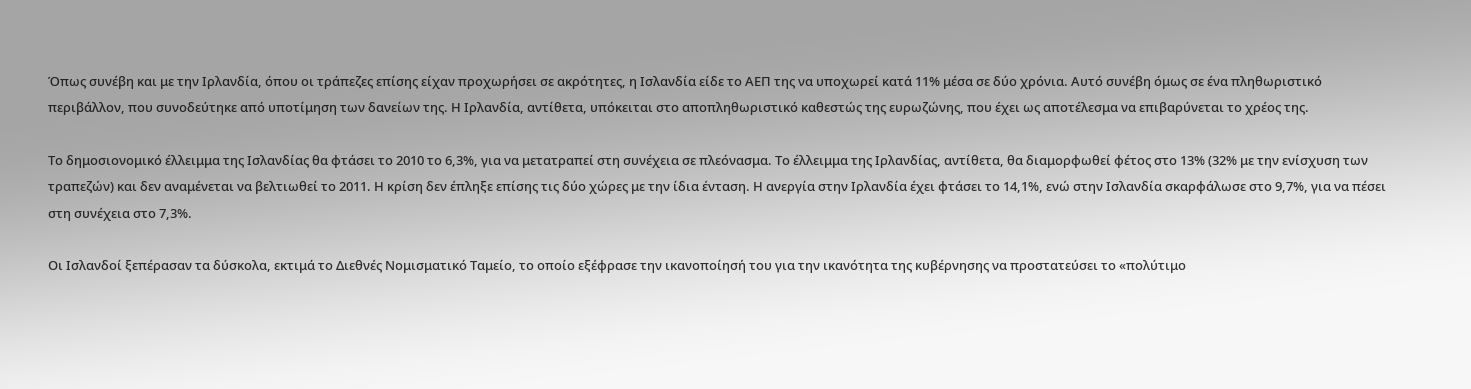Όπως συνέβη και με την Ιρλανδία, όπου οι τράπεζες επίσης είχαν προχωρήσει σε ακρότητες, η Ισλανδία είδε το ΑΕΠ της να υποχωρεί κατά 11% μέσα σε δύο χρόνια. Αυτό συνέβη όμως σε ένα πληθωριστικό περιβάλλον, που συνοδεύτηκε από υποτίμηση των δανείων της. Η Ιρλανδία, αντίθετα, υπόκειται στο αποπληθωριστικό καθεστώς της ευρωζώνης, που έχει ως αποτέλεσμα να επιβαρύνεται το χρέος της.

Το δημοσιονομικό έλλειμμα της Ισλανδίας θα φτάσει το 2010 το 6,3%, για να μετατραπεί στη συνέχεια σε πλεόνασμα. Το έλλειμμα της Ιρλανδίας, αντίθετα, θα διαμορφωθεί φέτος στο 13% (32% με την ενίσχυση των τραπεζών) και δεν αναμένεται να βελτιωθεί το 2011. Η κρίση δεν έπληξε επίσης τις δύο χώρες με την ίδια ένταση. Η ανεργία στην Ιρλανδία έχει φτάσει το 14,1%, ενώ στην Ισλανδία σκαρφάλωσε στο 9,7%, για να πέσει στη συνέχεια στο 7,3%.

Οι Ισλανδοί ξεπέρασαν τα δύσκολα, εκτιμά το Διεθνές Νομισματικό Ταμείο, το οποίο εξέφρασε την ικανοποίησή του για την ικανότητα της κυβέρνησης να προστατεύσει το «πολύτιμο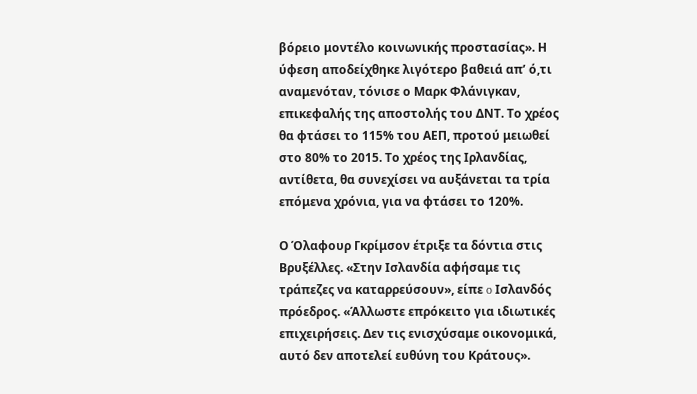βόρειο μοντέλο κοινωνικής προστασίας». Η ύφεση αποδείχθηκε λιγότερο βαθειά απ’ ό,τι αναμενόταν, τόνισε ο Μαρκ Φλάνιγκαν, επικεφαλής της αποστολής του ΔΝΤ. Το χρέος θα φτάσει το 115% του ΑΕΠ, προτού μειωθεί στο 80% το 2015. Το χρέος της Ιρλανδίας, αντίθετα, θα συνεχίσει να αυξάνεται τα τρία επόμενα χρόνια, για να φτάσει το 120%.

Ο Όλαφουρ Γκρίμσον έτριξε τα δόντια στις Βρυξέλλες. «Στην Ισλανδία αφήσαμε τις τράπεζες να καταρρεύσουν», είπε o Ισλανδός πρόεδρος. «Άλλωστε επρόκειτο για ιδιωτικές επιχειρήσεις. Δεν τις ενισχύσαμε οικονομικά, αυτό δεν αποτελεί ευθύνη του Κράτους».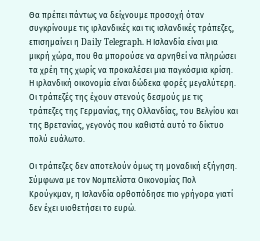Θα πρέπει πάντως να δείχνουμε προσοχή όταν συγκρίνουμε τις ιρλανδικές και τις ισλανδικές τράπεζες, επισημαίνει η Daily Telegraph. Η Ισλανδία είναι μια μικρή χώρα, που θα μπορούσε να αρνηθεί να πληρώσει τα χρέη της χωρίς να προκαλέσει μια παγκόσμια κρίση. Η ιρλανδική οικονομία είναι δώδεκα φορές μεγαλύτερη. Οι τράπεζές της έχουν στενούς δεσμούς με τις τράπεζες της Γερμανίας, της Ολλανδίας, του Βελγίου και της Βρετανίας, γεγονός που καθιστά αυτό το δίκτυο πολύ ευάλωτο.

Οι τράπεζες δεν αποτελούν όμως τη μοναδική εξήγηση. Σύμφωνα με τον Νομπελίστα Οικονομίας Πολ Κρούγκμαν, η Ισλανδία ορθοπόδησε πιο γρήγορα γιατί δεν έχει υιοθετήσει το ευρώ.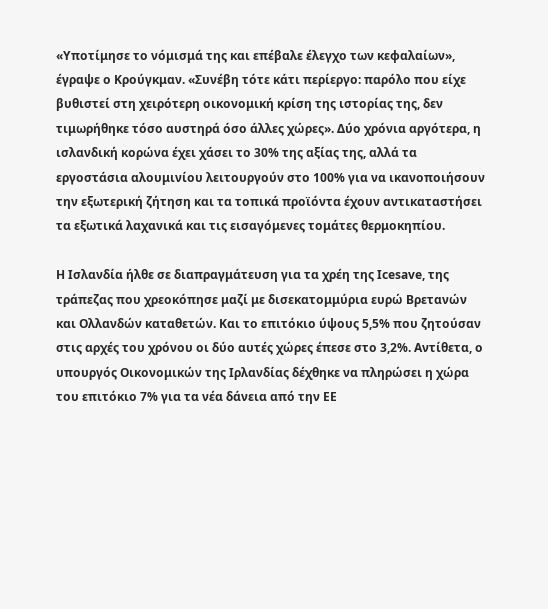«Υποτίμησε το νόμισμά της και επέβαλε έλεγχο των κεφαλαίων», έγραψε ο Κρούγκμαν. «Συνέβη τότε κάτι περίεργο: παρόλο που είχε βυθιστεί στη χειρότερη οικονομική κρίση της ιστορίας της, δεν τιμωρήθηκε τόσο αυστηρά όσο άλλες χώρες». Δύο χρόνια αργότερα, η ισλανδική κορώνα έχει χάσει το 30% της αξίας της, αλλά τα εργοστάσια αλουμινίου λειτουργούν στο 100% για να ικανοποιήσουν την εξωτερική ζήτηση και τα τοπικά προϊόντα έχουν αντικαταστήσει τα εξωτικά λαχανικά και τις εισαγόμενες τομάτες θερμοκηπίου.

Η Ισλανδία ήλθε σε διαπραγμάτευση για τα χρέη της Icesave, της τράπεζας που χρεοκόπησε μαζί με δισεκατομμύρια ευρώ Βρετανών και Ολλανδών καταθετών. Και το επιτόκιο ύψους 5,5% που ζητούσαν στις αρχές του χρόνου οι δύο αυτές χώρες έπεσε στο 3,2%. Αντίθετα, ο υπουργός Οικονομικών της Ιρλανδίας δέχθηκε να πληρώσει η χώρα του επιτόκιο 7% για τα νέα δάνεια από την ΕΕ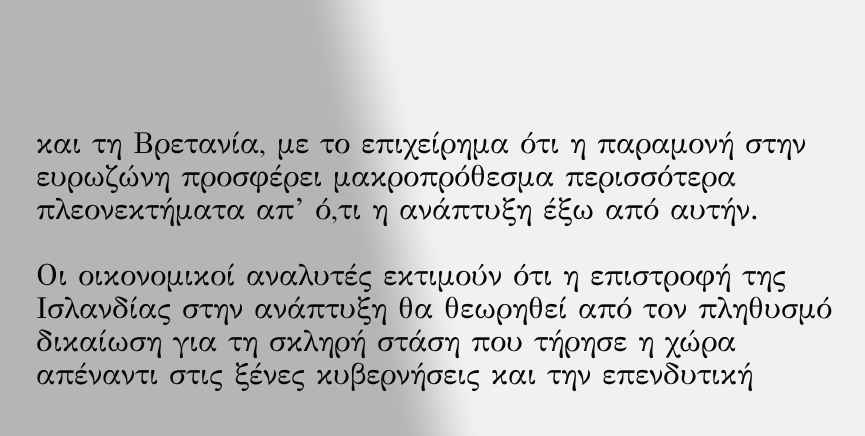και τη Βρετανία, με το επιχείρημα ότι η παραμονή στην ευρωζώνη προσφέρει μακροπρόθεσμα περισσότερα πλεονεκτήματα απ’ ό,τι η ανάπτυξη έξω από αυτήν.

Οι οικονομικοί αναλυτές εκτιμούν ότι η επιστροφή της Ισλανδίας στην ανάπτυξη θα θεωρηθεί από τον πληθυσμό δικαίωση για τη σκληρή στάση που τήρησε η χώρα απέναντι στις ξένες κυβερνήσεις και την επενδυτική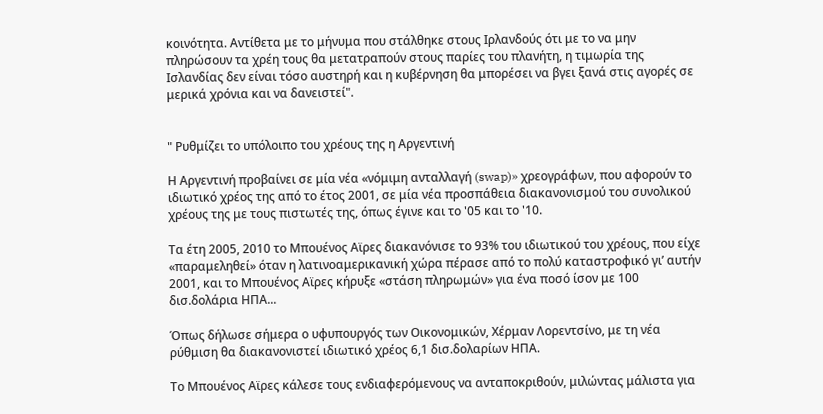κοινότητα. Αντίθετα με το μήνυμα που στάλθηκε στους Ιρλανδούς ότι με το να μην πληρώσουν τα χρέη τους θα μετατραπούν στους παρίες του πλανήτη, η τιμωρία της Ισλανδίας δεν είναι τόσο αυστηρή και η κυβέρνηση θα μπορέσει να βγει ξανά στις αγορές σε μερικά χρόνια και να δανειστεί".


" Ρυθμίζει το υπόλοιπο του χρέους της η Αργεντινή

Η Αργεντινή προβαίνει σε μία νέα «νόμιμη ανταλλαγή (swap)» χρεογράφων, που αφορούν το ιδιωτικό χρέος της από το έτος 2001, σε μία νέα προσπάθεια διακανονισμού του συνολικού χρέους της με τους πιστωτές της, όπως έγινε και το '05 και το '10.

Τα έτη 2005, 2010 το Μπουένος Αϊρες διακανόνισε το 93% του ιδιωτικού του χρέους, που είχε «παραμεληθεί» όταν η λατινοαμερικανική χώρα πέρασε από το πολύ καταστροφικό γι’ αυτήν 2001, και το Μπουένος Αϊρες κήρυξε «στάση πληρωμών» για ένα ποσό ίσον με 100 δισ.δολάρια ΗΠΑ...

Όπως δήλωσε σήμερα ο υφυπουργός των Οικονομικών, Χέρμαν Λορεντσίνο, με τη νέα ρύθμιση θα διακανονιστεί ιδιωτικό χρέος 6,1 δισ.δολαρίων ΗΠΑ.

Το Μπουένος Αϊρες κάλεσε τους ενδιαφερόμενους να ανταποκριθούν, μιλώντας μάλιστα για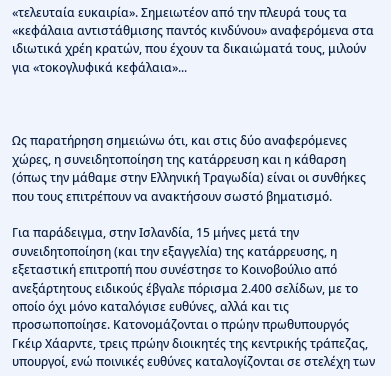«τελευταία ευκαιρία». Σημειωτέον από την πλευρά τους τα «κεφάλαια αντιστάθμισης παντός κινδύνου» αναφερόμενα στα ιδιωτικά χρέη κρατών, που έχουν τα δικαιώματά τους, μιλούν για «τοκογλυφικά κεφάλαια»...



Ως παρατήρηση σημειώνω ότι, και στις δύο αναφερόμενες χώρες, η συνειδητοποίηση της κατάρρευση και η κάθαρση (όπως την μάθαμε στην Ελληνική Τραγωδία) είναι οι συνθήκες που τους επιτρέπουν να ανακτήσουν σωστό βηματισμό.

Για παράδειγμα, στην Ισλανδία, 15 μήνες μετά την συνειδητοποίηση (και την εξαγγελία) της κατάρρευσης, η εξεταστική επιτροπή που συνέστησε το Κοινοβούλιο από ανεξάρτητους ειδικούς έβγαλε πόρισμα 2.400 σελίδων, με το οποίο όχι μόνο καταλόγισε ευθύνες, αλλά και τις προσωποποίησε. Κατονομάζονται ο πρώην πρωθυπουργός Γκέιρ Χάαρντε, τρεις πρώην διοικητές της κεντρικής τράπεζας, υπουργοί, ενώ ποινικές ευθύνες καταλογίζονται σε στελέχη των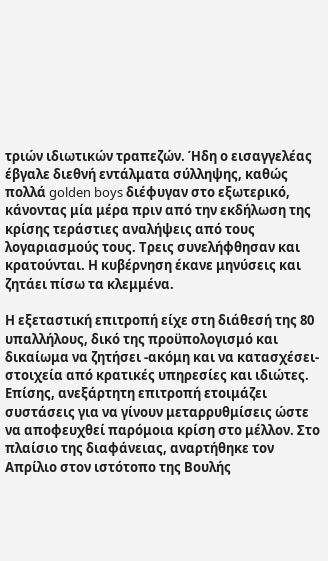τριών ιδιωτικών τραπεζών. Ήδη ο εισαγγελέας έβγαλε διεθνή εντάλματα σύλληψης, καθώς πολλά golden boys διέφυγαν στο εξωτερικό, κάνοντας μία μέρα πριν από την εκδήλωση της κρίσης τεράστιες αναλήψεις από τους λογαριασμούς τους. Τρεις συνελήφθησαν και κρατούνται. Η κυβέρνηση έκανε μηνύσεις και ζητάει πίσω τα κλεμμένα.

Η εξεταστική επιτροπή είχε στη διάθεσή της 80 υπαλλήλους, δικό της προϋπολογισμό και δικαίωμα να ζητήσει -ακόμη και να κατασχέσει- στοιχεία από κρατικές υπηρεσίες και ιδιώτες. Επίσης, ανεξάρτητη επιτροπή ετοιμάζει συστάσεις για να γίνουν μεταρρυθμίσεις ώστε να αποφευχθεί παρόμοια κρίση στο μέλλον. Στο πλαίσιο της διαφάνειας, αναρτήθηκε τον Απρίλιο στον ιστότοπο της Βουλής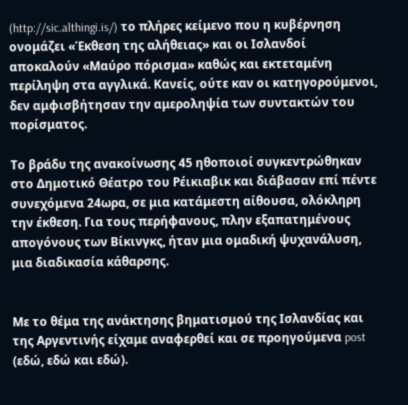(http://sic.althingi.is/) το πλήρες κείμενο που η κυβέρνηση ονομάζει «Έκθεση της αλήθειας» και οι Ισλανδοί αποκαλούν «Μαύρο πόρισμα» καθώς και εκτεταμένη περίληψη στα αγγλικά. Κανείς, ούτε καν οι κατηγορούμενοι, δεν αμφισβήτησαν την αμεροληψία των συντακτών του πορίσματος.

Το βράδυ της ανακοίνωσης 45 ηθοποιοί συγκεντρώθηκαν στο Δημοτικό Θέατρο του Ρέικιαβικ και διάβασαν επί πέντε συνεχόμενα 24ωρα, σε μια κατάμεστη αίθουσα, ολόκληρη την έκθεση. Για τους περήφανους, πλην εξαπατημένους απογόνους των Βίκινγκς, ήταν μια ομαδική ψυχανάλυση, μια διαδικασία κάθαρσης.


Με το θέμα της ανάκτησης βηματισμού της Ισλανδίας και της Αργεντινής είχαμε αναφερθεί και σε προηγούμενα post (εδώ, εδώ και εδώ).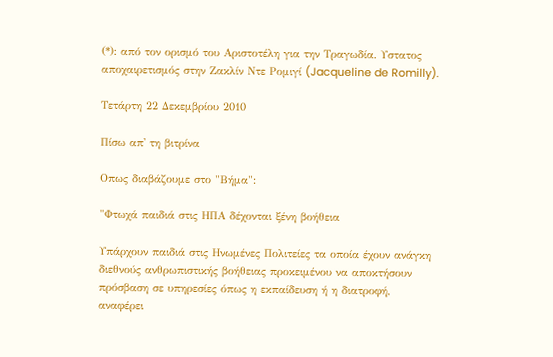(*): από τον ορισμό του Αριστοτέλη για την Τραγωδία. Υστατος αποχαιρετισμός στην Ζακλίν Ντε Ρομιγί (Jacqueline de Romilly).

Τετάρτη 22 Δεκεμβρίου 2010

Πίσω απ' τη βιτρίνα

Οπως διαβάζουμε στο "Βήμα":

"Φτωχά παιδιά στις ΗΠΑ δέχονται ξένη βοήθεια

Υπάρχουν παιδιά στις Ηνωμένες Πολιτείες τα οποία έχουν ανάγκη διεθνούς ανθρωπιστικής βοήθειας προκειμένου να αποκτήσουν πρόσβαση σε υπηρεσίες όπως η εκπαίδευση ή η διατροφή, αναφέρει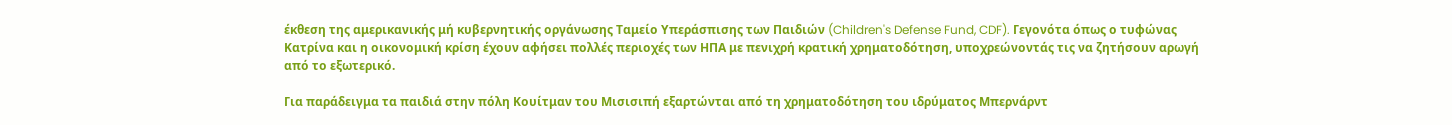έκθεση της αμερικανικής μή κυβερνητικής οργάνωσης Ταμείο Υπεράσπισης των Παιδιών (Children's Defense Fund, CDF). Γεγονότα όπως ο τυφώνας Κατρίνα και η οικονομική κρίση έχουν αφήσει πολλές περιοχές των ΗΠΑ με πενιχρή κρατική χρηματοδότηση, υποχρεώνοντάς τις να ζητήσουν αρωγή από το εξωτερικό.

Για παράδειγμα τα παιδιά στην πόλη Κουίτμαν του Μισισιπή εξαρτώνται από τη χρηματοδότηση του ιδρύματος Μπερνάρντ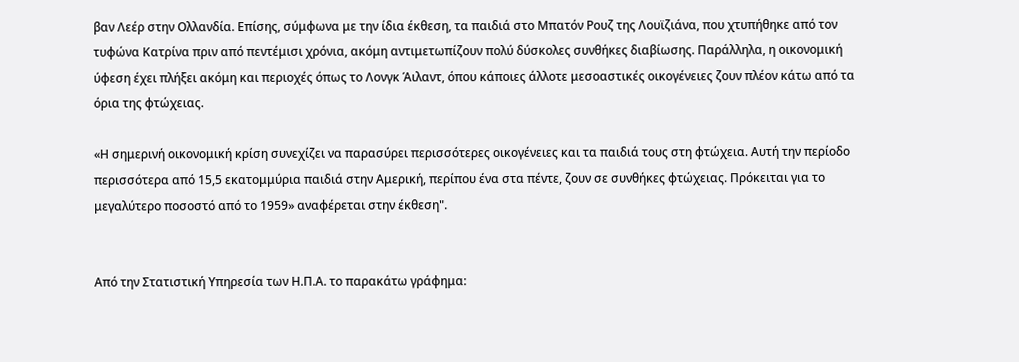βαν Λεέρ στην Ολλανδία. Επίσης, σύμφωνα με την ίδια έκθεση, τα παιδιά στο Μπατόν Ρουζ της Λουϊζιάνα, που χτυπήθηκε από τον τυφώνα Κατρίνα πριν από πεντέμισι χρόνια, ακόμη αντιμετωπίζουν πολύ δύσκολες συνθήκες διαβίωσης. Παράλληλα, η οικονομική ύφεση έχει πλήξει ακόμη και περιοχές όπως το Λονγκ Άιλαντ, όπου κάποιες άλλοτε μεσοαστικές οικογένειες ζουν πλέον κάτω από τα όρια της φτώχειας.

«Η σημερινή οικονομική κρίση συνεχίζει να παρασύρει περισσότερες οικογένειες και τα παιδιά τους στη φτώχεια. Αυτή την περίοδο περισσότερα από 15,5 εκατομμύρια παιδιά στην Αμερική, περίπου ένα στα πέντε, ζουν σε συνθήκες φτώχειας. Πρόκειται για το μεγαλύτερο ποσοστό από το 1959» αναφέρεται στην έκθεση".


Από την Στατιστική Υπηρεσία των Η.Π.Α. το παρακάτω γράφημα: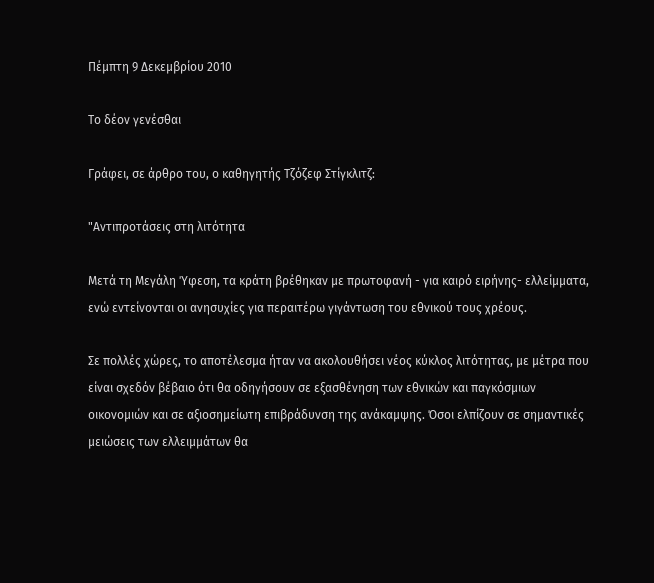Πέμπτη 9 Δεκεμβρίου 2010

Το δέον γενέσθαι

Γράφει, σε άρθρο του, ο καθηγητής Τζόζεφ Στίγκλιτζ:

"Αντιπροτάσεις στη λιτότητα

Μετά τη Μεγάλη Ύφεση, τα κράτη βρέθηκαν με πρωτοφανή - για καιρό ειρήνης- ελλείμματα, ενώ εντείνονται οι ανησυχίες για περαιτέρω γιγάντωση του εθνικού τους χρέους.

Σε πολλές χώρες, το αποτέλεσμα ήταν να ακολουθήσει νέος κύκλος λιτότητας, με μέτρα που είναι σχεδόν βέβαιο ότι θα οδηγήσουν σε εξασθένηση των εθνικών και παγκόσμιων οικονομιών και σε αξιοσημείωτη επιβράδυνση της ανάκαμψης. Όσοι ελπίζουν σε σημαντικές μειώσεις των ελλειμμάτων θα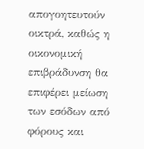απογοητευτούν οικτρά, καθώς η οικονομική επιβράδυνση θα επιφέρει μείωση των εσόδων από φόρους και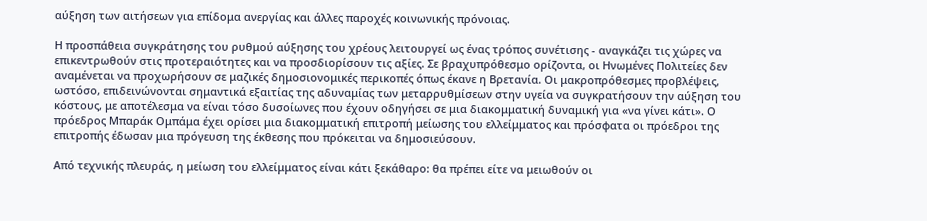αύξηση των αιτήσεων για επίδομα ανεργίας και άλλες παροχές κοινωνικής πρόνοιας.

Η προσπάθεια συγκράτησης του ρυθμού αύξησης του χρέους λειτουργεί ως ένας τρόπος συνέτισης - αναγκάζει τις χώρες να επικεντρωθούν στις προτεραιότητες και να προσδιορίσουν τις αξίες. Σε βραχυπρόθεσμο ορίζοντα, οι Ηνωμένες Πολιτείες δεν αναμένεται να προχωρήσουν σε μαζικές δημοσιονομικές περικοπές όπως έκανε η Βρετανία. Οι μακροπρόθεσμες προβλέψεις, ωστόσο, επιδεινώνονται σημαντικά εξαιτίας της αδυναμίας των μεταρρυθμίσεων στην υγεία να συγκρατήσουν την αύξηση του κόστους, με αποτέλεσμα να είναι τόσο δυσοίωνες που έχουν οδηγήσει σε μια διακομματική δυναμική για «να γίνει κάτι». Ο πρόεδρος Μπαράκ Ομπάμα έχει ορίσει μια διακομματική επιτροπή μείωσης του ελλείμματος και πρόσφατα οι πρόεδροι της επιτροπής έδωσαν μια πρόγευση της έκθεσης που πρόκειται να δημοσιεύσουν.

Από τεχνικής πλευράς, η μείωση του ελλείμματος είναι κάτι ξεκάθαρο: θα πρέπει είτε να μειωθούν οι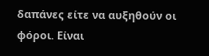δαπάνες είτε να αυξηθούν οι φόροι. Είναι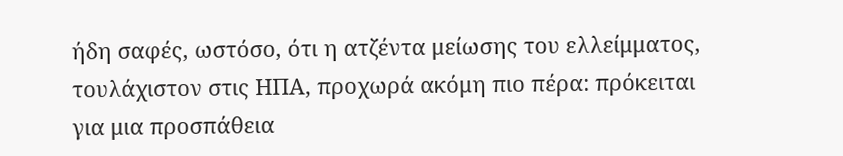ήδη σαφές, ωστόσο, ότι η ατζέντα μείωσης του ελλείμματος, τουλάχιστον στις ΗΠΑ, προχωρά ακόμη πιο πέρα: πρόκειται για μια προσπάθεια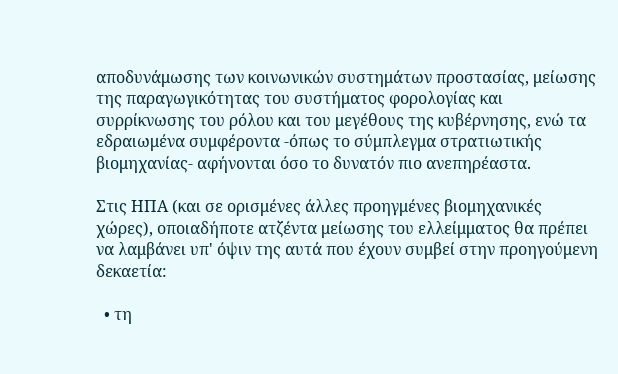αποδυνάμωσης των κοινωνικών συστημάτων προστασίας, μείωσης της παραγωγικότητας του συστήματος φορολογίας και συρρίκνωσης του ρόλου και του μεγέθους της κυβέρνησης, ενώ τα εδραιωμένα συμφέροντα -όπως το σύμπλεγμα στρατιωτικής βιομηχανίας- αφήνονται όσο το δυνατόν πιο ανεπηρέαστα.

Στις ΗΠΑ (και σε ορισμένες άλλες προηγμένες βιομηχανικές χώρες), οποιαδήποτε ατζέντα μείωσης του ελλείμματος θα πρέπει να λαμβάνει υπ' όψιν της αυτά που έχουν συμβεί στην προηγούμενη δεκαετία:

  • τη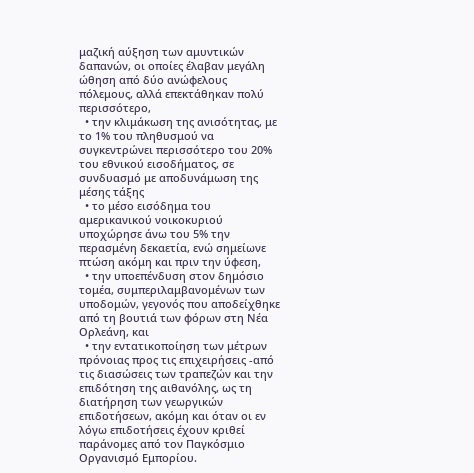μαζική αύξηση των αμυντικών δαπανών, οι οποίες έλαβαν μεγάλη ώθηση από δύο ανώφελους πόλεμους, αλλά επεκτάθηκαν πολύ περισσότερο,
  • την κλιμάκωση της ανισότητας, με το 1% του πληθυσμού να συγκεντρώνει περισσότερο του 20% του εθνικού εισοδήματος, σε συνδυασμό με αποδυνάμωση της μέσης τάξης
  • το μέσο εισόδημα του αμερικανικού νοικοκυριού υποχώρησε άνω του 5% την περασμένη δεκαετία, ενώ σημείωνε πτώση ακόμη και πριν την ύφεση,
  • την υποεπένδυση στον δημόσιο τομέα, συμπεριλαμβανομένων των υποδομών, γεγονός που αποδείχθηκε από τη βουτιά των φόρων στη Νέα Ορλεάνη, και
  • την εντατικοποίηση των μέτρων πρόνοιας προς τις επιχειρήσεις -από τις διασώσεις των τραπεζών και την επιδότηση της αιθανόλης, ως τη διατήρηση των γεωργικών επιδοτήσεων, ακόμη και όταν οι εν λόγω επιδοτήσεις έχουν κριθεί παράνομες από τον Παγκόσμιο Οργανισμό Εμπορίου.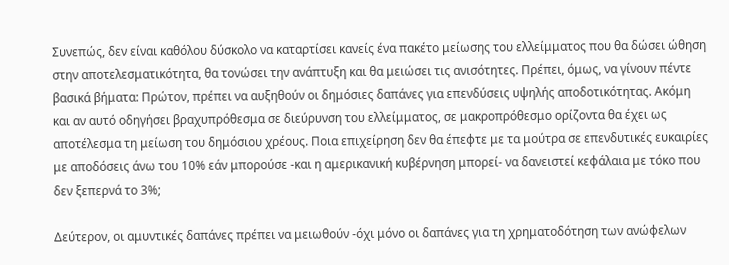Συνεπώς, δεν είναι καθόλου δύσκολο να καταρτίσει κανείς ένα πακέτο μείωσης του ελλείμματος που θα δώσει ώθηση στην αποτελεσματικότητα, θα τονώσει την ανάπτυξη και θα μειώσει τις ανισότητες. Πρέπει, όμως, να γίνουν πέντε βασικά βήματα: Πρώτον, πρέπει να αυξηθούν οι δημόσιες δαπάνες για επενδύσεις υψηλής αποδοτικότητας. Ακόμη και αν αυτό οδηγήσει βραχυπρόθεσμα σε διεύρυνση του ελλείμματος, σε μακροπρόθεσμο ορίζοντα θα έχει ως αποτέλεσμα τη μείωση του δημόσιου χρέους. Ποια επιχείρηση δεν θα έπεφτε με τα μούτρα σε επενδυτικές ευκαιρίες με αποδόσεις άνω του 10% εάν μπορούσε -και η αμερικανική κυβέρνηση μπορεί- να δανειστεί κεφάλαια με τόκο που δεν ξεπερνά το 3%;

Δεύτερον, οι αμυντικές δαπάνες πρέπει να μειωθούν -όχι μόνο οι δαπάνες για τη χρηματοδότηση των ανώφελων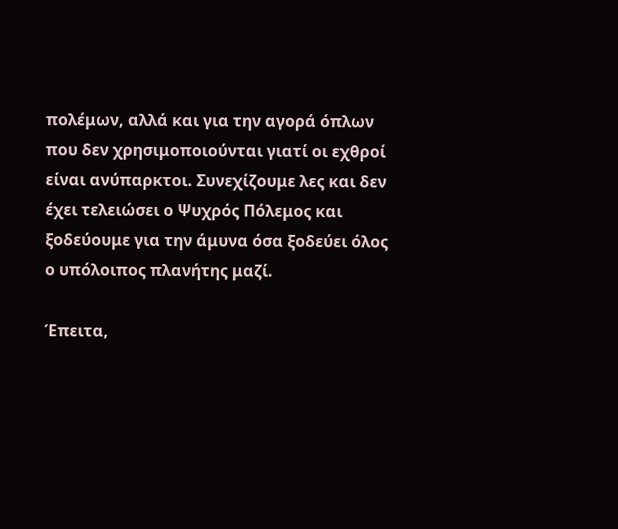πολέμων, αλλά και για την αγορά όπλων που δεν χρησιμοποιούνται γιατί οι εχθροί είναι ανύπαρκτοι. Συνεχίζουμε λες και δεν έχει τελειώσει ο Ψυχρός Πόλεμος και ξοδεύουμε για την άμυνα όσα ξοδεύει όλος ο υπόλοιπος πλανήτης μαζί.

Έπειτα,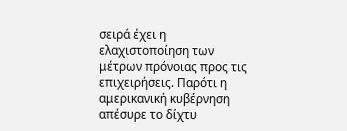σειρά έχει η ελαχιστοποίηση των μέτρων πρόνοιας προς τις επιχειρήσεις. Παρότι η αμερικανική κυβέρνηση απέσυρε το δίχτυ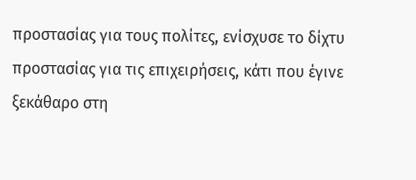προστασίας για τους πολίτες, ενίσχυσε το δίχτυ προστασίας για τις επιχειρήσεις, κάτι που έγινε ξεκάθαρο στη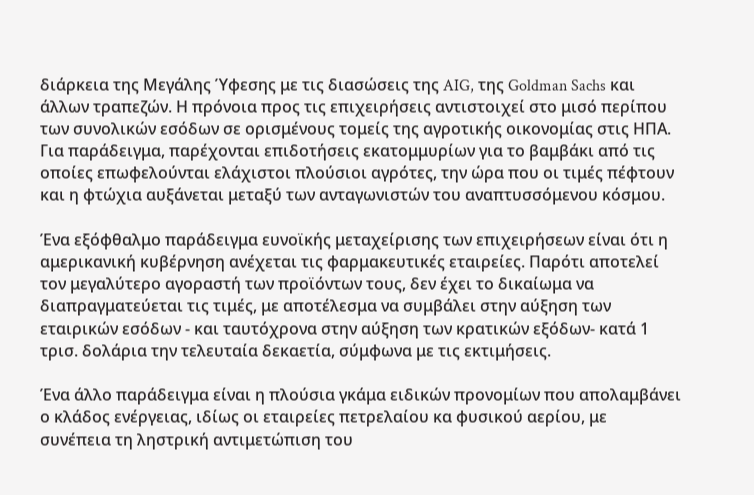διάρκεια της Μεγάλης Ύφεσης με τις διασώσεις της AIG, της Goldman Sachs και άλλων τραπεζών. Η πρόνοια προς τις επιχειρήσεις αντιστοιχεί στο μισό περίπου των συνολικών εσόδων σε ορισμένους τομείς της αγροτικής οικονομίας στις ΗΠΑ. Για παράδειγμα, παρέχονται επιδοτήσεις εκατομμυρίων για το βαμβάκι από τις οποίες επωφελούνται ελάχιστοι πλούσιοι αγρότες, την ώρα που οι τιμές πέφτουν και η φτώχια αυξάνεται μεταξύ των ανταγωνιστών του αναπτυσσόμενου κόσμου.

Ένα εξόφθαλμο παράδειγμα ευνοϊκής μεταχείρισης των επιχειρήσεων είναι ότι η αμερικανική κυβέρνηση ανέχεται τις φαρμακευτικές εταιρείες. Παρότι αποτελεί τον μεγαλύτερο αγοραστή των προϊόντων τους, δεν έχει το δικαίωμα να διαπραγματεύεται τις τιμές, με αποτέλεσμα να συμβάλει στην αύξηση των εταιρικών εσόδων - και ταυτόχρονα στην αύξηση των κρατικών εξόδων- κατά 1 τρισ. δολάρια την τελευταία δεκαετία, σύμφωνα με τις εκτιμήσεις.

Ένα άλλο παράδειγμα είναι η πλούσια γκάμα ειδικών προνομίων που απολαμβάνει ο κλάδος ενέργειας, ιδίως οι εταιρείες πετρελαίου κα φυσικού αερίου, με συνέπεια τη ληστρική αντιμετώπιση του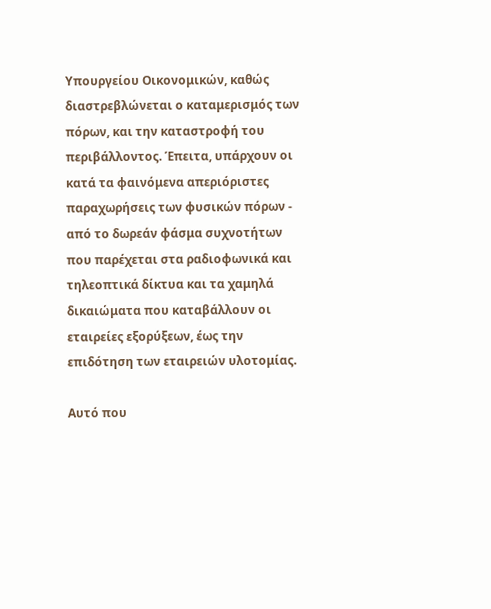Υπουργείου Οικονομικών, καθώς διαστρεβλώνεται ο καταμερισμός των πόρων, και την καταστροφή του περιβάλλοντος. Έπειτα, υπάρχουν οι κατά τα φαινόμενα απεριόριστες παραχωρήσεις των φυσικών πόρων - από το δωρεάν φάσμα συχνοτήτων που παρέχεται στα ραδιοφωνικά και τηλεοπτικά δίκτυα και τα χαμηλά δικαιώματα που καταβάλλουν οι εταιρείες εξορύξεων, έως την επιδότηση των εταιρειών υλοτομίας.

Αυτό που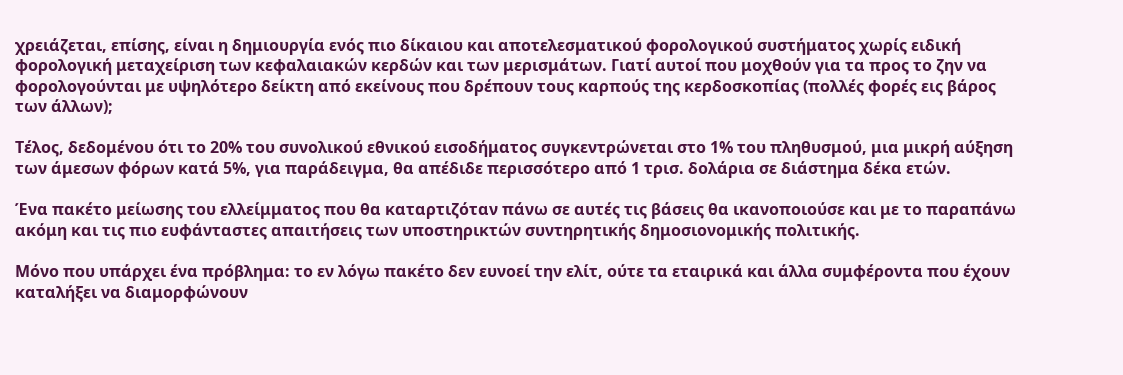χρειάζεται, επίσης, είναι η δημιουργία ενός πιο δίκαιου και αποτελεσματικού φορολογικού συστήματος χωρίς ειδική φορολογική μεταχείριση των κεφαλαιακών κερδών και των μερισμάτων. Γιατί αυτοί που μοχθούν για τα προς το ζην να φορολογούνται με υψηλότερο δείκτη από εκείνους που δρέπουν τους καρπούς της κερδοσκοπίας (πολλές φορές εις βάρος των άλλων);

Τέλος, δεδομένου ότι το 20% του συνολικού εθνικού εισοδήματος συγκεντρώνεται στο 1% του πληθυσμού, μια μικρή αύξηση των άμεσων φόρων κατά 5%, για παράδειγμα, θα απέδιδε περισσότερο από 1 τρισ. δολάρια σε διάστημα δέκα ετών.

Ένα πακέτο μείωσης του ελλείμματος που θα καταρτιζόταν πάνω σε αυτές τις βάσεις θα ικανοποιούσε και με το παραπάνω ακόμη και τις πιο ευφάνταστες απαιτήσεις των υποστηρικτών συντηρητικής δημοσιονομικής πολιτικής.

Μόνο που υπάρχει ένα πρόβλημα: το εν λόγω πακέτο δεν ευνοεί την ελίτ, ούτε τα εταιρικά και άλλα συμφέροντα που έχουν καταλήξει να διαμορφώνουν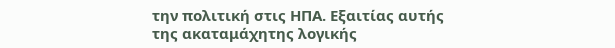την πολιτική στις ΗΠΑ. Εξαιτίας αυτής της ακαταμάχητης λογικής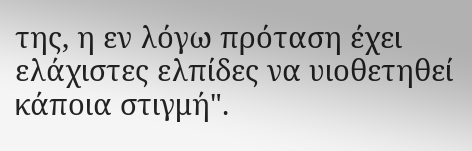της, η εν λόγω πρόταση έχει ελάχιστες ελπίδες να υιοθετηθεί κάποια στιγμή".